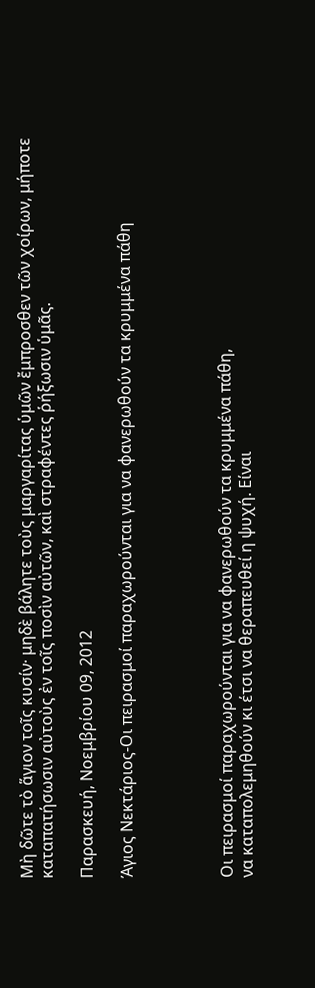Μὴ δῶτε τὸ ἅγιον τοῖς κυσίν· μηδὲ βάλητε τοὺς μαργαρίτας ὑμῶν ἔμπροσθεν τῶν χοίρων, μήποτε καταπατήσωσιν αὐτοὺς ἐν τοῖς ποσὶν αὐτῶν, καὶ στραφέντες ῥήξωσιν ὑμᾶς.

Παρασκευή, Νοεμβρίου 09, 2012

Άγιος Νεκτάριος-Οι πειρασμοί παραχωρούνται για να φανερωθούν τα κρυμμένα πάθη




Οι πειρασμοί παραχωρούνται για να φανερωθούν τα κρυμμένα πάθη,
να καταπολεμηθούν κι έτσι να θεραπευθεί η ψυχή. Είναι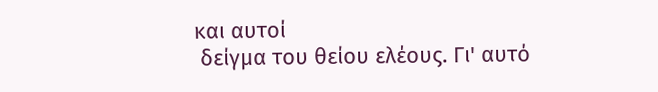και αυτοί
 δείγμα του θείου ελέους. Γι' αυτό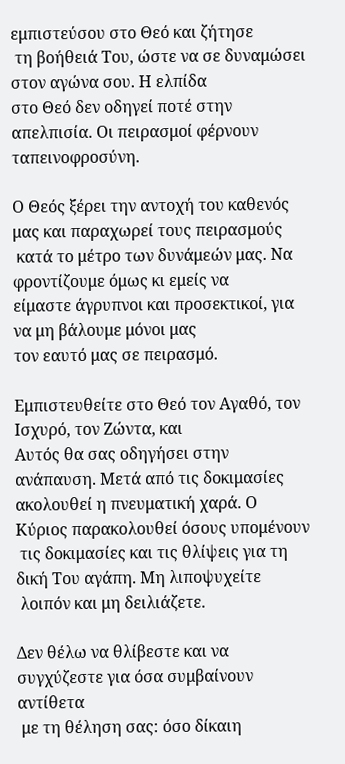εμπιστεύσου στο Θεό και ζήτησε
 τη βοήθειά Του, ώστε να σε δυναμώσει στον αγώνα σου. Η ελπίδα
στο Θεό δεν οδηγεί ποτέ στην απελπισία. Οι πειρασμοί φέρνουν
ταπεινοφροσύνη.

Ο Θεός ξέρει την αντοχή του καθενός μας και παραχωρεί τους πειρασμούς
 κατά το μέτρο των δυνάμεών μας. Να φροντίζουμε όμως κι εμείς να
είμαστε άγρυπνοι και προσεκτικοί, για να μη βάλουμε μόνοι μας
τον εαυτό μας σε πειρασμό.

Εμπιστευθείτε στο Θεό τον Αγαθό, τον Ισχυρό, τον Ζώντα, και
Αυτός θα σας οδηγήσει στην ανάπαυση. Μετά από τις δοκιμασίες
ακολουθεί η πνευματική χαρά. Ο Κύριος παρακολουθεί όσους υπομένουν
 τις δοκιμασίες και τις θλίψεις για τη δική Του αγάπη. Μη λιποψυχείτε
 λοιπόν και μη δειλιάζετε.

Δεν θέλω να θλίβεστε και να συγχύζεστε για όσα συμβαίνουν αντίθετα
 με τη θέληση σας: όσο δίκαιη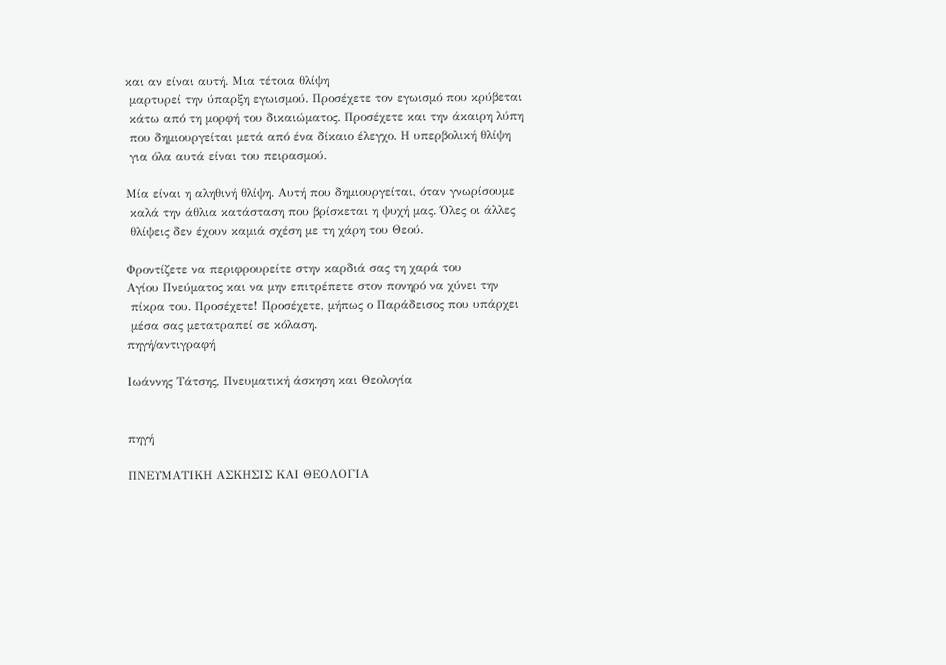και αν είναι αυτή. Μια τέτοια θλίψη
 μαρτυρεί την ύπαρξη εγωισμού. Προσέχετε τον εγωισμό που κρύβεται
 κάτω από τη μορφή του δικαιώματος. Προσέχετε και την άκαιρη λύπη
 που δημιουργείται μετά από ένα δίκαιο έλεγχο. Η υπερβολική θλίψη
 για όλα αυτά είναι του πειρασμού.

Μία είναι η αληθινή θλίψη. Αυτή που δημιουργείται, όταν γνωρίσουμε
 καλά την άθλια κατάσταση που βρίσκεται η ψυχή μας. Όλες οι άλλες
 θλίψεις δεν έχουν καμιά σχέση με τη χάρη του Θεού.

Φροντίζετε να περιφρουρείτε στην καρδιά σας τη χαρά του
Αγίου Πνεύματος και να μην επιτρέπετε στον πονηρό να χύνει την
 πίκρα του. Προσέχετε! Προσέχετε, μήπως ο Παράδεισος που υπάρχει
 μέσα σας μετατραπεί σε κόλαση.
πηγή/αντιγραφή

Ιωάννης Τάτσης, Πνευματική άσκηση και Θεολογία


πηγή

ΠΝΕΥΜΑΤΙΚΗ ΑΣΚΗΣΙΣ ΚΑΙ ΘΕΟΛΟΓΙΑ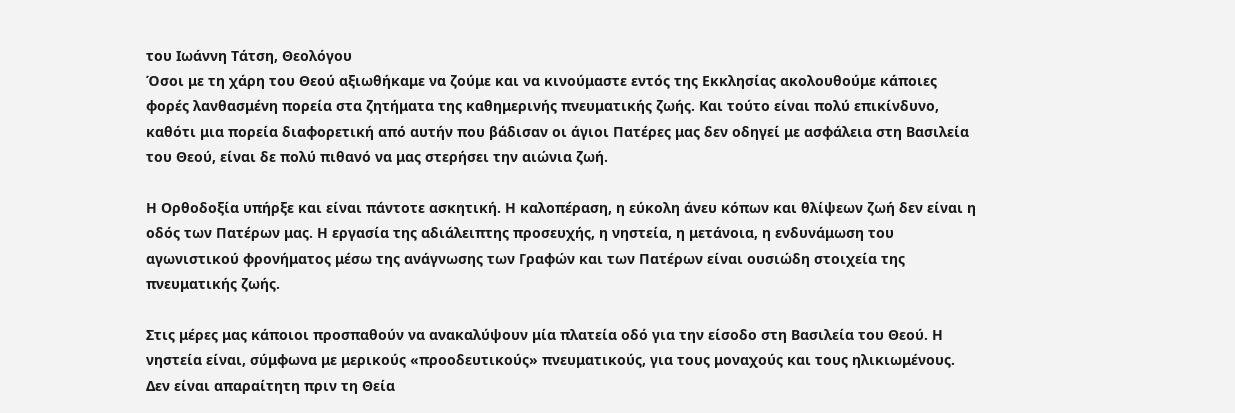του Ιωάννη Τάτση, Θεολόγου
Όσοι με τη χάρη του Θεού αξιωθήκαμε να ζούμε και να κινούμαστε εντός της Εκκλησίας ακολουθούμε κάποιες φορές λανθασμένη πορεία στα ζητήματα της καθημερινής πνευματικής ζωής. Και τούτο είναι πολύ επικίνδυνο, καθότι μια πορεία διαφορετική από αυτήν που βάδισαν οι άγιοι Πατέρες μας δεν οδηγεί με ασφάλεια στη Βασιλεία του Θεού, είναι δε πολύ πιθανό να μας στερήσει την αιώνια ζωή.

Η Ορθοδοξία υπήρξε και είναι πάντοτε ασκητική. Η καλοπέραση, η εύκολη άνευ κόπων και θλίψεων ζωή δεν είναι η οδός των Πατέρων μας. Η εργασία της αδιάλειπτης προσευχής, η νηστεία, η μετάνοια, η ενδυνάμωση του αγωνιστικού φρονήματος μέσω της ανάγνωσης των Γραφών και των Πατέρων είναι ουσιώδη στοιχεία της πνευματικής ζωής.

Στις μέρες μας κάποιοι προσπαθούν να ανακαλύψουν μία πλατεία οδό για την είσοδο στη Βασιλεία του Θεού. Η νηστεία είναι, σύμφωνα με μερικούς «προοδευτικούς» πνευματικούς, για τους μοναχούς και τους ηλικιωμένους. Δεν είναι απαραίτητη πριν τη Θεία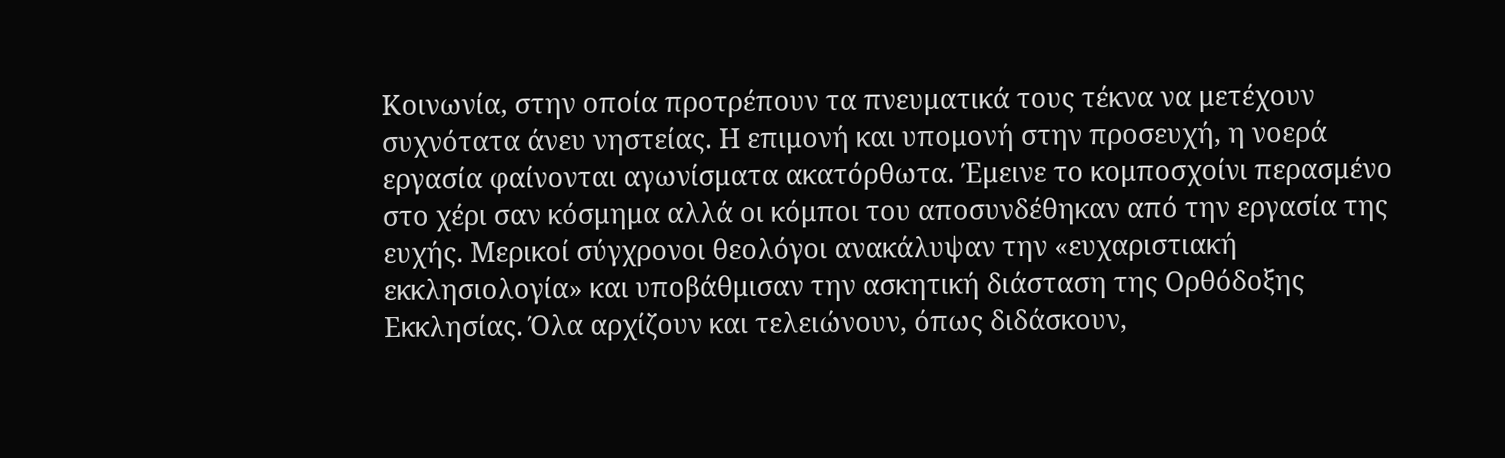Κοινωνία, στην οποία προτρέπουν τα πνευματικά τους τέκνα να μετέχουν συχνότατα άνευ νηστείας. Η επιμονή και υπομονή στην προσευχή, η νοερά εργασία φαίνονται αγωνίσματα ακατόρθωτα. Έμεινε το κομποσχοίνι περασμένο στο χέρι σαν κόσμημα αλλά οι κόμποι του αποσυνδέθηκαν από την εργασία της ευχής. Μερικοί σύγχρονοι θεολόγοι ανακάλυψαν την «ευχαριστιακή εκκλησιολογία» και υποβάθμισαν την ασκητική διάσταση της Ορθόδοξης Εκκλησίας. Όλα αρχίζουν και τελειώνουν, όπως διδάσκουν,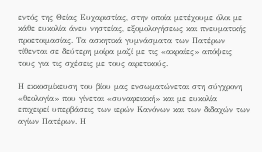εντός της Θείας Ευχαριστίας, στην οποία μετέχουμε όλοι με κάθε ευκολία άνευ νηστείας, εξομολογήσεως και πνευματικής προετοιμασίας. Τα ασκητικά γυμνάσματα των Πατέρων τίθενται σε δεύτερη μοίρα μαζί με τις «ακραίες» απόψεις τους για τις σχέσεις με τους αιρετικούς.

Η εκκοσμίκευση του βίου μας ενσωματώνεται στη σύγχρονη «θεολογία» που γίνεται «συναφειακή» και με ευκολία επιχειρεί υπερβάσεις των ιερών Κανόνων και των διδαχών των αγίων Πατέρων. Η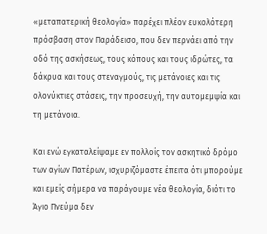«μεταπατερική θεολογία» παρέχει πλέον ευκολότερη πρόσβαση στον Παράδεισο, που δεν περνάει από την οδό της ασκήσεως, τους κόπους και τους ιδρώτες, τα δάκρυα και τους στεναγμούς, τις μετάνοιες και τις ολονύκτιες στάσεις, την προσευχή, την αυτομεμψία και τη μετάνοια.

Και ενώ εγκαταλείψαμε εν πολλοίς τον ασκητικό δρόμο των αγίων Πατέρων, ισχυριζόμαστε έπειτα ότι μπορούμε και εμείς σήμερα να παράγουμε νέα θεολογία, διότι το Άγιο Πνεύμα δεν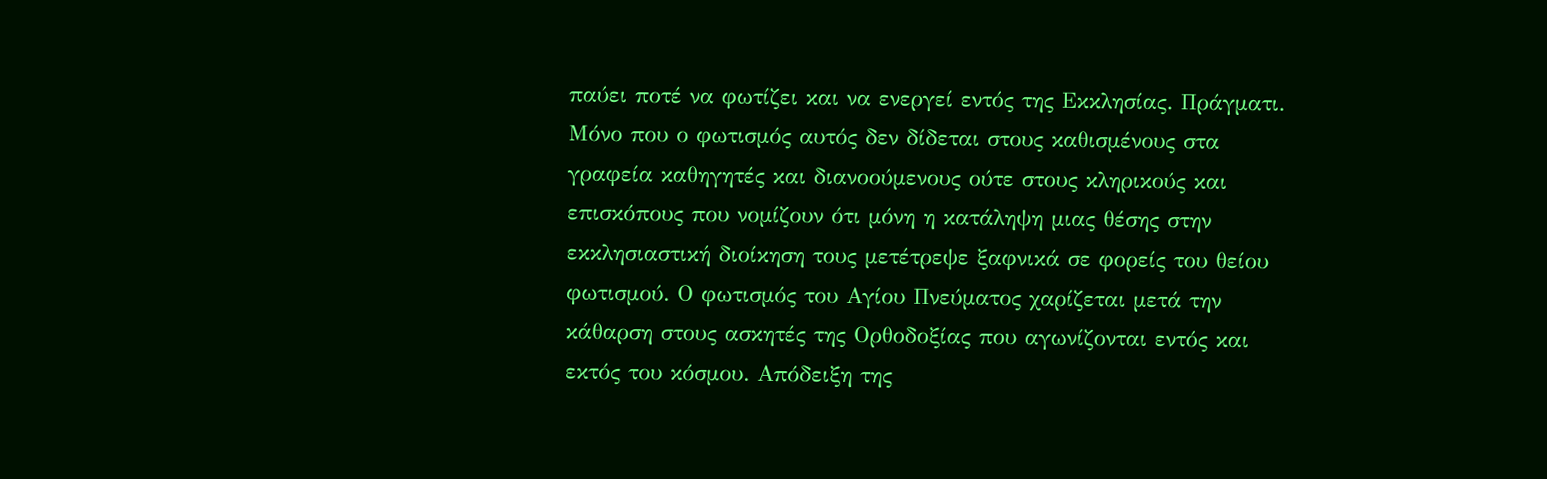παύει ποτέ να φωτίζει και να ενεργεί εντός της Εκκλησίας. Πράγματι. Μόνο που ο φωτισμός αυτός δεν δίδεται στους καθισμένους στα γραφεία καθηγητές και διανοούμενους ούτε στους κληρικούς και επισκόπους που νομίζουν ότι μόνη η κατάληψη μιας θέσης στην εκκλησιαστική διοίκηση τους μετέτρεψε ξαφνικά σε φορείς του θείου φωτισμού. Ο φωτισμός του Αγίου Πνεύματος χαρίζεται μετά την κάθαρση στους ασκητές της Ορθοδοξίας που αγωνίζονται εντός και εκτός του κόσμου. Απόδειξη της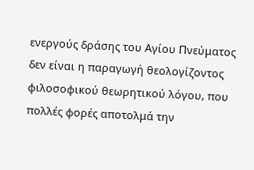ενεργούς δράσης του Αγίου Πνεύματος δεν είναι η παραγωγή θεολογίζοντος φιλοσοφικού θεωρητικού λόγου, που πολλές φορές αποτολμά την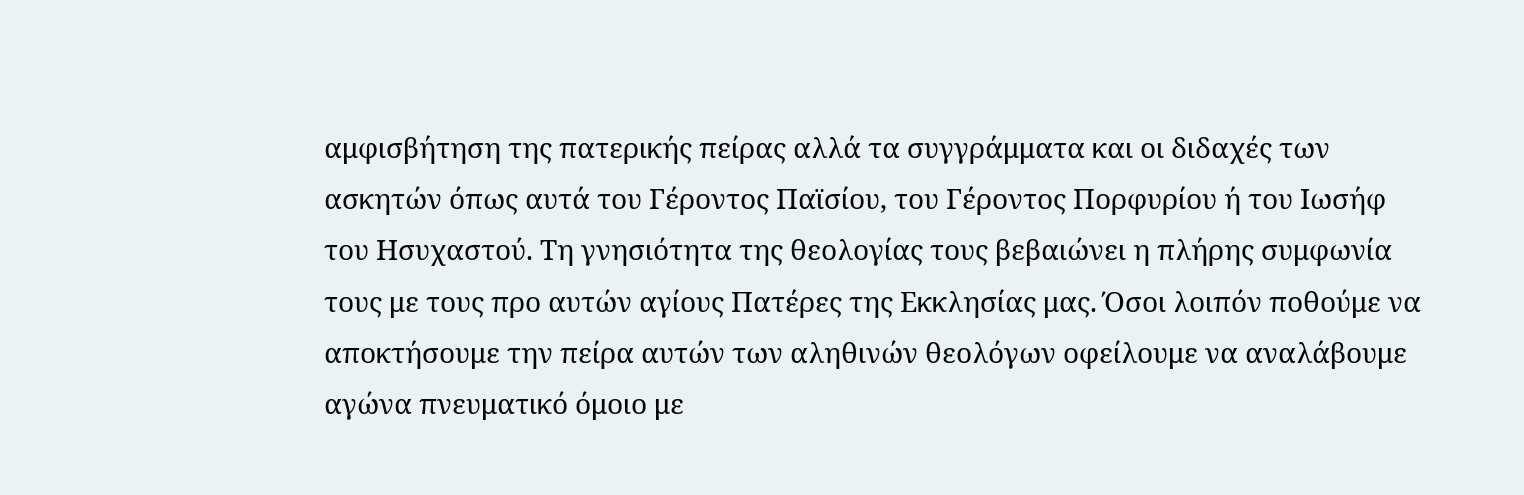αμφισβήτηση της πατερικής πείρας αλλά τα συγγράμματα και οι διδαχές των ασκητών όπως αυτά του Γέροντος Παϊσίου, του Γέροντος Πορφυρίου ή του Ιωσήφ του Ησυχαστού. Τη γνησιότητα της θεολογίας τους βεβαιώνει η πλήρης συμφωνία τους με τους προ αυτών αγίους Πατέρες της Εκκλησίας μας. Όσοι λοιπόν ποθούμε να αποκτήσουμε την πείρα αυτών των αληθινών θεολόγων οφείλουμε να αναλάβουμε αγώνα πνευματικό όμοιο με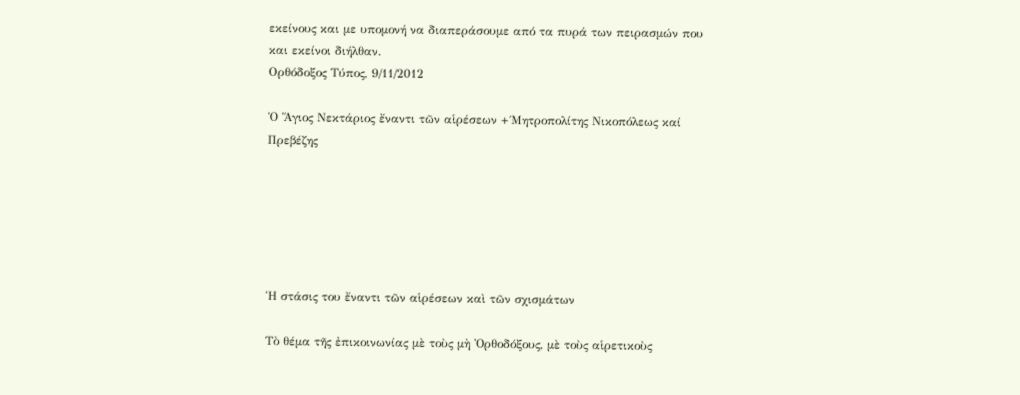εκείνους και με υπομονή να διαπεράσουμε από τα πυρά των πειρασμών που και εκείνοι διήλθαν.
Ορθόδοξος Τύπος, 9/11/2012

Ὁ Ἅγιος Νεκτάριος ἔναντι τῶν αἱρέσεων +΄Μητροπολίτης Νικοπόλεως καί Πρεβέζης






Ἡ στάσις του ἔναντι τῶν αἱρέσεων καὶ τῶν σχισμάτων

Τὸ θέμα τῆς ἐπικοινωνίας μὲ τοὺς μὴ Ὀρθοδόξους, μὲ τοὺς αἱρετικοὺς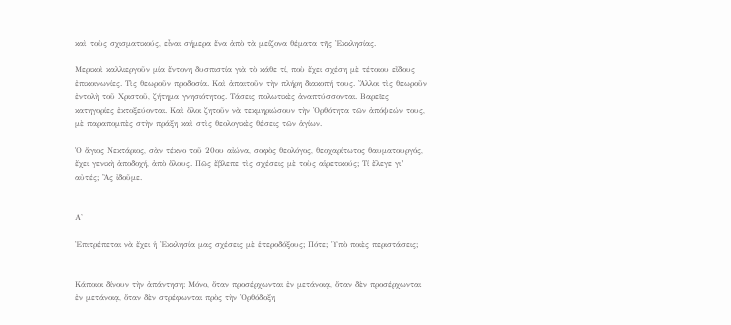καὶ τοὺς σχισματικούς, εἶναι σήμερα ἕνα ἀπὸ τὰ μείζονα θέματα τῆς Ἐκκλησίας.

Μερικοὶ καλλιεργοῦν μία ἔντονη δυσπιστία γιὰ τὸ κάθε τί, ποὺ ἔχει σχέση μὲ τέτοιου εἴδους ἐπικοινωνίες. Τὶς θεωροῦν προδοσία. Καὶ ἀπαιτοῦν τὴν πλήρη διακοπή τους. Ἄλλοι τὶς θεωροῦν ἐντολὴ τοῦ Χριστοῦ, ζήτημα γνησιότητος. Τάσεις πολωτικὲς ἀναπτύσσονται. Βαρεῖες κατηγορίες ἐκτοξεύονται. Καὶ ὅλοι ζητοῦν νὰ τεκμηριώσουν τὴν Ὀρθότητα τῶν ἀπόψεών τους, μὲ παραπομπὲς στὴν πράξη καὶ στὶς θεολογικὲς θέσεις τῶν ἁγίων.

Ὁ ἅγιος Νεκτάριος, σὰν τέκνο τοῦ 20ου αἰώνα, σοφὸς θεολόγος, θεοχαρίτωτος θαυματουργός, ἔχει γενικὴ ἀποδοχή, ἀπὸ ὅλους. Πῶς ἔβλεπε τὶς σχέσεις μὲ τοὺς αἱρετικούς; Τί ἔλεγε γι’ αὐτές; Ἂς ἰδοῦμε.


Α'

Ἐπιτρέπεται νὰ ἔχει ἡ Ἐκκλησία μας σχέσεις μὲ ἑτεροδόξους; Πότε; Ὑπὸ ποιὲς περιστάσεις;


Κάποιοι δίνουν τὴν ἀπάντηση: Μόνο, ὅταν προσέρχωνται ἐν μετάνοιᾳ, ὅταν δὲν προσέρχωνται ἐν μετάνοιᾳ, ὅταν δὲν στρέφωνται πρὸς τὴν Ὀρθόδοξη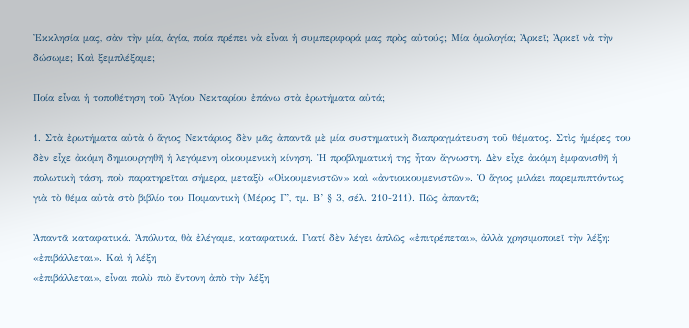Ἐκκλησία μας, σὰν τὴν μία, ἁγία, ποία πρέπει νὰ εἶναι ἡ συμπεριφορά μας πρὸς αὐτούς; Μία ὁμολογία; Ἀρκεῖ; Ἀρκεῖ νὰ τὴν δώσωμε; Καὶ ξεμπλέξαμε;

Ποία εἶναι ἡ τοποθέτηση τοῦ Ἁγίου Νεκταρίου ἐπάνω στὰ ἐρωτήματα αὐτά;

1. Στὰ ἐρωτήματα αὐτὰ ὁ ἅγιος Νεκτάριος δὲν μᾶς ἀπαντᾶ μὲ μία συστηματικὴ διαπραγμάτευση τοῦ θέματος. Στὶς ἡμέρες του δὲν εἶχε ἀκόμη δημιουργηθῆ ἡ λεγόμενη οἰκουμενικὴ κίνηση. Ἡ προβληματική της ἦταν ἄγνωστη. Δὲν εἶχε ἀκόμη ἐμφανισθῆ ἡ πολωτικὴ τάση, ποὺ παρατηρεῖται σήμερα, μεταξὺ «Οἰκουμενιστῶν» καὶ «ἀντιοικουμενιστῶν». Ὁ ἅγιος μιλάει παρεμπιπτόντως γιὰ τὸ θέμα αὐτὰ στὸ βιβλίο του Ποιμαντικὴ (Μέρος Γ’, τμ. Β’ § 3, σέλ. 210-211). Πῶς ἀπαντᾶ;

Ἀπαντᾶ καταφατικά. Ἀπόλυτα, θὰ ἐλέγαμε, καταφατικά. Γιατί δὲν λέγει ἁπλῶς «ἐπιτρέπεται», ἀλλὰ χρησιμοποιεῖ τὴν λέξη: «ἐπιβάλλεται». Καὶ ἡ λέξη
«ἐπιβάλλεται», εἶναι πολὺ πιὸ ἔντονη ἀπὸ τὴν λέξη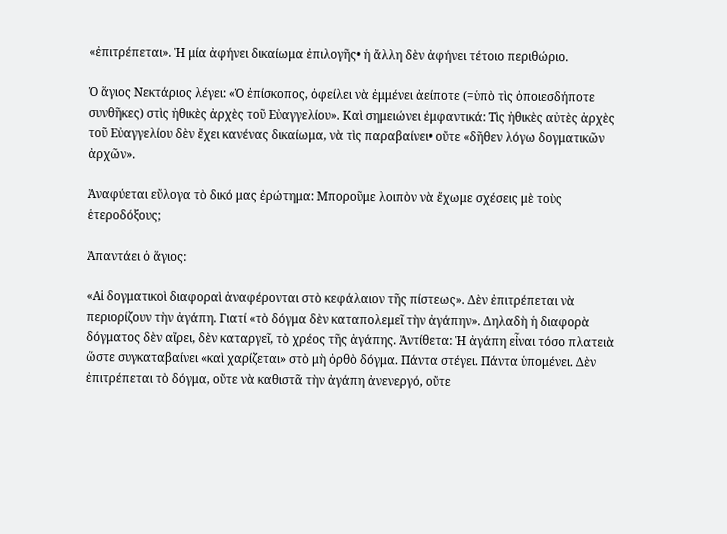«ἐπιτρέπεται». Ἡ μία ἀφήνει δικαίωμα ἐπιλογῆς• ἡ ἄλλη δὲν ἀφήνει τέτοιο περιθώριο.

Ὁ ἅγιος Νεκτάριος λέγει: «Ὁ ἐπίσκοπος, ὀφείλει νὰ ἐμμένει ἀείποτε (=ὑπὸ τὶς ὁποιεσδήποτε συνθῆκες) στὶς ἠθικὲς ἀρχὲς τοῦ Εὐαγγελίου». Καὶ σημειώνει ἐμφαντικά: Τὶς ἠθικὲς αὐτὲς ἀρχὲς τοῦ Εὐαγγελίου δὲν ἔχει κανένας δικαίωμα, νὰ τὶς παραβαίνει• οὔτε «δῆθεν λόγω δογματικῶν ἀρχῶν».

Ἀναφύεται εὔλογα τὸ δικό μας ἐρώτημα: Μποροῦμε λοιπὸν νὰ ἔχωμε σχέσεις μὲ τοὺς ἑτεροδόξους;

Ἀπαντάει ὁ ἅγιος:

«Αἱ δογματικοὶ διαφοραὶ ἀναφέρονται στὸ κεφάλαιον τῆς πίστεως». Δὲν ἐπιτρέπεται νὰ περιορίζουν τὴν ἀγάπη. Γιατί «τὸ δόγμα δὲν καταπολεμεῖ τὴν ἀγάπην». Δηλαδὴ ἡ διαφορὰ δόγματος δὲν αἴρει, δὲν καταργεῖ, τὸ χρέος τῆς ἀγάπης. Ἀντίθετα: Ἡ ἀγάπη εἶναι τόσο πλατειὰ ὥστε συγκαταβαίνει «καὶ χαρίζεται» στὸ μὴ ὀρθὸ δόγμα. Πάντα στέγει. Πάντα ὑπομένει. Δὲν ἐπιτρέπεται τὸ δόγμα, οὔτε νὰ καθιστᾶ τὴν ἀγάπη ἀνενεργό, οὔτε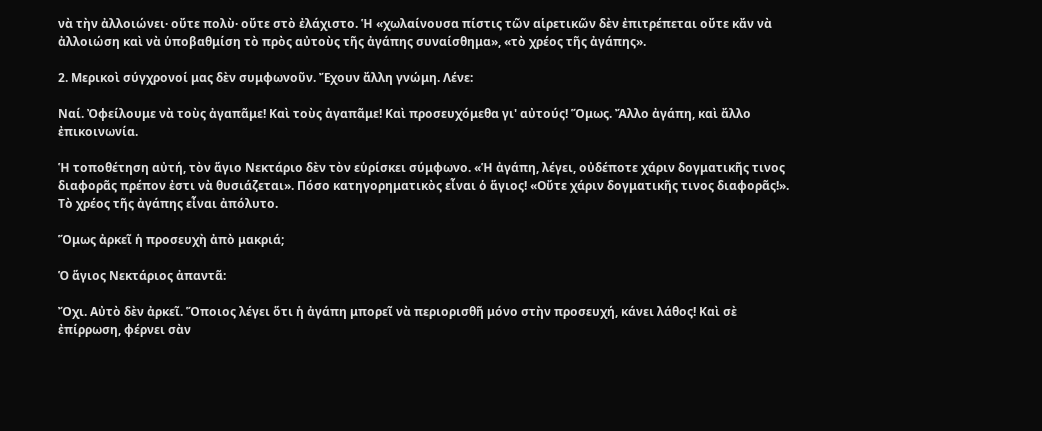νὰ τὴν ἀλλοιώνει· οὔτε πολὺ· οὔτε στὸ ἐλάχιστο. Ἡ «χωλαίνουσα πίστις τῶν αἱρετικῶν δὲν ἐπιτρέπεται οὔτε κἄν νὰ ἀλλοιώση καὶ νὰ ὑποβαθμίση τὸ πρὸς αὐτοὺς τῆς ἀγάπης συναίσθημα», «τὸ χρέος τῆς ἀγάπης».

2. Μερικοὶ σύγχρονοί μας δὲν συμφωνοῦν. Ἔχουν ἄλλη γνώμη. Λένε:

Ναί. Ὀφείλουμε νὰ τοὺς ἀγαπᾶμε! Καὶ τοὺς ἀγαπᾶμε! Καὶ προσευχόμεθα γι' αὐτούς! Ὅμως. Ἄλλο ἀγάπη, καὶ ἄλλο ἐπικοινωνία.

Ἡ τοποθέτηση αὐτή, τὸν ἅγιο Νεκτάριο δὲν τὸν εὑρίσκει σύμφωνο. «Ἡ ἀγάπη, λέγει, οὐδέποτε χάριν δογματικῆς τινος διαφορᾶς πρέπον ἐστι νὰ θυσιάζεται». Πόσο κατηγορηματικὸς εἶναι ὁ ἅγιος! «Οὔτε χάριν δογματικῆς τινος διαφορᾶς!». Τὸ χρέος τῆς ἀγάπης εἶναι ἀπόλυτο.

Ὅμως ἀρκεῖ ἡ προσευχὴ ἀπὸ μακριά;

Ὁ ἅγιος Νεκτάριος ἀπαντᾶ:

Ὄχι. Αὐτὸ δὲν ἀρκεῖ. Ὅποιος λέγει ὅτι ἡ ἀγάπη μπορεῖ νὰ περιορισθῆ μόνο στὴν προσευχή, κάνει λάθος! Καὶ σὲ ἐπίρρωση, φέρνει σὰν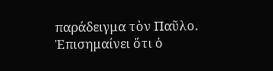παράδειγμα τὸν Παῦλο. Ἐπισημαίνει ὅτι ὁ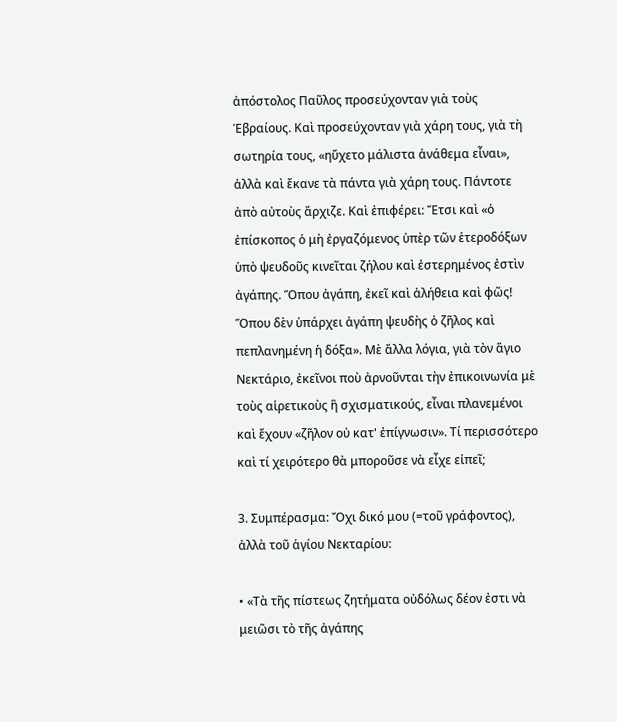ἀπόστολος Παῦλος προσεύχονταν γιὰ τοὺς Ἑβραίους. Καὶ προσεύχονταν γιὰ χάρη τους, γιὰ τὴ σωτηρία τους, «ηὔχετο μάλιστα ἀνάθεμα εἶναι», ἀλλὰ καὶ ἔκανε τὰ πάντα γιὰ χάρη τους. Πάντοτε ἀπὸ αὐτοὺς ἄρχιζε. Καὶ ἐπιφέρει: Ἔτσι καὶ «ὁ ἐπίσκοπος ὁ μὴ ἐργαζόμενος ὑπὲρ τῶν ἑτεροδόξων ὑπὸ ψευδοῦς κινεῖται ζήλου καὶ ἐστερημένος ἐστὶν ἀγάπης. Ὅπου ἀγάπη, ἐκεῖ καὶ ἀλήθεια καὶ φῶς! Ὅπου δὲν ὑπάρχει ἀγάπη ψευδὴς ὁ ζῆλος καὶ πεπλανημένη ἡ δόξα». Μὲ ἄλλα λόγια, γιὰ τὸν ἅγιο Νεκτάριο, ἐκεῖνοι ποὺ ἀρνοῦνται τὴν ἐπικοινωνία μὲ τοὺς αἱρετικοὺς ἢ σχισματικούς, εἶναι πλανεμένοι καὶ ἔχουν «ζῆλον οὐ κατ' ἐπίγνωσιν». Τί περισσότερο καὶ τί χειρότερο θὰ μποροῦσε νὰ εἶχε εἰπεῖ;

3. Συμπέρασμα: Ὄχι δικό μου (=τοῦ γράφοντος), ἀλλὰ τοῦ ἁγίου Νεκταρίου:

• «Τὰ τῆς πίστεως ζητήματα οὐδόλως δέον ἐστι νὰ μειῶσι τὸ τῆς ἀγάπης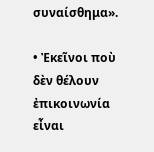συναίσθημα».

• Ἐκεῖνοι ποὺ δὲν θέλουν ἐπικοινωνία εἶναι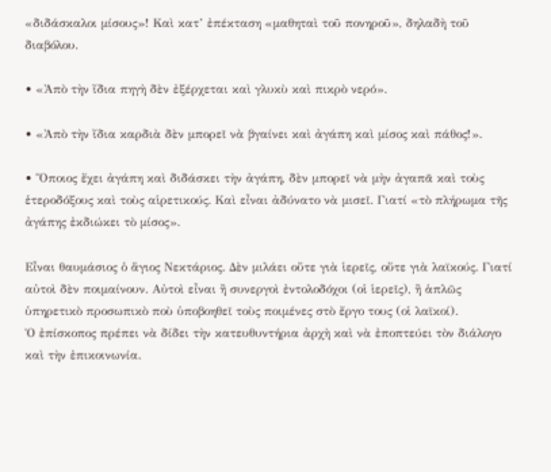«διδάσκαλοι μίσους»! Καὶ κατ’ ἐπέκταση «μαθηταὶ τοῦ πονηροῦ», δηλαδὴ τοῦ διαβόλου.

• «Ἀπὸ τὴν ἴδια πηγὴ δὲν ἐξέρχεται καὶ γλυκὺ καὶ πικρὸ νερό».

• «Ἀπὸ τὴν ἴδια καρδιὰ δὲν μπορεῖ νὰ βγαίνει καὶ ἀγάπη καὶ μίσος καὶ πάθος!».

• Ὅποιος ἔχει ἀγάπη καὶ διδάσκει τὴν ἀγάπη, δὲν μπορεῖ νὰ μὴν ἀγαπᾶ καὶ τοὺς ἑτεροδόξους καὶ τοὺς αἱρετικούς. Καὶ εἶναι ἀδύνατο νὰ μισεῖ. Γιατί «τὸ πλήρωμα τῆς ἀγάπης ἐκδιώκει τὸ μίσος».

Εἶναι θαυμάσιος ὁ ἅγιος Νεκτάριος. Δὲν μιλάει οὔτε γιὰ ἱερεῖς, οὔτε γιὰ λαϊκούς. Γιατί αὐτοὶ δὲν ποιμαίνουν. Αὐτοὶ εἶναι ἢ συνεργοὶ ἐντολοδόχοι (οἱ ἱερεῖς), ἢ ἁπλῶς ὑπηρετικὸ προσωπικὸ ποὺ ὑποβοηθεῖ τοὺς ποιμένες στὸ ἔργο τους (οἱ λαϊκοί).
Ὁ ἐπίσκοπος πρέπει νὰ δίδει τὴν κατευθυντήρια ἀρχὴ καὶ νὰ ἐποπτεύει τὸν διάλογο καὶ τὴν ἐπικοινωνία.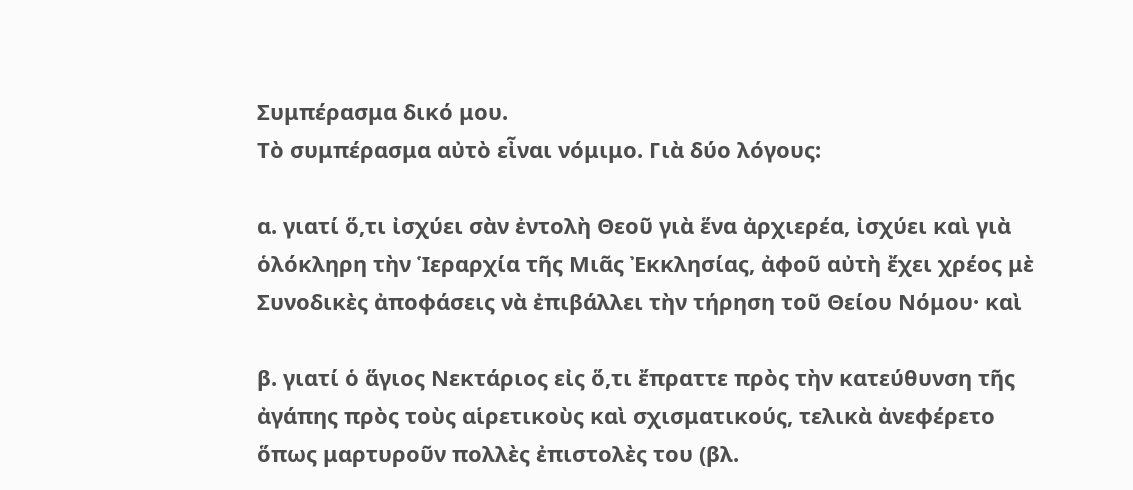Συμπέρασμα δικό μου.
Τὸ συμπέρασμα αὐτὸ εἶναι νόμιμο. Γιὰ δύο λόγους:

α. γιατί ὅ,τι ἰσχύει σὰν ἐντολὴ Θεοῦ γιὰ ἕνα ἀρχιερέα, ἰσχύει καὶ γιὰ ὁλόκληρη τὴν Ἱεραρχία τῆς Μιᾶς Ἐκκλησίας, ἀφοῦ αὐτὴ ἔχει χρέος μὲ Συνοδικὲς ἀποφάσεις νὰ ἐπιβάλλει τὴν τήρηση τοῦ Θείου Νόμου· καὶ

β. γιατί ὁ ἅγιος Νεκτάριος εἰς ὅ,τι ἔπραττε πρὸς τὴν κατεύθυνση τῆς ἀγάπης πρὸς τοὺς αἱρετικοὺς καὶ σχισματικούς, τελικὰ ἀνεφέρετο ὅπως μαρτυροῦν πολλὲς ἐπιστολὲς του (βλ.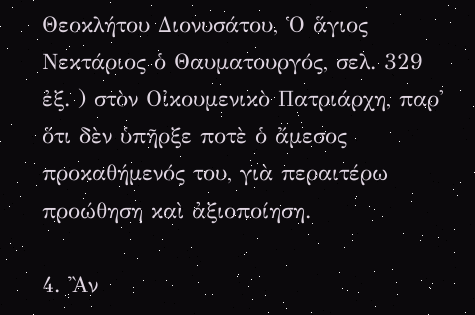Θεοκλήτου Διονυσάτου, Ὁ ἅγιος Νεκτάριος ὁ Θαυματουργός, σελ. 329 ἐξ. ) στὸν Οἰκουμενικὸ Πατριάρχη, παρ' ὅτι δὲν ὑπῆρξε ποτὲ ὁ ἄμεσος προκαθήμενός του, γιὰ περαιτέρω προώθηση καὶ ἀξιοποίηση.

4. Ἂν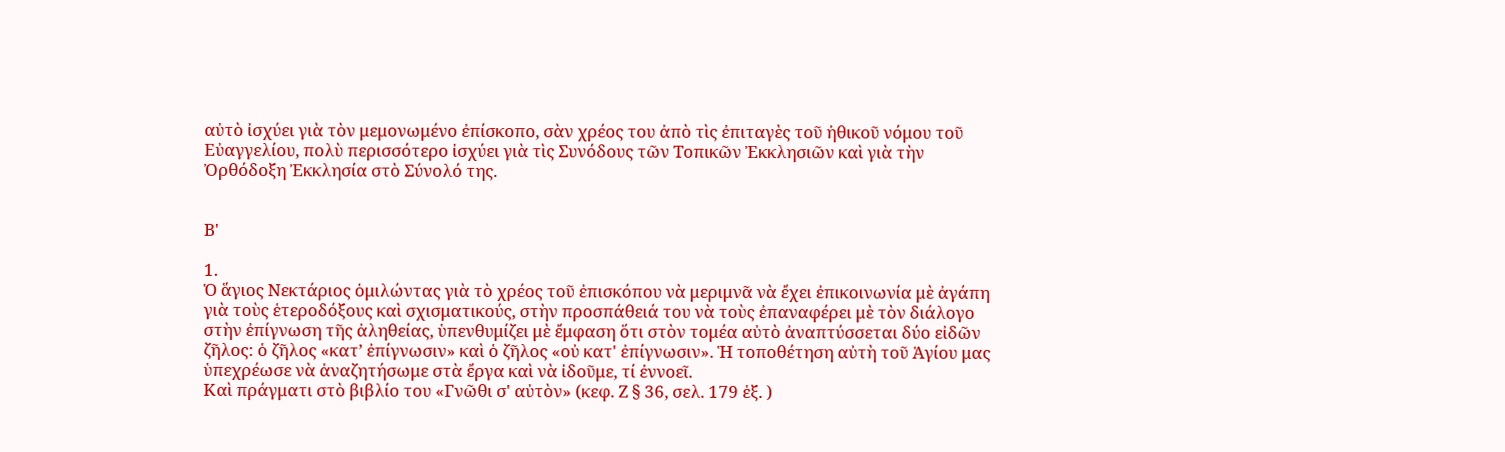αὐτὸ ἰσχύει γιὰ τὸν μεμονωμένο ἐπίσκοπο, σὰν χρέος του ἀπὸ τὶς ἐπιταγὲς τοῦ ἠθικοῦ νόμου τοῦ Εὐαγγελίου, πολὺ περισσότερο ἰσχύει γιὰ τὶς Συνόδους τῶν Τοπικῶν Ἐκκλησιῶν καὶ γιὰ τὴν Ὀρθόδοξη Ἐκκλησία στὸ Σύνολό της.


Β'

1.
Ὁ ἅγιος Νεκτάριος ὁμιλώντας γιὰ τὸ χρέος τοῦ ἐπισκόπου νὰ μεριμνᾶ νὰ ἔχει ἐπικοινωνία μὲ ἀγάπη γιὰ τοὺς ἑτεροδόξους καὶ σχισματικούς, στὴν προσπάθειά του νὰ τοὺς ἐπαναφέρει μὲ τὸν διάλογο στὴν ἐπίγνωση τῆς ἀληθείας, ὑπενθυμίζει μὲ ἔμφαση ὅτι στὸν τομέα αὐτὸ ἀναπτύσσεται δύο εἰδῶν ζῆλος: ὁ ζῆλος «κατ’ ἐπίγνωσιν» καὶ ὁ ζῆλος «οὐ κατ' ἐπίγνωσιν». Ἡ τοποθέτηση αὐτὴ τοῦ Ἁγίου μας ὑπεχρέωσε νὰ ἀναζητήσωμε στὰ ἔργα καὶ νὰ ἰδοῦμε, τί ἐννοεῖ.
Καὶ πράγματι στὸ βιβλίο του «Γνῶθι σ' αὐτὸν» (κεφ. Ζ § 36, σελ. 179 ἑξ. )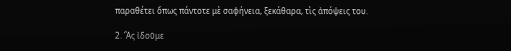παραθέτει ὅπως πάντοτε μὲ σαφήνεια, ξεκάθαρα, τὶς ἀπόψεις του.

2. Ἂς ἰδοῦμε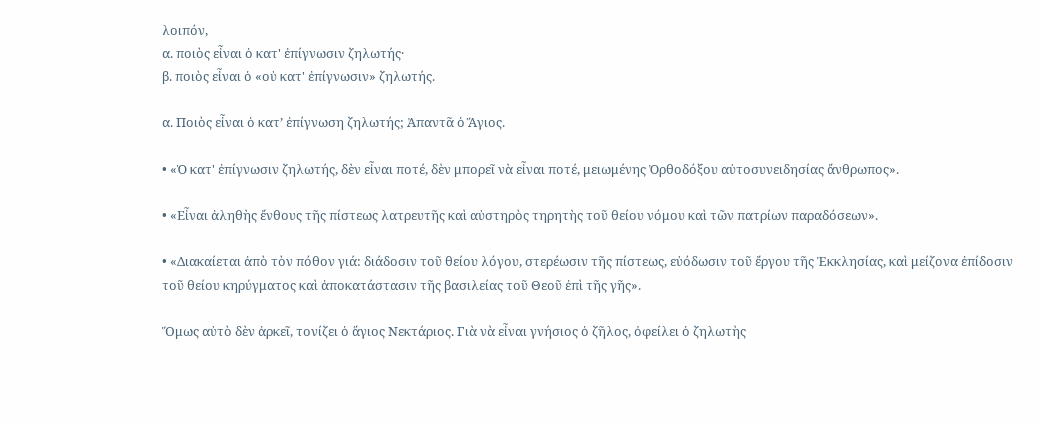λοιπόν,
α. ποιὸς εἶναι ὁ κατ' ἐπίγνωσιν ζηλωτής·
β. ποιὸς εἶναι ὁ «οὐ κατ' ἐπίγνωσιν» ζηλωτής.

α. Ποιὸς εἶναι ὁ κατ’ ἐπίγνωση ζηλωτής; Ἀπαντᾶ ὁ Ἅγιος.

• «Ὁ κατ' ἐπίγνωσιν ζηλωτής, δὲν εἶναι ποτέ, δὲν μπορεῖ νὰ εἶναι ποτέ, μειωμένης Ὀρθοδόξου αὐτοσυνειδησίας ἄνθρωπος».

• «Εἶναι ἀληθὴς ἔνθους τῆς πίστεως λατρευτῆς καὶ αὐστηρὸς τηρητὴς τοῦ θείου νόμου καὶ τῶν πατρίων παραδόσεων».

• «Διακαίεται ἀπὸ τὸν πόθον γιά: διάδοσιν τοῦ θείου λόγου, στερέωσιν τῆς πίστεως, εὐόδωσιν τοῦ ἔργου τῆς Ἐκκλησίας, καὶ μείζονα ἐπίδοσιν τοῦ θείου κηρύγματος καὶ ἀποκατάστασιν τῆς βασιλείας τοῦ Θεοῦ ἐπὶ τῆς γῆς».

Ὅμως αὐτὸ δὲν ἀρκεῖ, τονίζει ὁ ἅγιος Νεκτάριος. Γιὰ νὰ εἶναι γνήσιος ὁ ζῆλος, ὀφείλει ὁ ζηλωτὴς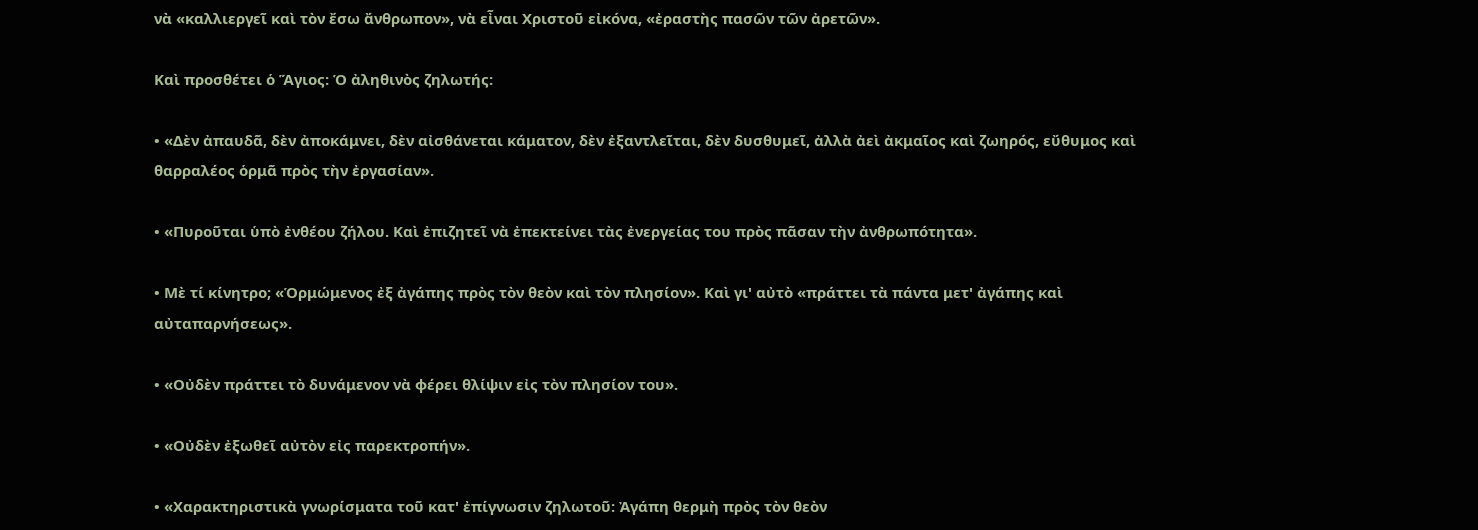νὰ «καλλιεργεῖ καὶ τὸν ἔσω ἄνθρωπον», νὰ εἶναι Χριστοῦ εἰκόνα, «ἐραστὴς πασῶν τῶν ἀρετῶν».

Καὶ προσθέτει ὁ Ἅγιος: Ὁ ἀληθινὸς ζηλωτής:

• «Δὲν ἀπαυδᾶ, δὲν ἀποκάμνει, δὲν αἰσθάνεται κάματον, δὲν ἐξαντλεῖται, δὲν δυσθυμεῖ, ἀλλὰ ἀεὶ ἀκμαῖος καὶ ζωηρός, εὔθυμος καὶ θαρραλέος ὁρμᾶ πρὸς τὴν ἐργασίαν».

• «Πυροῦται ὑπὸ ἐνθέου ζήλου. Καὶ ἐπιζητεῖ νὰ ἐπεκτείνει τὰς ἐνεργείας του πρὸς πᾶσαν τὴν ἀνθρωπότητα».

• Μὲ τί κίνητρο; «Ὁρμώμενος ἐξ ἀγάπης πρὸς τὸν θεὸν καὶ τὸν πλησίον». Καὶ γι' αὐτὸ «πράττει τὰ πάντα μετ' ἀγάπης καὶ αὐταπαρνήσεως».

• «Οὐδὲν πράττει τὸ δυνάμενον νὰ φέρει θλίψιν εἰς τὸν πλησίον του».

• «Οὐδὲν ἐξωθεῖ αὐτὸν εἰς παρεκτροπήν».

• «Χαρακτηριστικὰ γνωρίσματα τοῦ κατ' ἐπίγνωσιν ζηλωτοῦ: Ἀγάπη θερμὴ πρὸς τὸν θεὸν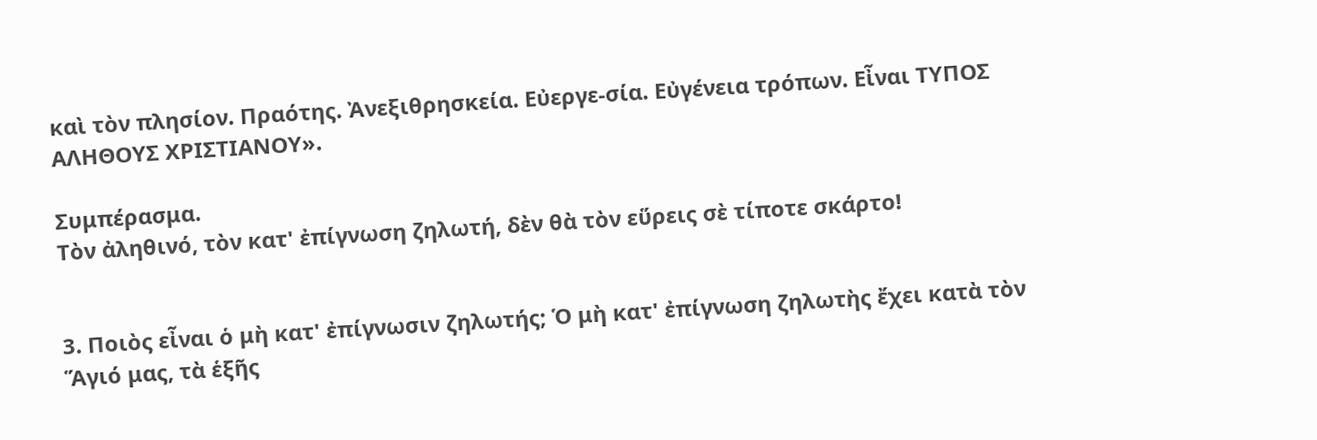καὶ τὸν πλησίον. Πραότης. Ἀνεξιθρησκεία. Εὐεργε-σία. Εὐγένεια τρόπων. Εἶναι ΤΥΠΟΣ ΑΛΗΘΟΥΣ ΧΡΙΣΤΙΑΝΟΥ».

Συμπέρασμα.
Τὸν ἀληθινό, τὸν κατ' ἐπίγνωση ζηλωτή, δὲν θὰ τὸν εὕρεις σὲ τίποτε σκάρτο!


3. Ποιὸς εἶναι ὁ μὴ κατ' ἐπίγνωσιν ζηλωτής; Ὁ μὴ κατ' ἐπίγνωση ζηλωτὴς ἔχει κατὰ τὸν Ἅγιό μας, τὰ ἑξῆς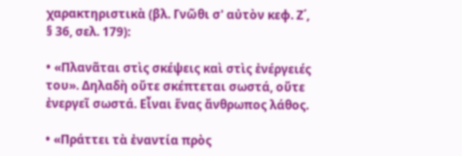χαρακτηριστικὰ (βλ. Γνῶθι σ' αὐτὸν κεφ. Ζ΄, § 36, σελ. 179):

• «Πλανᾶται στὶς σκέψεις καὶ στὶς ἐνέργειές του». Δηλαδὴ οὔτε σκέπτεται σωστά, οὔτε ἐνεργεῖ σωστά. Εἶναι ἕνας ἄνθρωπος λάθος.

• «Πράττει τὰ ἐναντία πρὸς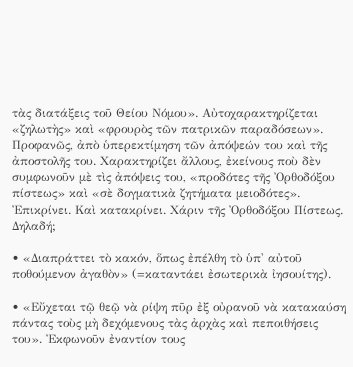τὰς διατάξεις τοῦ Θείου Νόμου». Αὐτοχαρακτηρίζεται «ζηλωτὴς» καὶ «φρουρὸς τῶν πατρικῶν παραδόσεων». Προφανῶς, ἀπὸ ὑπερεκτίμηση τῶν ἀπόψεών του καὶ τῆς ἀποστολῆς του. Χαρακτηρίζει ἄλλους, ἐκείνους ποὺ δὲν συμφωνοῦν μὲ τὶς ἀπόψεις του, «προδότες τῆς Ὀρθοδόξου πίστεως» καὶ «σὲ δογματικὰ ζητήματα μειοδότες». Ἐπικρίνει. Καὶ κατακρίνει. Χάριν τῆς Ὀρθοδόξου Πίστεως. Δηλαδή;

• «Διαπράττει τὸ κακόν, ὅπως ἐπέλθη τὸ ὑπ' αὐτοῦ ποθούμενον ἀγαθὸν» (=καταντάει ἐσωτερικὰ ἰησουίτης).

• «Εὔχεται τῷ θεῷ νὰ ρίψη πῦρ ἐξ οὐρανοῦ νὰ κατακαύση πάντας τοὺς μὴ δεχόμενους τὰς ἀρχὰς καὶ πεποιθήσεις του». Ἐκφωνοῦν ἐναντίον τους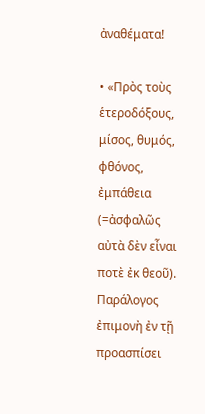ἀναθέματα!

• «Πρὸς τοὺς ἑτεροδόξους, μίσος, θυμός, φθόνος, ἐμπάθεια (=ἀσφαλῶς αὐτὰ δὲν εἶναι ποτὲ ἐκ θεοῦ). Παράλογος ἐπιμονὴ ἐν τῇ προασπίσει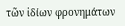τῶν ἰδίων φρονημάτων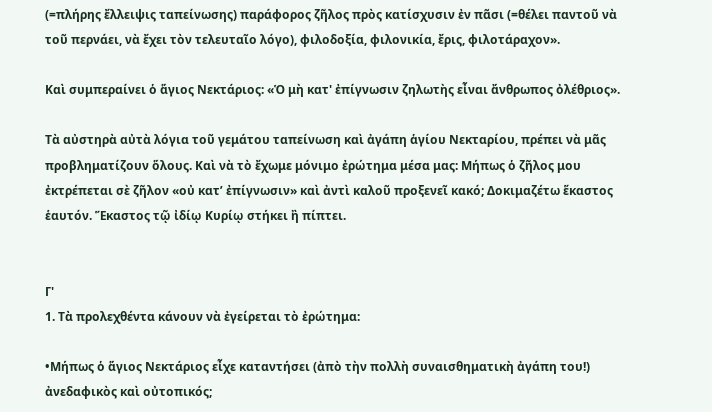(=πλήρης ἔλλειψις ταπείνωσης) παράφορος ζῆλος πρὸς κατίσχυσιν ἐν πᾶσι (=θέλει παντοῦ νὰ τοῦ περνάει, νὰ ἔχει τὸν τελευταῖο λόγο), φιλοδοξία, φιλονικία, ἔρις, φιλοτάραχον».

Καὶ συμπεραίνει ὁ ἅγιος Νεκτάριος: «Ὁ μὴ κατ' ἐπίγνωσιν ζηλωτὴς εἶναι ἄνθρωπος ὀλέθριος».

Τὰ αὐστηρὰ αὐτὰ λόγια τοῦ γεμάτου ταπείνωση καὶ ἀγάπη ἁγίου Νεκταρίου, πρέπει νὰ μᾶς προβληματίζουν ὅλους. Καὶ νὰ τὸ ἔχωμε μόνιμο ἐρώτημα μέσα μας: Μήπως ὁ ζῆλος μου ἐκτρέπεται σὲ ζῆλον «οὐ κατ’ ἐπίγνωσιν» καὶ ἀντὶ καλοῦ προξενεῖ κακό; Δοκιμαζέτω ἕκαστος ἑαυτόν. Ἕκαστος τῷ ἰδίῳ Κυρίῳ στήκει ἢ πίπτει.


Γ'
1. Τὰ προλεχθέντα κάνουν νὰ ἐγείρεται τὸ ἐρώτημα:

•Μήπως ὁ ἅγιος Νεκτάριος εἶχε καταντήσει (ἀπὸ τὴν πολλὴ συναισθηματικὴ ἀγάπη του!) ἀνεδαφικὸς καὶ οὐτοπικός;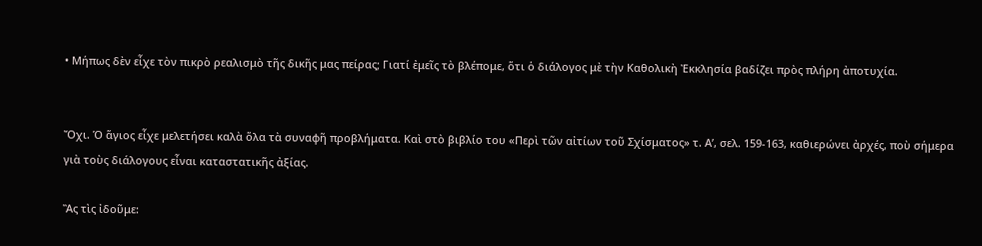• Μήπως δὲν εἶχε τὸν πικρὸ ρεαλισμὸ τῆς δικῆς μας πείρας; Γιατί ἐμεῖς τὸ βλέπομε, ὅτι ὁ διάλογος μὲ τὴν Καθολικὴ Ἐκκλησία βαδίζει πρὸς πλήρη ἀποτυχία.


Ὄχι. Ὁ ἅγιος εἶχε μελετήσει καλὰ ὅλα τὰ συναφῆ προβλήματα. Καὶ στὸ βιβλίο του «Περὶ τῶν αἰτίων τοῦ Σχίσματος» τ. Α’, σελ. 159-163, καθιερώνει ἀρχές, ποὺ σήμερα γιὰ τοὺς διάλογους εἶναι καταστατικῆς ἀξίας.

Ἂς τὶς ἰδοῦμε: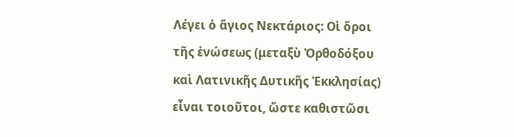Λέγει ὁ ἅγιος Νεκτάριος: Οἱ ὅροι τῆς ἑνώσεως (μεταξὺ Ὀρθοδόξου καὶ Λατινικῆς Δυτικῆς Ἐκκλησίας) εἶναι τοιοῦτοι, ὥστε καθιστῶσι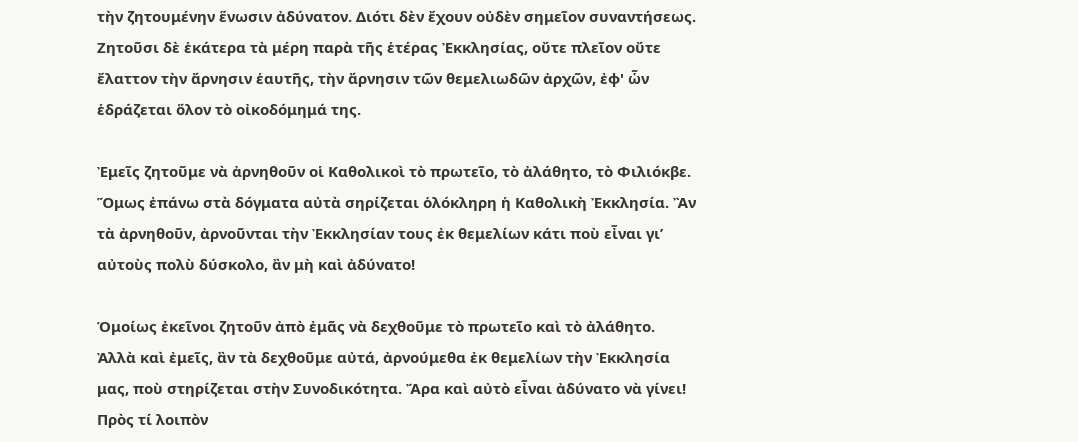τὴν ζητουμένην ἕνωσιν ἀδύνατον. Διότι δὲν ἔχουν οὐδὲν σημεῖον συναντήσεως. Ζητοῦσι δὲ ἑκάτερα τὰ μέρη παρὰ τῆς ἑτέρας Ἐκκλησίας, οὔτε πλεῖον οὔτε ἔλαττον τὴν ἄρνησιν ἑαυτῆς, τὴν ἄρνησιν τῶν θεμελιωδῶν ἀρχῶν, ἐφ' ὧν ἑδράζεται ὅλον τὸ οἰκοδόμημά της.

Ἐμεῖς ζητοῦμε νὰ ἀρνηθοῦν οἱ Καθολικοὶ τὸ πρωτεῖο, τὸ ἀλάθητο, τὸ Φιλιόκβε. Ὅμως ἐπάνω στὰ δόγματα αὐτὰ σηρίζεται ὁλόκληρη ἡ Καθολικὴ Ἐκκλησία. Ἂν τὰ ἀρνηθοῦν, ἀρνοῦνται τὴν Ἐκκλησίαν τους ἐκ θεμελίων κάτι ποὺ εἶναι γι’ αὐτοὺς πολὺ δύσκολο, ἂν μὴ καὶ ἀδύνατο!

Ὁμοίως ἐκεῖνοι ζητοῦν ἀπὸ ἐμᾶς νὰ δεχθοῦμε τὸ πρωτεῖο καὶ τὸ ἀλάθητο. Ἀλλὰ καὶ ἐμεῖς, ἂν τὰ δεχθοῦμε αὐτά, ἀρνούμεθα ἐκ θεμελίων τὴν Ἐκκλησία μας, ποὺ στηρίζεται στὴν Συνοδικότητα. Ἄρα καὶ αὐτὸ εἶναι ἀδύνατο νὰ γίνει! Πρὸς τί λοιπὸν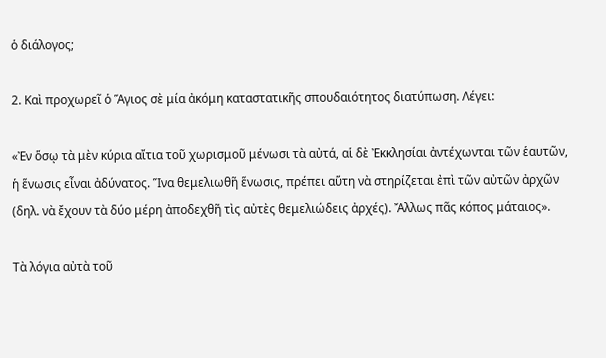ὁ διάλογος;

2. Καὶ προχωρεῖ ὁ Ἅγιος σὲ μία ἀκόμη καταστατικῆς σπουδαιότητος διατύπωση. Λέγει:

«Ἐν ὅσῳ τὰ μὲν κύρια αἴτια τοῦ χωρισμοῦ μένωσι τὰ αὐτά, αἱ δὲ Ἐκκλησίαι ἀντέχωνται τῶν ἑαυτῶν, ἡ ἕνωσις εἶναι ἀδύνατος. Ἵνα θεμελιωθῆ ἕνωσις, πρέπει αὕτη νὰ στηρίζεται ἐπὶ τῶν αὐτῶν ἀρχῶν (δηλ. νὰ ἔχουν τὰ δύο μέρη ἀποδεχθῆ τὶς αὐτὲς θεμελιώδεις ἀρχές). Ἄλλως πᾶς κόπος μάταιος».

Τὰ λόγια αὐτὰ τοῦ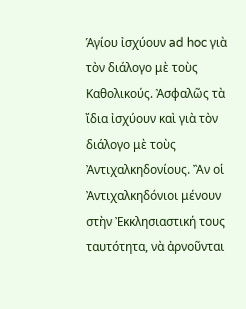Ἁγίου ἰσχύουν ad hoc γιὰ τὸν διάλογο μὲ τοὺς Καθολικούς. Ἀσφαλῶς τὰ ἴδια ἰσχύουν καὶ γιὰ τὸν διάλογο μὲ τοὺς Ἀντιχαλκηδονίους. Ἂν οἱ Ἀντιχαλκηδόνιοι μένουν στὴν Ἐκκλησιαστική τους ταυτότητα, νὰ ἀρνοῦνται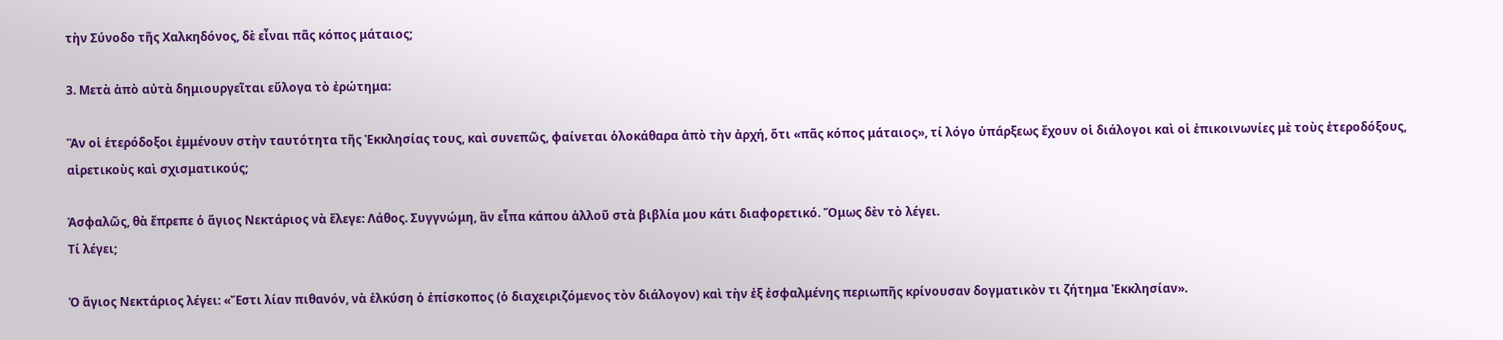τὴν Σύνοδο τῆς Χαλκηδόνος, δὲ εἶναι πᾶς κόπος μάταιος;

3. Μετὰ ἀπὸ αὐτὰ δημιουργεῖται εὔλογα τὸ ἐρώτημα:

Ἂν οἱ ἑτερόδοξοι ἐμμένουν στὴν ταυτότητα τῆς Ἐκκλησίας τους, καὶ συνεπῶς, φαίνεται ὁλοκάθαρα ἀπὸ τὴν ἀρχή, ὅτι «πᾶς κόπος μάταιος», τί λόγο ὑπάρξεως ἔχουν οἱ διάλογοι καὶ οἱ ἐπικοινωνίες μὲ τοὺς ἑτεροδόξους, αἱρετικοὺς καὶ σχισματικούς;

Ἀσφαλῶς, θὰ ἔπρεπε ὁ ἅγιος Νεκτάριος νὰ ἔλεγε: Λάθος. Συγγνώμη, ἂν εἶπα κάπου ἀλλοῦ στὰ βιβλία μου κάτι διαφορετικό. Ὅμως δὲν τὸ λέγει.
Τί λέγει;

Ὁ ἅγιος Νεκτάριος λέγει: «Ἔστι λίαν πιθανόν, νὰ ἑλκύση ὁ ἐπίσκοπος (ὁ διαχειριζόμενος τὸν διάλογον) καὶ τὴν ἐξ ἐσφαλμένης περιωπῆς κρίνουσαν δογματικὸν τι ζήτημα Ἐκκλησίαν».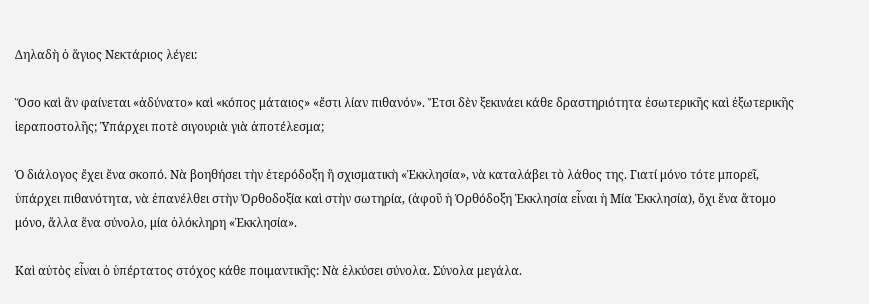Δηλαδὴ ὁ ἅγιος Νεκτάριος λέγει:

Ὅσο καὶ ἂν φαίνεται «ἀδύνατο» καὶ «κόπος μάταιος» «ἔστι λίαν πιθανόν». Ἔτσι δὲν ξεκινάει κάθε δραστηριότητα ἐσωτερικῆς καὶ ἐξωτερικῆς ἱεραποστολῆς; Ὑπάρχει ποτὲ σιγουριὰ γιὰ ἀποτέλεσμα;

Ὁ διάλογος ἔχει ἕνα σκοπό. Νὰ βοηθήσει τὴν ἑτερόδοξη ἢ σχισματικὴ «Ἐκκλησία», νὰ καταλάβει τὸ λάθος της. Γιατί μόνο τότε μπορεῖ, ὑπάρχει πιθανότητα, νὰ ἐπανέλθει στὴν Ὀρθοδοξία καὶ στὴν σωτηρία, (ἀφοῦ ἡ Ὀρθόδοξη Ἐκκλησία εἶναι ἡ Μία Ἐκκλησία), ὄχι ἕνα ἄτομο μόνο, ἄλλα ἕνα σύνολο, μία ὁλόκληρη «Ἐκκλησία».

Καὶ αὐτὸς εἶναι ὁ ὑπέρτατος στόχος κάθε ποιμαντικῆς: Νὰ ἑλκύσει σύνολα. Σύνολα μεγάλα.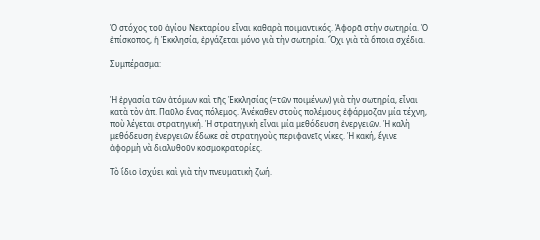Ὁ στόχος τοῦ ἁγίου Νεκταρίου εἶναι καθαρὰ ποιμαντικός. Ἀφορᾶ στὴν σωτηρία. Ὁ ἐπίσκοπος, ἡ Ἐκκλησία, ἐργάζεται μόνο γιὰ τὴν σωτηρία. Ὄχι γιὰ τὰ ὅποια σχέδια.

Συμπέρασμα:


Ἡ ἐργασία τῶν ἀτόμων καὶ τῆς Ἐκκλησίας (=τῶν ποιμένων) γιὰ τὴν σωτηρία, εἶναι κατὰ τὸν ἀπ. Παῦλο ἕνας πόλεμος. Ἀνέκαθεν στοὺς πολέμους ἐφάρμοζαν μία τέχνη, ποὺ λέγεται στρατηγική. Ἡ στρατηγικὴ εἶναι μία μεθόδευση ἐνεργειῶν. Ἡ καλὴ μεθόδευση ἐνεργειῶν ἔδωκε σὲ στρατηγοὺς περιφανεῖς νίκες. Ἡ κακή, ἔγινε ἀφορμὴ νὰ διαλυθοῦν κοσμοκρατορίες.

Τὸ ἴδιο ἰσχύει καὶ γιὰ τὴν πνευματικὴ ζωή.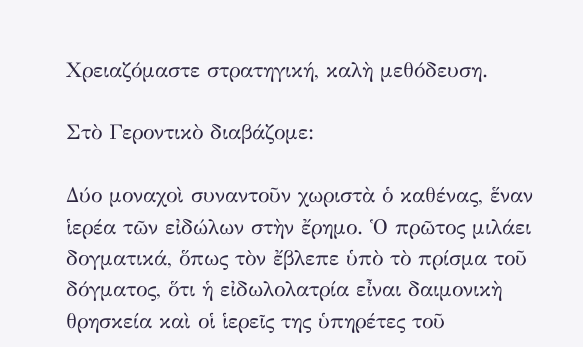Χρειαζόμαστε στρατηγική, καλὴ μεθόδευση.

Στὸ Γεροντικὸ διαβάζομε:

Δύο μοναχοὶ συναντοῦν χωριστὰ ὁ καθένας, ἕναν ἱερέα τῶν εἰδώλων στὴν ἔρημο. Ὁ πρῶτος μιλάει δογματικά, ὅπως τὸν ἔβλεπε ὑπὸ τὸ πρίσμα τοῦ δόγματος, ὅτι ἡ εἰδωλολατρία εἶναι δαιμονικὴ θρησκεία καὶ οἱ ἱερεῖς της ὑπηρέτες τοῦ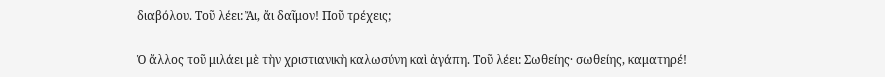διαβόλου. Τοῦ λέει: Ἄι, ἄι δαῖμον! Ποῦ τρέχεις;

Ὁ ἄλλος τοῦ μιλάει μὲ τὴν χριστιανικὴ καλωσύνη καὶ ἀγάπη. Τοῦ λέει: Σωθείης· σωθείης, καματηρέ!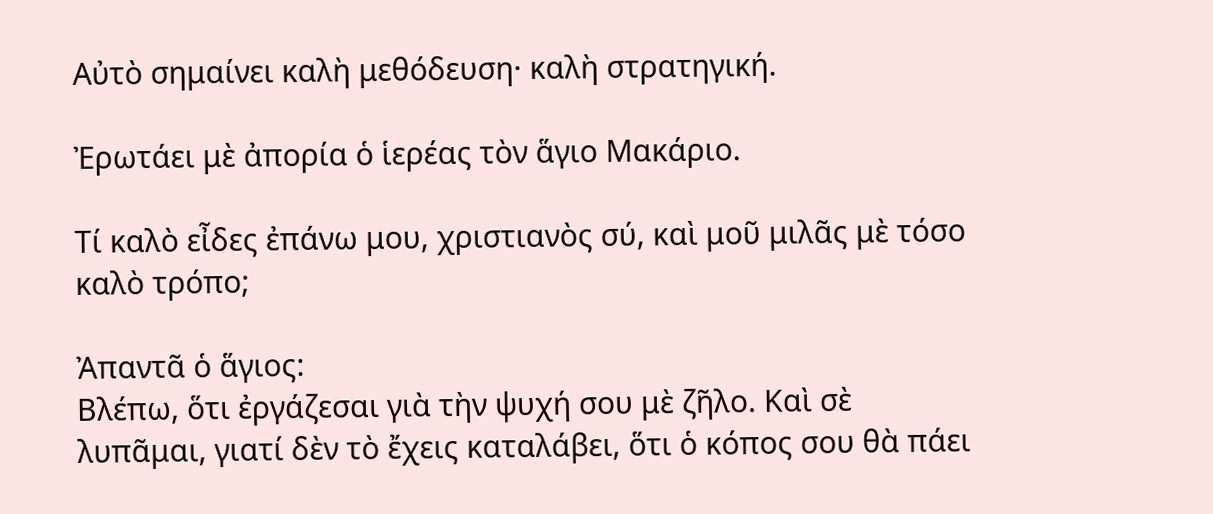Αὐτὸ σημαίνει καλὴ μεθόδευση· καλὴ στρατηγική.

Ἐρωτάει μὲ ἀπορία ὁ ἱερέας τὸν ἅγιο Μακάριο.

Τί καλὸ εἶδες ἐπάνω μου, χριστιανὸς σύ, καὶ μοῦ μιλᾶς μὲ τόσο καλὸ τρόπο;

Ἀπαντᾶ ὁ ἅγιος:
Βλέπω, ὅτι ἐργάζεσαι γιὰ τὴν ψυχή σου μὲ ζῆλο. Καὶ σὲ λυπᾶμαι, γιατί δὲν τὸ ἔχεις καταλάβει, ὅτι ὁ κόπος σου θὰ πάει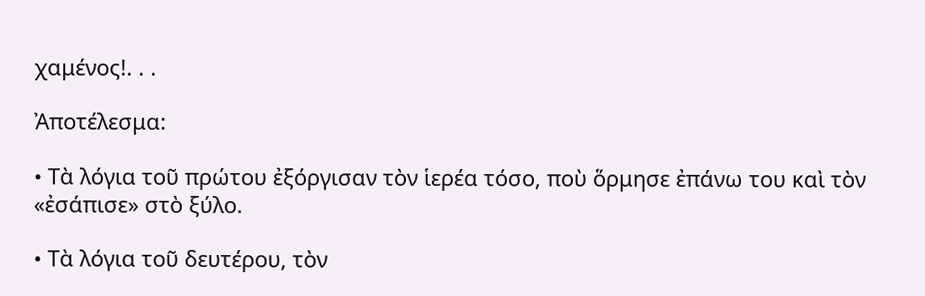χαμένος!. . .

Ἀποτέλεσμα:

• Τὰ λόγια τοῦ πρώτου ἐξόργισαν τὸν ἱερέα τόσο, ποὺ ὅρμησε ἐπάνω του καὶ τὸν «ἐσάπισε» στὸ ξύλο.

• Τὰ λόγια τοῦ δευτέρου, τὸν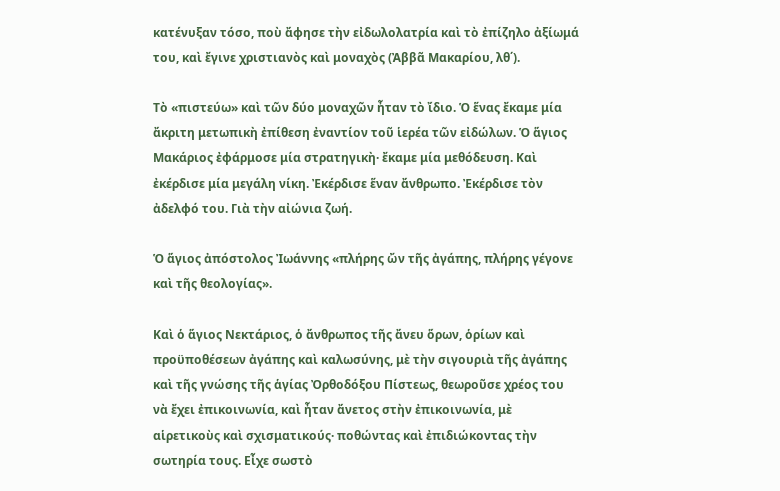κατένυξαν τόσο, ποὺ ἄφησε τὴν εἰδωλολατρία καὶ τὸ ἐπίζηλο ἀξίωμά του, καὶ ἔγινε χριστιανὸς καὶ μοναχὸς (Ἀββᾶ Μακαρίου, λθ΄).

Τὸ «πιστεύω» καὶ τῶν δύο μοναχῶν ἦταν τὸ ἴδιο. Ὁ ἕνας ἔκαμε μία ἄκριτη μετωπικὴ ἐπίθεση ἐναντίον τοῦ ἱερέα τῶν εἰδώλων. Ὁ ἅγιος Μακάριος ἐφάρμοσε μία στρατηγικὴ· ἔκαμε μία μεθόδευση. Καὶ ἐκέρδισε μία μεγάλη νίκη. Ἐκέρδισε ἕναν ἄνθρωπο. Ἐκέρδισε τὸν ἀδελφό του. Γιὰ τὴν αἰώνια ζωή.

Ὁ ἅγιος ἀπόστολος Ἰωάννης «πλήρης ὤν τῆς ἀγάπης, πλήρης γέγονε καὶ τῆς θεολογίας».

Καὶ ὁ ἅγιος Νεκτάριος, ὁ ἄνθρωπος τῆς ἄνευ ὅρων, ὁρίων καὶ προϋποθέσεων ἀγάπης καὶ καλωσύνης, μὲ τὴν σιγουριὰ τῆς ἀγάπης καὶ τῆς γνώσης τῆς ἁγίας Ὀρθοδόξου Πίστεως, θεωροῦσε χρέος του νὰ ἔχει ἐπικοινωνία, καὶ ἦταν ἄνετος στὴν ἐπικοινωνία, μὲ αἱρετικοὺς καὶ σχισματικούς· ποθώντας καὶ ἐπιδιώκοντας τὴν σωτηρία τους. Εἶχε σωστὸ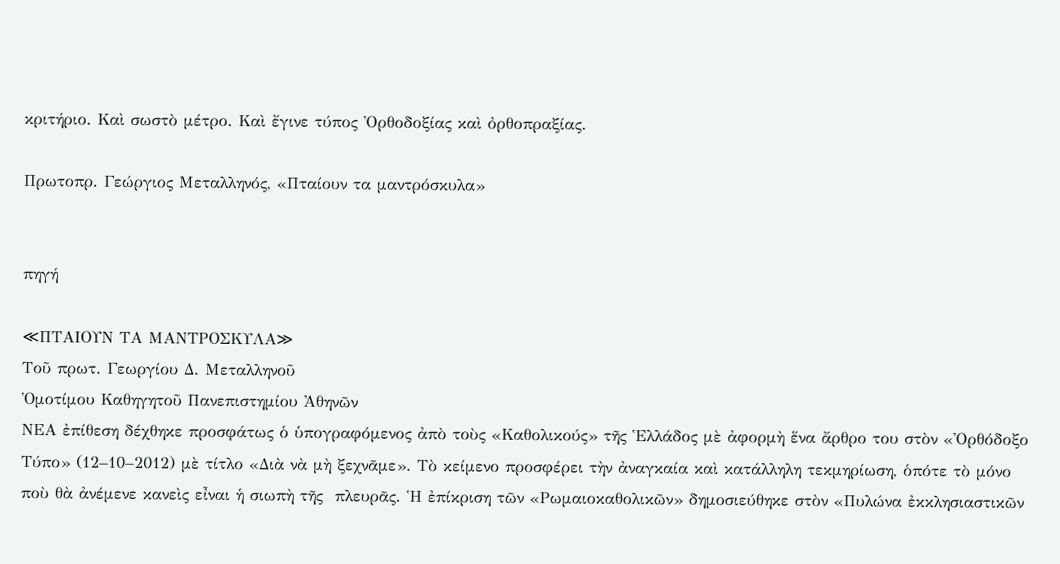κριτήριο. Καὶ σωστὸ μέτρο. Καὶ ἔγινε τύπος Ὀρθοδοξίας καὶ ὀρθοπραξίας.

Πρωτοπρ. Γεώργιος Μεταλληνός, «Πταίουν τα μαντρόσκυλα»


πηγή

≪ΠΤΑΙΟΥΝ ΤΑ ΜΑΝΤΡΟΣΚΥΛΑ≫
Τοῦ πρωτ. Γεωργίου Δ. Μεταλληνοῦ
Ὁμοτίμου Καθηγητοῦ Πανεπιστημίου Ἀθηνῶν
ΝΕΑ ἐπίθεση δέχθηκε προσφάτως ὁ ὑπογραφόμενος ἀπὸ τοὺς «Καθολικούς» τῆς Ἑλλάδος μὲ ἀφορμὴ ἕνα ἄρθρο του στὸν «Ὀρθόδοξο Τύπο» (12–10–2012) μὲ τίτλο «Διὰ νὰ μὴ ξεχνᾶμε». Τὸ κείμενο προσφέρει τὴν ἀναγκαία καὶ κατάλληλη τεκμηρίωση, ὁπότε τὸ μόνο ποὺ θὰ ἀνέμενε κανεὶς εἶναι ἡ σιωπὴ τῆς  πλευρᾶς. Ἡ ἐπίκριση τῶν «Ρωμαιοκαθολικῶν» δημοσιεύθηκε στὸν «Πυλώνα ἐκκλησιαστικῶν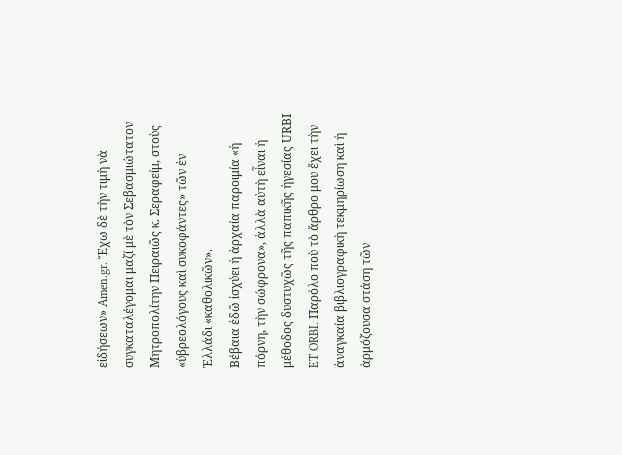εἰδήσεων» Amen.gr. Ἔχω δὲ τὴν τιμὴ νὰ συγκαταλέγομαι μαζί μὲ τὸν Σεβασμιώτατον Μητροπολίτην Πειραιῶς κ. Σεραφείμ, στοὺς «ὑβρεολόγους καὶ συκοφάντες» τῶν ἐν Ἑλλάδι «καθολικῶν».
Βέβαια ἐδῶ ἰσχύει ἡ ἀρχαία παροιμία «ἡ πόρνη, τὴν σώφρονα», ἀλλὰ αὐτὴ εἶναι ἡ μέθοδος δυστυχῶς τῆς παπικῆς ἡγεσίας URΒI ET ORBI. Παρόλο ποὺ τὸ ἄρθρο μου ἔχει τὴν ἀναγκαία βιβλιογραφικὴ τεκμηρίωση καὶ ἡ ἁρμόζουσα στάση τῶν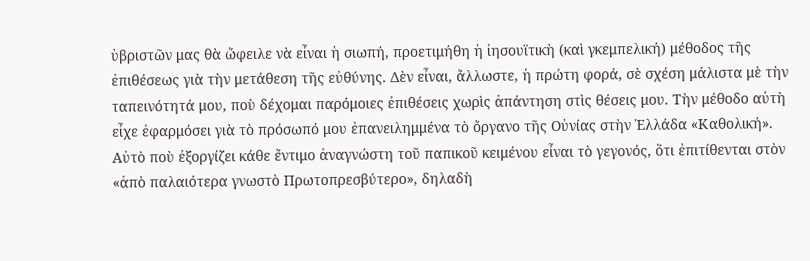ὑβριστῶν μας θὰ ὤφειλε νὰ εἶναι ἡ σιωπή, προετιμήθη ἡ ἰησουϊτικὴ (καὶ γκεμπελική) μέθοδος τῆς ἐπιθέσεως γιὰ τὴν μετάθεση τῆς εὐθύνης. Δὲν εἶναι, ἄλλωστε, ἡ πρώτη φορά, σὲ σχέση μάλιστα μὲ τὴν ταπεινότητά μου, ποὺ δέχομαι παρόμοιες ἐπιθέσεις χωρὶς ἀπάντηση στὶς θέσεις μου. Τὴν μέθοδο αὐτὴ εἶχε ἐφαρμόσει γιὰ τὸ πρόσωπό μου ἐπανειλημμένα τὸ ὄργανο τῆς Οὐνίας στὴν Ἑλλάδα «Καθολική».
Αὐτὸ ποὺ ἐξοργίζει κάθε ἔντιμο ἀναγνώστη τοῦ παπικοῦ κειμένου εἶναι τὸ γεγονός, ὅτι ἐπιτίθενται στὸν «ἀπὸ παλαιότερα γνωστὸ Πρωτοπρεσβύτερο», δηλαδὴ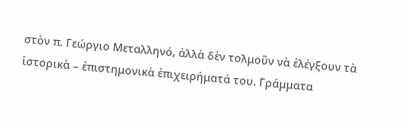στὸν π. Γεώργιο Μεταλληνό, ἀλλὰ δὲν τολμοῦν νὰ ἐλέγξουν τὰ ἱστορικὰ – ἐπιστημονικὰ ἐπιχειρήματά του. Γράμματα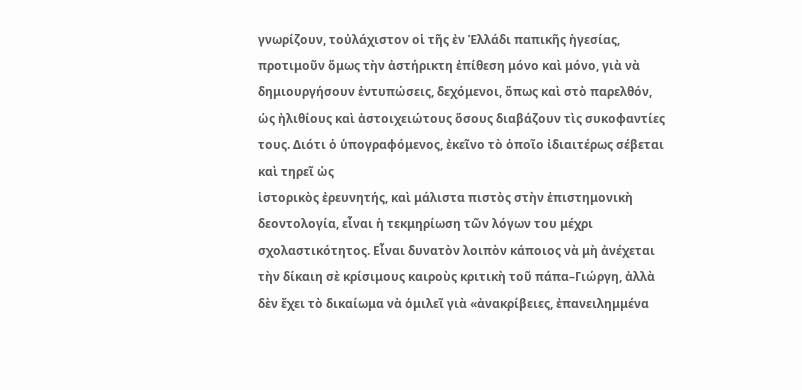γνωρίζουν, τοὐλάχιστον οἱ τῆς ἐν Ἑλλάδι παπικῆς ἡγεσίας, προτιμοῦν ὅμως τὴν ἀστήρικτη ἐπίθεση μόνο καὶ μόνο, γιὰ νὰ δημιουργήσουν ἐντυπώσεις, δεχόμενοι, ὅπως καὶ στὸ παρελθόν, ὡς ἠλιθίους καὶ ἀστοιχειώτους ὅσους διαβάζουν τὶς συκοφαντίες τους. Διότι ὁ ὑπογραφόμενος, ἐκεῖνο τὸ ὁποῖο ἰδιαιτέρως σέβεται καὶ τηρεῖ ὡς
ἱστορικὸς ἐρευνητής, καὶ μάλιστα πιστὸς στὴν ἐπιστημονικὴ δεοντολογία, εἶναι ἡ τεκμηρίωση τῶν λόγων του μέχρι σχολαστικότητος. Εἶναι δυνατὸν λοιπὸν κάποιος νὰ μὴ ἀνέχεται τὴν δίκαιη σὲ κρίσιμους καιροὺς κριτικὴ τοῦ πάπα–Γιώργη, ἀλλὰ δὲν ἔχει τὸ δικαίωμα νὰ ὁμιλεῖ γιὰ «ἀνακρίβειες, ἐπανειλημμένα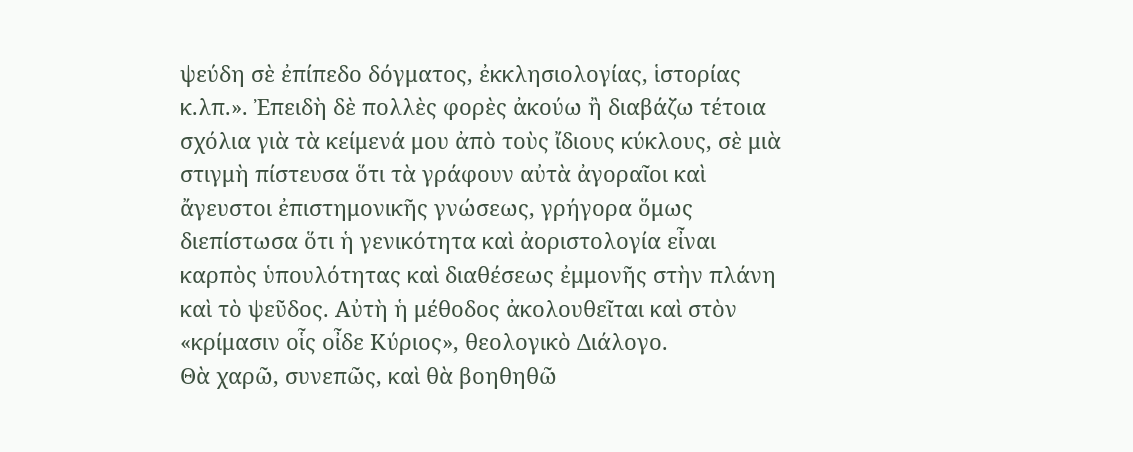ψεύδη σὲ ἐπίπεδο δόγματος, ἐκκλησιολογίας, ἱστορίας κ.λπ.». Ἐπειδὴ δὲ πολλὲς φορὲς ἀκούω ἢ διαβάζω τέτοια σχόλια γιὰ τὰ κείμενά μου ἀπὸ τοὺς ἴδιους κύκλους, σὲ μιὰ στιγμὴ πίστευσα ὅτι τὰ γράφουν αὐτὰ ἀγοραῖοι καὶ ἄγευστοι ἐπιστημονικῆς γνώσεως, γρήγορα ὅμως διεπίστωσα ὅτι ἡ γενικότητα καὶ ἀοριστολογία εἶναι καρπὸς ὑπουλότητας καὶ διαθέσεως ἐμμονῆς στὴν πλάνη καὶ τὸ ψεῦδος. Αὐτὴ ἡ μέθοδος ἀκολουθεῖται καὶ στὸν «κρίμασιν οἷς οἶδε Κύριος», θεολογικὸ Διάλογο.
Θὰ χαρῶ, συνεπῶς, καὶ θὰ βοηθηθῶ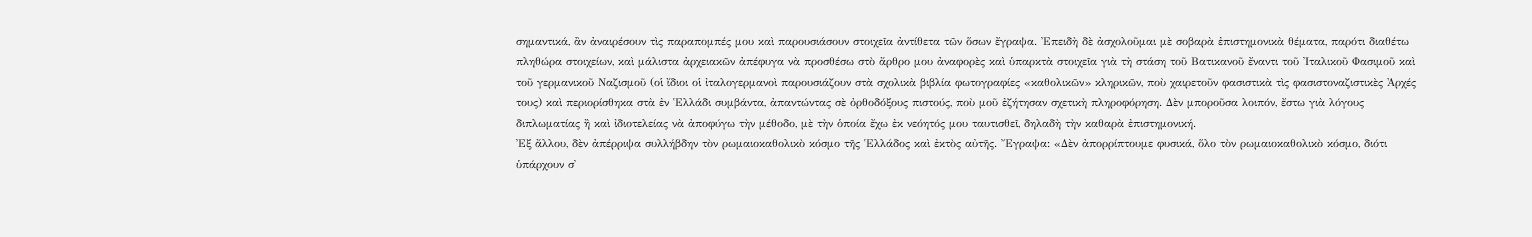σημαντικά, ἂν ἀναιρέσουν τὶς παραπομπές μου καὶ παρουσιάσουν στοιχεῖα ἀντίθετα τῶν ὅσων ἔγραψα. Ἐπειδὴ δὲ ἀσχολοῦμαι μὲ σοβαρὰ ἐπιστημονικὰ θέματα, παρότι διαθέτω πληθώρα στοιχείων, καὶ μάλιστα ἀρχειακῶν ἀπέφυγα νὰ προσθέσω στὸ ἄρθρο μου ἀναφορὲς καὶ ὑπαρκτὰ στοιχεῖα γιὰ τὴ στάση τοῦ Βατικανοῦ ἔναντι τοῦ Ἰταλικοῦ Φασιμοῦ καὶ τοῦ γερμανικοῦ Ναζισμοῦ (οἱ ἴδιοι οἱ ἰταλογερμανοὶ παρουσιάζουν στὰ σχολικὰ βιβλία φωτογραφίες «καθολικῶν» κληρικῶν, ποὺ χαιρετοῦν φασιστικὰ τὶς φασιστοναζιστικὲς Ἀρχές τους) καὶ περιορίσθηκα στὰ ἐν Ἑλλάδι συμβάντα, ἀπαντώντας σὲ ὀρθοδόξους πιστούς, ποὺ μοῦ ἐζήτησαν σχετικὴ πληροφόρηση. Δὲν μποροῦσα λοιπόν, ἔστω γιὰ λόγους διπλωματίας ἢ καὶ ἰδιοτελείας νὰ ἀποφύγω τὴν μέθοδο, μὲ τὴν ὁποία ἔχω ἐκ νεόητός μου ταυτισθεῖ, δηλαδὴ τὴν καθαρὰ ἐπιστημονική.
Ἐξ ἄλλου, δὲν ἀπέρριψα συλλήβδην τὸν ρωμαιοκαθολικὸ κόσμο τῆς Ἑλλάδος καὶ ἐκτὸς αὐτῆς. Ἔγραψα: «Δὲν ἀπορρίπτουμε φυσικά, ὅλο τὸν ρωμαιοκαθολικὸ κόσμο, διότι ὑπάρχουν σ᾽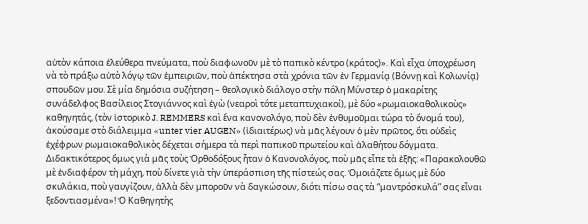αὐτὸν κάποια ἐλεύθερα πνεύματα, ποὺ διαφωνοῦν μὲ τὸ παπικὸ κέντρο (κράτος)». Καὶ εἶχα ὑποχρέωση νὰ τὸ πράξω αὐτὸ λόγῳ τῶν ἐμπειριῶν, ποὺ ἀπέκτησα στὰ χρόνια τῶν ἐν Γερμανίᾳ (Βόννῃ καὶ Κολωνίᾳ) σπουδῶν μου. Σὲ μία δημόσια συζήτηση – θεολογικὸ διάλογο στὴν πόλη Μύνστερ ὁ μακαρίτης συνάδελφος Βασίλειος Στογιάννος καὶ ἐγὼ (νεαροὶ τότε μεταπτυχιακοί), μὲ δύο «ρωμαιοκαθολικοὺς» καθηγητάς, (τὸν ἱστορικὸ J. REMMERS καὶ ἕνα κανονολόγο, ποὺ δὲν ἐνθυμοῦμαι τώρα τὸ ὄνομά του), ἀκούσαμε στὸ διάλειμμα «unter vier AUGEN» (ἰδιαιτέρως) νὰ μᾶς λέγουν ὁ μὲν πρῶτος, ὅτι οὐδεὶς ἐχέφρων ρωμαιοκαθολικὸς δέχεται σήμερα τὰ περὶ παπικοῦ πρωτείου καὶ ἀλαθήτου δόγματα. Διδακτικότερος ὅμως γιὰ μᾶς τοὺς Ὀρθοδόξους ἦταν ὁ Κανονολόγος, ποὺ μᾶς εἶπε τὰ ἑξῆς: «Παρακολουθῶ μὲ ἐνδιαφέρον τὴ μάχη, ποὺ δίνετε γιὰ τὴν ὑπεράσπιση τῆς πίστεώς σας. Ὁμοιάζετε ὅμως μὲ δύο σκυλάκια, ποὺ γαυγίζουν, ἀλλὰ δὲν μποροῦν νὰ δαγκώσουν, διότι πίσω σας τὰ “μαντρόσκυλά” σας εἶναι ξεδοντιασμένα»! Ὁ Καθηγητὴς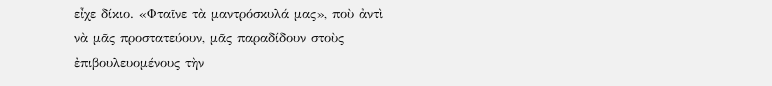εἶχε δίκιο. «Φταῖνε τὰ μαντρόσκυλά μας», ποὺ ἀντὶ νὰ μᾶς προστατεύουν, μᾶς παραδίδουν στοὺς ἐπιβουλευομένους τὴν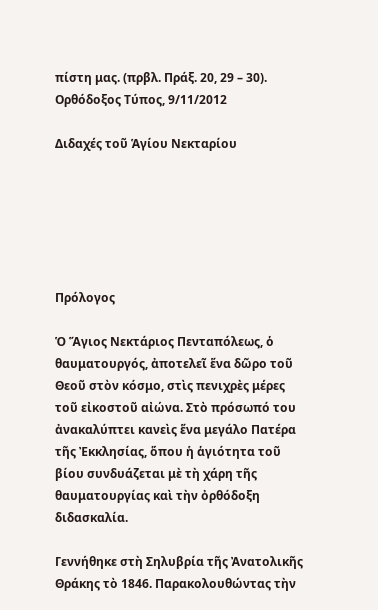πίστη μας. (πρβλ. Πράξ. 20, 29 – 30).
Ορθόδοξος Τύπος, 9/11/2012

Διδαχές τοῦ Ἁγίου Νεκταρίου






Πρόλογος

Ὁ Ἅγιος Νεκτάριος Πενταπόλεως, ὁ θαυματουργός, ἀποτελεῖ ἕνα δῶρο τοῦ Θεοῦ στὸν κόσμο, στὶς πενιχρὲς μέρες τοῦ εἰκοστοῦ αἰώνα. Στὸ πρόσωπό του ἀνακαλύπτει κανεὶς ἕνα μεγάλο Πατέρα τῆς Ἐκκλησίας, ὅπου ἡ ἁγιότητα τοῦ βίου συνδυάζεται μὲ τὴ χάρη τῆς θαυματουργίας καὶ τὴν ὀρθόδοξη διδασκαλία.

Γεννήθηκε στὴ Σηλυβρία τῆς Ἀνατολικῆς Θράκης τὸ 1846. Παρακολουθώντας τὴν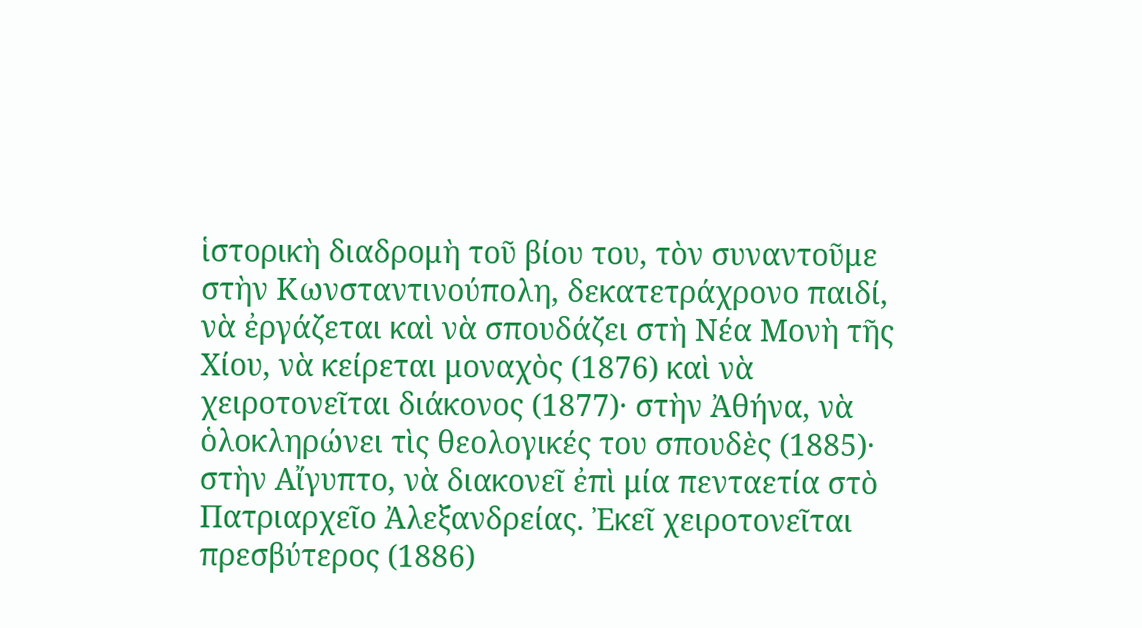ἱστορικὴ διαδρομὴ τοῦ βίου του, τὸν συναντοῦμε στὴν Κωνσταντινούπολη, δεκατετράχρονο παιδί, νὰ ἐργάζεται καὶ νὰ σπουδάζει στὴ Νέα Μονὴ τῆς Χίου, νὰ κείρεται μοναχὸς (1876) καὶ νὰ χειροτονεῖται διάκονος (1877)· στὴν Ἀθήνα, νὰ ὁλοκληρώνει τὶς θεολογικές του σπουδὲς (1885)· στὴν Αἴγυπτο, νὰ διακονεῖ ἐπὶ μία πενταετία στὸ Πατριαρχεῖο Ἀλεξανδρείας. Ἐκεῖ χειροτονεῖται πρεσβύτερος (1886)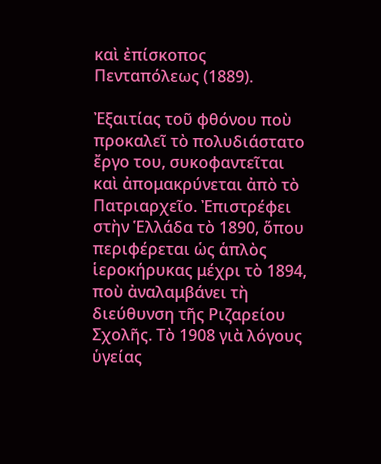καὶ ἐπίσκοπος Πενταπόλεως (1889).

Ἐξαιτίας τοῦ φθόνου ποὺ προκαλεῖ τὸ πολυδιάστατο ἔργο του, συκοφαντεῖται καὶ ἀπομακρύνεται ἀπὸ τὸ Πατριαρχεῖο. Ἐπιστρέφει στὴν Ἑλλάδα τὸ 1890, ὅπου περιφέρεται ὡς ἁπλὸς ἱεροκήρυκας μέχρι τὸ 1894, ποὺ ἀναλαμβάνει τὴ διεύθυνση τῆς Ριζαρείου Σχολῆς. Τὸ 1908 γιὰ λόγους ὑγείας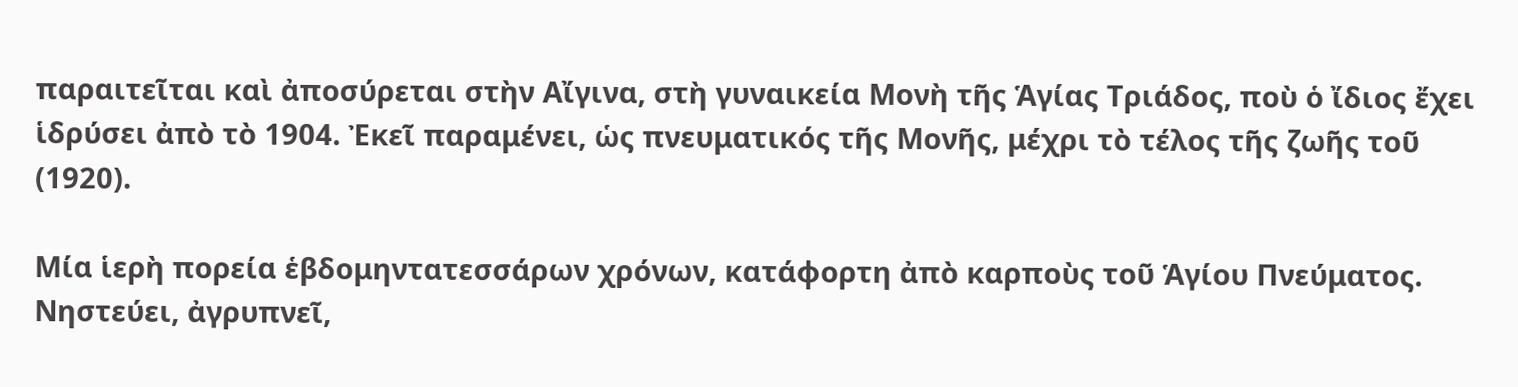παραιτεῖται καὶ ἀποσύρεται στὴν Αἴγινα, στὴ γυναικεία Μονὴ τῆς Ἁγίας Τριάδος, ποὺ ὁ ἴδιος ἔχει ἱδρύσει ἀπὸ τὸ 1904. Ἐκεῖ παραμένει, ὡς πνευματικός τῆς Μονῆς, μέχρι τὸ τέλος τῆς ζωῆς τοῦ (1920).

Μία ἱερὴ πορεία ἑβδομηντατεσσάρων χρόνων, κατάφορτη ἀπὸ καρποὺς τοῦ Ἁγίου Πνεύματος. Νηστεύει, ἀγρυπνεῖ,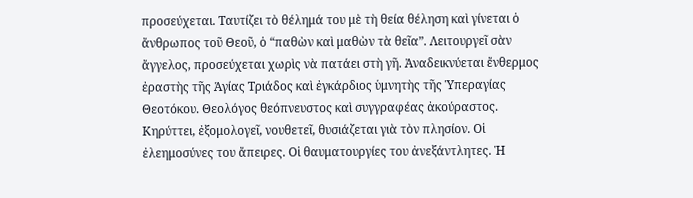προσεύχεται. Ταυτίζει τὸ θέλημά του μὲ τὴ θεία θέληση καὶ γίνεται ὁ ἄνθρωπος τοῦ Θεοῦ, ὁ “παθὼν καὶ μαθὼν τὰ θεῖα”. Λειτουργεῖ σὰν ἄγγελος, προσεύχεται χωρὶς νὰ πατάει στὴ γῆ. Ἀναδεικνύεται ἔνθερμος ἐραστὴς τῆς Ἁγίας Τριάδος καὶ ἐγκάρδιος ὑμνητὴς τῆς Ὑπεραγίας Θεοτόκου. Θεολόγος θεόπνευστος καὶ συγγραφέας ἀκούραστος. Κηρύττει, ἐξομολογεῖ, νουθετεῖ, θυσιάζεται γιὰ τὸν πλησίον. Οἱ ἐλεημοσύνες του ἄπειρες. Οἱ θαυματουργίες του ἀνεξάντλητες. Ἡ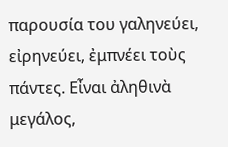παρουσία του γαληνεύει, εἰρηνεύει, ἐμπνέει τοὺς πάντες. Εἶναι ἀληθινὰ μεγάλος,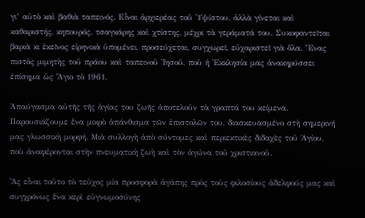γι’ αὐτὸ καὶ βαθιὰ ταπεινός. Εἶναι ἀρχιερέας τοῦ Ὑψίστου, ἀλλὰ γίνεται καὶ καθαριστής, κηπουρός, τσαγκάρης καὶ χτίστης, μέχρι τὰ γεράματά του. Συκοφαντεῖται βαριὰ κι ἐκεῖνος εἰρηνικὰ ὑπομένει, προσεύχεται, συγχωρεῖ, εὐχαριστεῖ γιὰ ὅλα. Ἕνας πιστὸς μιμητὴς τοῦ πράου καὶ ταπεινοῦ Ἰησοῦ, ποὺ ἡ Ἐκκλησία μας ἀνακηρύσσει ἐπίσημα ὡς Ἅγιο τὸ 1961.

Ἀπαύγασμα αὐτῆς τῆς ἁγίας του ζωῆς ἀποτελοῦν τὰ γραπτά του κείμενα. Παρουσιάζουμε ἕνα μικρὸ ἀπάνθισμα τῶν ἐπιστολῶν του, διασκευασμένο στὴ σημερινή μας γλωσσικὴ μορφή. Μιὰ συλλογὴ ἀπὸ σύντομες καὶ περιεκτικὲς διδαχὲς τοῦ Ἁγίου, ποὺ ἀναφέρονται στὴν πνευματικὴ ζωὴ καὶ τὸν ἀγώνα τοῦ χριστιανοῦ.

Ἂς εἶναι τοῦτο τὸ τεῦχος μία προσφορὰ ἀγάπης πρὸς τοὺς φιλοσίους ἀδελφούς μας καὶ συγχρόνως ἕνα κερὶ εὐγνωμοσύνης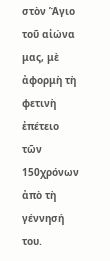στὸν Ἅγιο τοῦ αἰώνα μας, μὲ ἀφορμὴ τὴ φετινὴ ἐπέτειο τῶν 150χρόνων ἀπὸ τὴ γέννησή του.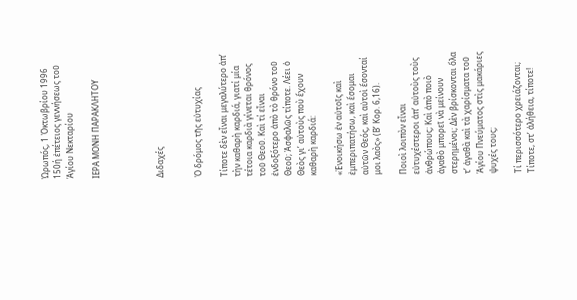Ὠρωπός, 1 Ὀκτωβρίου 1996 150ή ἐπέτειος γεννήσεως τοῦ Ἁγίου Νεκταρίου

ΙΕΡΑ ΜΟΝΗ ΠΑΡΑΚΛΗΤΟΥ




Διδαχές


Ὁ δρόμος τῆς εὐτυχίας

Τίποτε δὲν εἶναι μεγαλύτερο ἀπ’ τὴν καθαρὴ καρδιά, γιατί μία τέτοια καρδιὰ γίνεται θρόνος τοῦ Θεοῦ. Καὶ τί εἶναι ἐνδοξότερο ἀπὸ τὸ θρόνο τοῦ Θεοῦ; Ἀσφαλῶς τίποτε. Λέει ὁ Θεὸς γι’ αὐτοὺς ποὺ ἔχουν καθαρὴ καρδιά:

«Ἐνοικήσω ἐν αὐτοῖς καὶ ἐμπεριπατήσω, καὶ ἔσομαι αὐτῶν Θεός, καὶ αὐτοὶ ἔσονταί μοι λαὸς» (Β’ Κορ. 6,16).

Ποιοὶ λοιπὸν εἶναι εὐτυχέστεροι ἀπ’ αὐτοὺς τοὺς ἀνθρώπους; Καὶ ἀπὸ ποιὸ ἀγαθὸ μπορεῖ νὰ μείνουν στερημένοι; Δὲν βρίσκονται ὅλα τ’ ἀγαθὰ καὶ τὰ χαρίσματα τοῦ Ἁγίου Πνεύματος στὶς μακάριες ψυχές τους;

Τί περισσότερο χρειάζονται; Τίποτε, στ’ ἀλήθεια, τίποτε!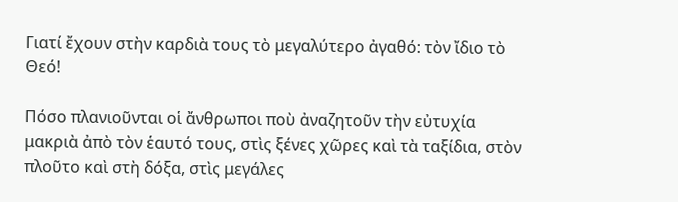Γιατί ἔχουν στὴν καρδιὰ τους τὸ μεγαλύτερο ἀγαθό: τὸν ἴδιο τὸ Θεό!

Πόσο πλανιοῦνται οἱ ἄνθρωποι ποὺ ἀναζητοῦν τὴν εὐτυχία μακριὰ ἀπὸ τὸν ἑαυτό τους, στὶς ξένες χῶρες καὶ τὰ ταξίδια, στὸν πλοῦτο καὶ στὴ δόξα, στὶς μεγάλες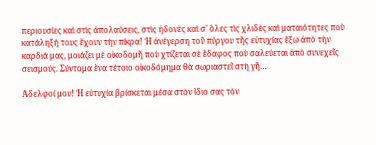περιουσίες καὶ στὶς ἀπολαύσεις, στὶς ἡδονὲς καὶ σ’ ὅλες τὶς χλιδὲς καὶ ματαιότητες ποὺ κατάληξή τους ἔχουν τὴν πίκρα! Ἡ ἀνέγερση τοῦ πύργου τῆς εὐτυχίας ἔξω ἀπὸ τὴν καρδιά μας, μοιάζει μὲ οἰκοδομῆ ποὺ χτίζεται σὲ ἔδαφος ποὺ σαλεύεται ἀπὸ συνεχεῖς σεισμούς. Σύντομα ἕνα τέτοιο οἰκοδόμημα θὰ σωριαστεῖ στὴ γῆ…

Ἀδελφοί μου! Ἡ εὐτυχία βρίσκεται μέσα στὸν ἴδιο σας τὸν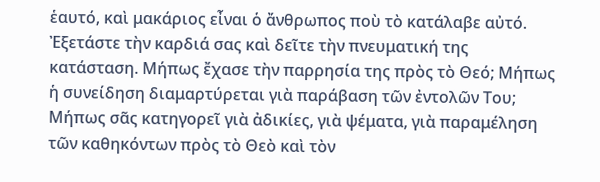ἑαυτό, καὶ μακάριος εἶναι ὁ ἄνθρωπος ποὺ τὸ κατάλαβε αὐτό. Ἐξετάστε τὴν καρδιά σας καὶ δεῖτε τὴν πνευματική της κατάσταση. Μήπως ἔχασε τὴν παρρησία της πρὸς τὸ Θεό; Μήπως ἡ συνείδηση διαμαρτύρεται γιὰ παράβαση τῶν ἐντολῶν Του; Μήπως σᾶς κατηγορεῖ γιὰ ἀδικίες, γιὰ ψέματα, γιὰ παραμέληση τῶν καθηκόντων πρὸς τὸ Θεὸ καὶ τὸν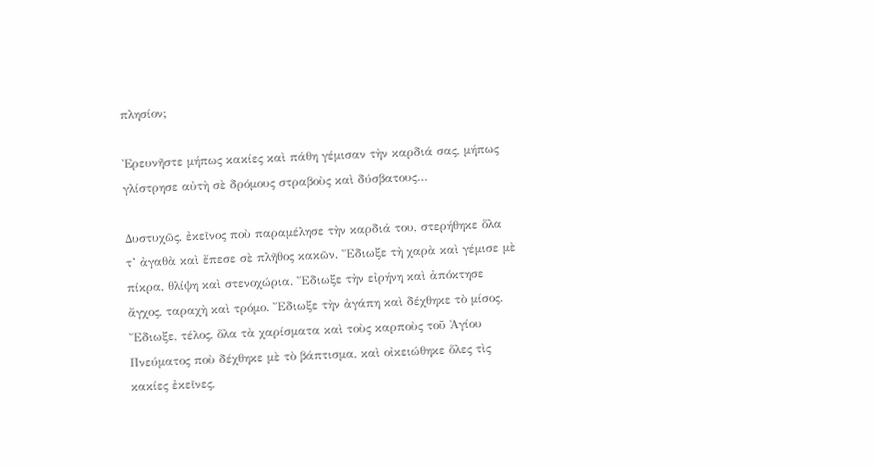πλησίον;

Ἐρευνῆστε μήπως κακίες καὶ πάθη γέμισαν τὴν καρδιά σας, μήπως γλίστρησε αὐτὴ σὲ δρόμους στραβοὺς καὶ δύσβατους…

Δυστυχῶς, ἐκεῖνος ποὺ παραμέλησε τὴν καρδιά του, στερήθηκε ὅλα τ’ ἀγαθὰ καὶ ἔπεσε σὲ πλῆθος κακῶν. Ἔδιωξε τὴ χαρὰ καὶ γέμισε μὲ πίκρα, θλίψη καὶ στενοχώρια. Ἔδιωξε τὴν εἰρήνη καὶ ἀπόκτησε ἄγχος, ταραχὴ καὶ τρόμο. Ἔδιωξε τὴν ἀγάπη καὶ δέχθηκε τὸ μίσος. Ἔδιωξε, τέλος, ὅλα τὰ χαρίσματα καὶ τοὺς καρποὺς τοῦ Ἁγίου Πνεύματος ποὺ δέχθηκε μὲ τὸ βάπτισμα, καὶ οἰκειώθηκε ὅλες τὶς κακίες ἐκεῖνες,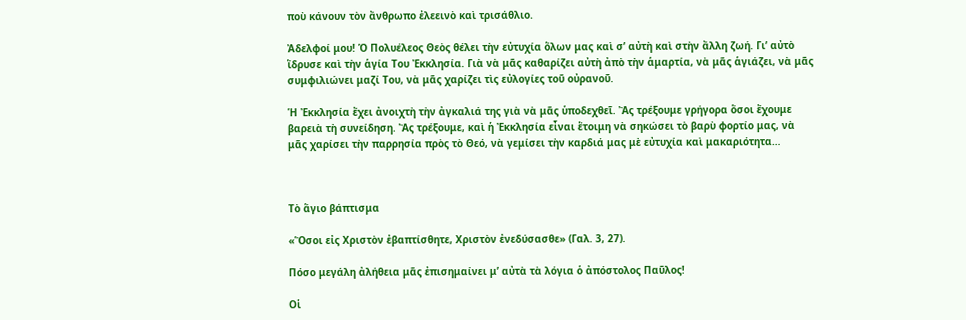ποὺ κάνουν τὸν ἄνθρωπο ἐλεεινὸ καὶ τρισάθλιο.

Ἀδελφοί μου! Ὁ Πολυέλεος Θεὸς θέλει τὴν εὐτυχία ὅλων μας καὶ σ’ αὐτὴ καὶ στὴν ἄλλη ζωή. Γι’ αὐτὸ ἵδρυσε καὶ τὴν ἁγία Του Ἐκκλησία. Γιὰ νὰ μᾶς καθαρίζει αὐτὴ ἀπὸ τὴν ἁμαρτία, νὰ μᾶς ἁγιάζει, νὰ μᾶς συμφιλιώνει μαζί Του, νὰ μᾶς χαρίζει τὶς εὐλογίες τοῦ οὐρανοῦ.

Ἡ Ἐκκλησία ἔχει ἀνοιχτὴ τὴν ἀγκαλιά της γιὰ νὰ μᾶς ὑποδεχθεῖ. Ἂς τρέξουμε γρήγορα ὅσοι ἔχουμε βαρειὰ τὴ συνείδηση. Ἂς τρέξουμε, καὶ ἡ Ἐκκλησία εἶναι ἕτοιμη νὰ σηκώσει τὸ βαρὺ φορτίο μας, νὰ μᾶς χαρίσει τὴν παρρησία πρὸς τὸ Θεό, νὰ γεμίσει τὴν καρδιά μας μὲ εὐτυχία καὶ μακαριότητα…



Τὸ ἅγιο βάπτισμα

«Ὅσοι εἰς Χριστὸν ἐβαπτίσθητε, Χριστὸν ἐνεδύσασθε» (Γαλ. 3, 27).

Πόσο μεγάλη ἀλήθεια μᾶς ἐπισημαίνει μ’ αὐτὰ τὰ λόγια ὁ ἀπόστολος Παῦλος!

Οἱ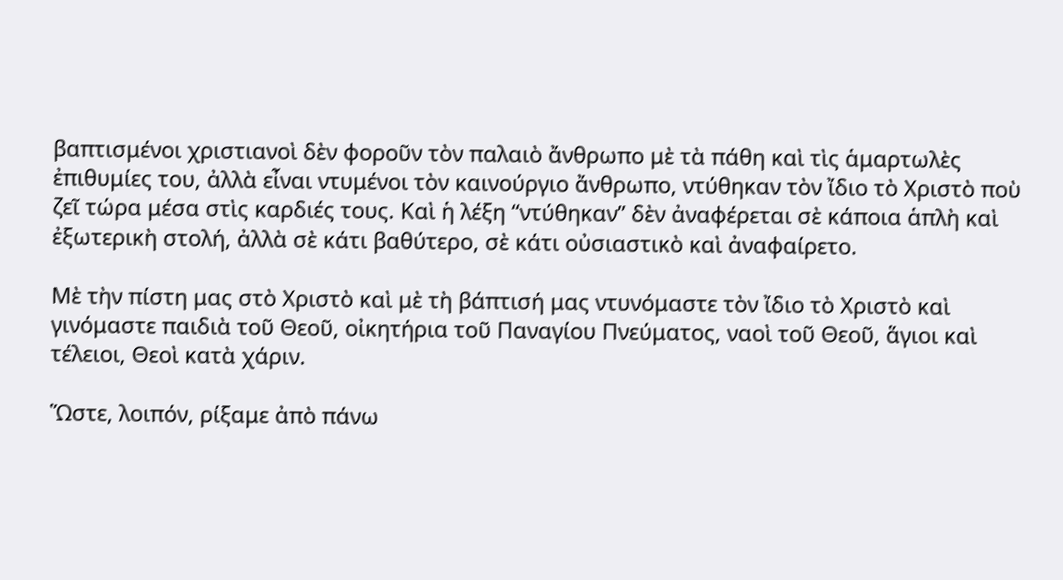βαπτισμένοι χριστιανοὶ δὲν φοροῦν τὸν παλαιὸ ἄνθρωπο μὲ τὰ πάθη καὶ τὶς ἁμαρτωλὲς ἐπιθυμίες του, ἀλλὰ εἶναι ντυμένοι τὸν καινούργιο ἄνθρωπο, ντύθηκαν τὸν ἴδιο τὸ Χριστὸ ποὺ ζεῖ τώρα μέσα στὶς καρδιές τους. Καὶ ἡ λέξη “ντύθηκαν” δὲν ἀναφέρεται σὲ κάποια ἁπλὴ καὶ ἐξωτερικὴ στολή, ἀλλὰ σὲ κάτι βαθύτερο, σὲ κάτι οὐσιαστικὸ καὶ ἀναφαίρετο.

Μὲ τὴν πίστη μας στὸ Χριστὸ καὶ μὲ τὴ βάπτισή μας ντυνόμαστε τὸν ἴδιο τὸ Χριστὸ καὶ γινόμαστε παιδιὰ τοῦ Θεοῦ, οἰκητήρια τοῦ Παναγίου Πνεύματος, ναοὶ τοῦ Θεοῦ, ἅγιοι καὶ τέλειοι, Θεοὶ κατὰ χάριν.

Ὥστε, λοιπόν, ρίξαμε ἀπὸ πάνω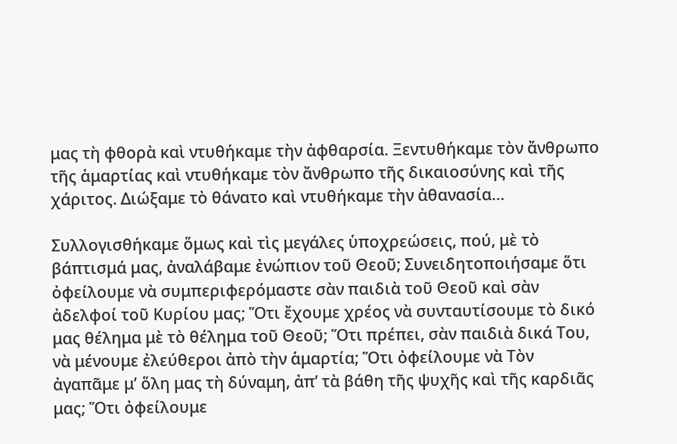μας τὴ φθορὰ καὶ ντυθήκαμε τὴν ἀφθαρσία. Ξεντυθήκαμε τὸν ἄνθρωπο τῆς ἁμαρτίας καὶ ντυθήκαμε τὸν ἄνθρωπο τῆς δικαιοσύνης καὶ τῆς χάριτος. Διώξαμε τὸ θάνατο καὶ ντυθήκαμε τὴν ἀθανασία…

Συλλογισθήκαμε ὅμως καὶ τὶς μεγάλες ὑποχρεώσεις, πού, μὲ τὸ βάπτισμά μας, ἀναλάβαμε ἐνώπιον τοῦ Θεοῦ; Συνειδητοποιήσαμε ὅτι ὀφείλουμε νὰ συμπεριφερόμαστε σὰν παιδιὰ τοῦ Θεοῦ καὶ σὰν ἀδελφοί τοῦ Κυρίου μας; Ὅτι ἔχουμε χρέος νὰ συνταυτίσουμε τὸ δικό μας θέλημα μὲ τὸ θέλημα τοῦ Θεοῦ; Ὅτι πρέπει, σὰν παιδιὰ δικά Του, νὰ μένουμε ἐλεύθεροι ἀπὸ τὴν ἁμαρτία; Ὅτι ὀφείλουμε νὰ Τὸν ἀγαπᾶμε μ’ ὅλη μας τὴ δύναμη, ἀπ’ τὰ βάθη τῆς ψυχῆς καὶ τῆς καρδιᾶς μας; Ὅτι ὀφείλουμε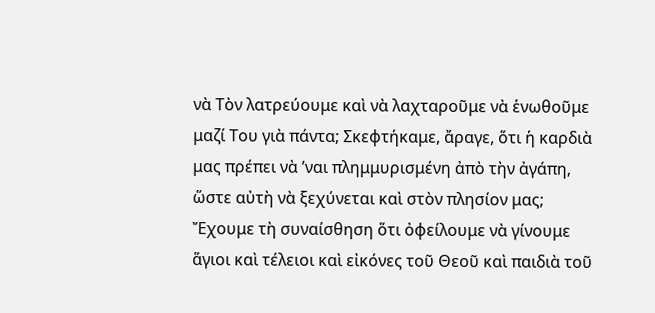νὰ Τὸν λατρεύουμε καὶ νὰ λαχταροῦμε νὰ ἑνωθοῦμε μαζί Του γιὰ πάντα; Σκεφτήκαμε, ἄραγε, ὅτι ἡ καρδιὰ μας πρέπει νὰ ’ναι πλημμυρισμένη ἀπὸ τὴν ἀγάπη, ὥστε αὐτὴ νὰ ξεχύνεται καὶ στὸν πλησίον μας; Ἔχουμε τὴ συναίσθηση ὅτι ὀφείλουμε νὰ γίνουμε ἅγιοι καὶ τέλειοι καὶ εἰκόνες τοῦ Θεοῦ καὶ παιδιὰ τοῦ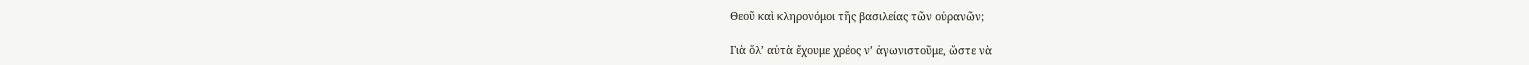Θεοῦ καὶ κληρονόμοι τῆς βασιλείας τῶν οὐρανῶν;

Γιὰ ὅλ’ αὐτὰ ἔχουμε χρέος ν’ ἀγωνιστοῦμε, ὥστε νὰ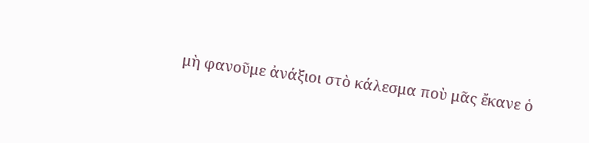μὴ φανοῦμε ἀνάξιοι στὸ κάλεσμα ποὺ μᾶς ἔκανε ὁ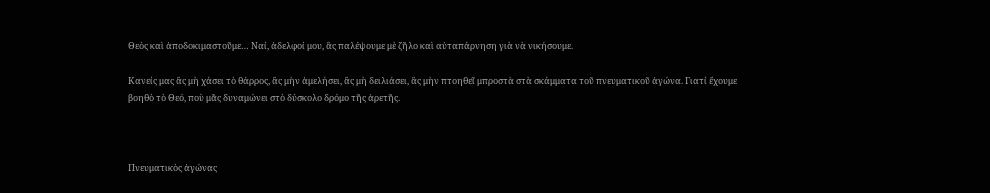Θεὸς καὶ ἀποδοκιμαστοῦμε… Ναί, ἀδελφοί μου, ἂς παλέψουμε μὲ ζῆλο καὶ αὐταπάρνηση γιὰ νὰ νικήσουμε.

Κανείς μας ἂς μὴ χάσει τὸ θάρρος, ἂς μὴν ἀμελήσει, ἂς μὴ δειλιάσει, ἂς μὴν πτοηθεῖ μπροστὰ στὰ σκάμματα τοῦ πνευματικοῦ ἀγώνα. Γιατί ἔχουμε βοηθὸ τὸ Θεό, ποὺ μᾶς δυναμώνει στὸ δύσκολο δρόμο τῆς ἀρετῆς.



Πνευματικὸς ἀγώνας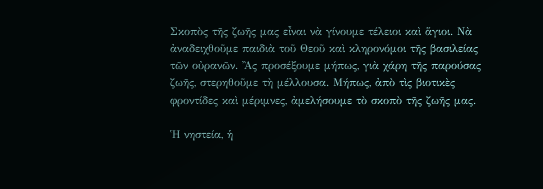Σκοπὸς τῆς ζωῆς μας εἶναι νὰ γίνουμε τέλειοι καὶ ἅγιοι. Νὰ ἀναδειχθοῦμε παιδιὰ τοῦ Θεοῦ καὶ κληρονόμοι τῆς βασιλείας τῶν οὐρανῶν. Ἂς προσέξουμε μήπως, γιὰ χάρη τῆς παρούσας ζωῆς, στερηθοῦμε τὴ μέλλουσα. Μήπως, ἀπὸ τὶς βιοτικὲς φροντίδες καὶ μέριμνες, ἀμελήσουμε τὸ σκοπὸ τῆς ζωῆς μας.

Ἡ νηστεία, ἡ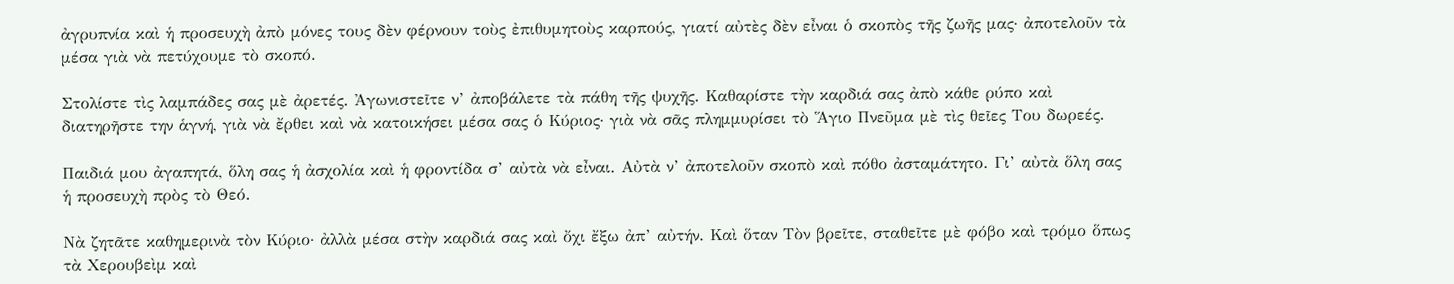ἀγρυπνία καὶ ἡ προσευχὴ ἀπὸ μόνες τους δὲν φέρνουν τοὺς ἐπιθυμητοὺς καρπούς, γιατί αὐτὲς δὲν εἶναι ὁ σκοπὸς τῆς ζωῆς μας· ἀποτελοῦν τὰ μέσα γιὰ νὰ πετύχουμε τὸ σκοπό.

Στολίστε τὶς λαμπάδες σας μὲ ἀρετές. Ἀγωνιστεῖτε ν’ ἀποβάλετε τὰ πάθη τῆς ψυχῆς. Καθαρίστε τὴν καρδιά σας ἀπὸ κάθε ρύπο καὶ διατηρῆστε την ἁγνή, γιὰ νὰ ἔρθει καὶ νὰ κατοικήσει μέσα σας ὁ Κύριος· γιὰ νὰ σᾶς πλημμυρίσει τὸ Ἅγιο Πνεῦμα μὲ τὶς θεῖες Του δωρεές.

Παιδιά μου ἀγαπητά, ὅλη σας ἡ ἀσχολία καὶ ἡ φροντίδα σ’ αὐτὰ νὰ εἶναι. Αὐτὰ ν’ ἀποτελοῦν σκοπὸ καὶ πόθο ἀσταμάτητο. Γι’ αὐτὰ ὅλη σας ἡ προσευχὴ πρὸς τὸ Θεό.

Νὰ ζητᾶτε καθημερινὰ τὸν Κύριο· ἀλλὰ μέσα στὴν καρδιά σας καὶ ὄχι ἔξω ἀπ’ αὐτήν. Καὶ ὅταν Τὸν βρεῖτε, σταθεῖτε μὲ φόβο καὶ τρόμο ὅπως τὰ Χερουβεὶμ καὶ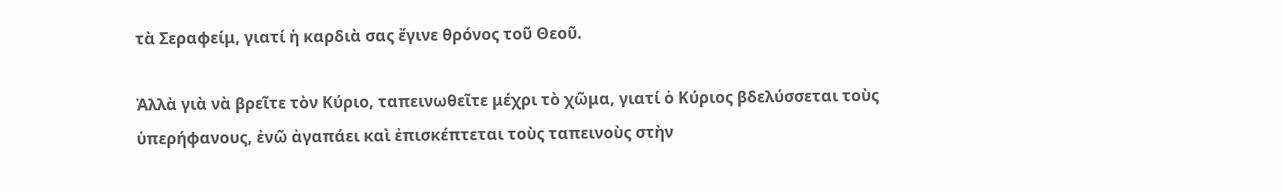τὰ Σεραφείμ, γιατί ἡ καρδιὰ σας ἔγινε θρόνος τοῦ Θεοῦ.

Ἀλλὰ γιὰ νὰ βρεῖτε τὸν Κύριο, ταπεινωθεῖτε μέχρι τὸ χῶμα, γιατί ὁ Κύριος βδελύσσεται τοὺς ὑπερήφανους, ἐνῶ ἀγαπάει καὶ ἐπισκέπτεται τοὺς ταπεινοὺς στὴν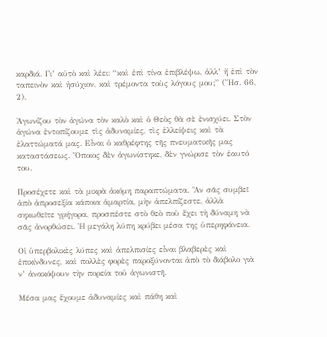καρδιά. Γι’ αὐτὸ καὶ λέει: “καὶ ἐπὶ τίνα ἐπιβλέψω, ἀλλ’ ἤ ἐπὶ τὸν ταπεινὸν καὶ ἠσύχιον, καὶ τρέμοντα τοὺς λόγους μου;” (Ἤσ. 66, 2).

Ἀγωνίζου τὸν ἀγώνα τὸν καλὸ καὶ ὁ Θεὸς θὰ σὲ ἐνισχύει. Στὸν ἀγώνα ἐντοπίζουμε τὶς ἀδυναμίες, τὶς ἐλλείψεις καὶ τὰ ἐλαττώματά μας. Εἶναι ὁ καθρέφτης τῆς πνευματικῆς μας καταστάσεως. Ὅποιος δὲν ἀγωνίστηκε, δὲν γνώρισε τὸν ἑαυτό του.

Προσέχετε καὶ τὰ μικρὰ ἀκόμη παραπτώματα. Ἂν σᾶς συμβεῖ ἀπὸ ἀπροσεξία κάποια ἁμαρτία, μὴν ἀπελπίζεστε, ἀλλὰ σηκωθεῖτε γρήγορα, προσπέστε στὸ θεὸ ποὺ ἔχει τὴ δύναμη νὰ σᾶς ἀνορθώσει. Ἡ μεγάλη λύπη κρύβει μέσα της ὑπερηφάνεια.

Οἱ ὑπερβολικὲς λύπες καὶ ἀπελπισίες εἶναι βλαβερὲς καὶ ἐπικίνδυνες, καὶ πολλὲς φορὲς παροξύνονται ἀπὸ τὸ διάβολο γιὰ ν’ ἀνακόψουν τὴν πορεία τοῦ ἀγωνιστῆ.

Μέσα μας ἔχουμε ἀδυναμίες καὶ πάθη καὶ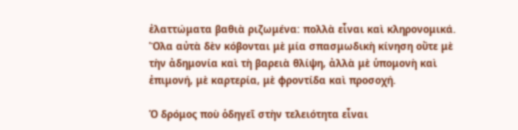ἐλαττώματα βαθιὰ ριζωμένα: πολλὰ εἶναι καὶ κληρονομικά. Ὅλα αὐτὰ δὲν κόβονται μὲ μία σπασμωδικὴ κίνηση οὔτε μὲ τὴν ἀδημονία καὶ τὴ βαρειὰ θλίψη, ἀλλὰ μὲ ὑπομονὴ καὶ ἐπιμονή, μὲ καρτερία, μὲ φροντίδα καὶ προσοχή.

Ὁ δρόμος ποὺ ὁδηγεῖ στὴν τελειότητα εἶναι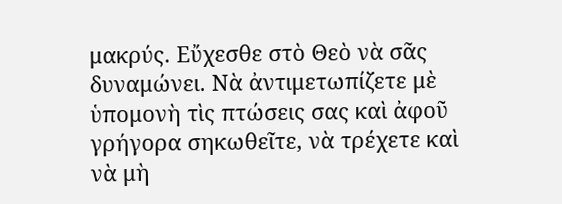μακρύς. Εὔχεσθε στὸ Θεὸ νὰ σᾶς δυναμώνει. Νὰ ἀντιμετωπίζετε μὲ ὑπομονὴ τὶς πτώσεις σας καὶ ἀφοῦ γρήγορα σηκωθεῖτε, νὰ τρέχετε καὶ νὰ μὴ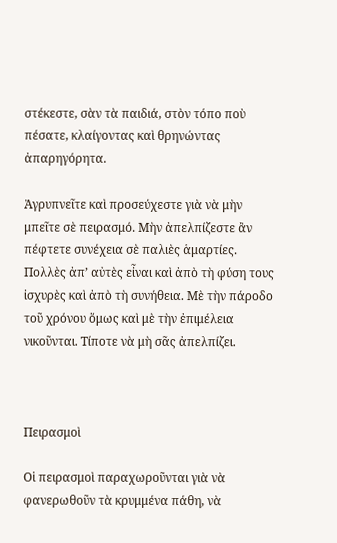στέκεστε, σὰν τὰ παιδιά, στὸν τόπο ποὺ πέσατε, κλαίγοντας καὶ θρηνώντας ἀπαρηγόρητα.

Ἀγρυπνεῖτε καὶ προσεύχεστε γιὰ νὰ μὴν μπεῖτε σὲ πειρασμό. Μὴν ἀπελπίζεστε ἂν πέφτετε συνέχεια σὲ παλιὲς ἁμαρτίες. Πολλὲς ἀπ’ αὐτὲς εἶναι καὶ ἀπὸ τὴ φύση τους ἰσχυρὲς καὶ ἀπὸ τὴ συνήθεια. Μὲ τὴν πάροδο τοῦ χρόνου ὅμως καὶ μὲ τὴν ἐπιμέλεια νικοῦνται. Τίποτε νὰ μὴ σᾶς ἀπελπίζει.



Πειρασμοὶ

Οἱ πειρασμοὶ παραχωροῦνται γιὰ νὰ φανερωθοῦν τὰ κρυμμένα πάθη, νὰ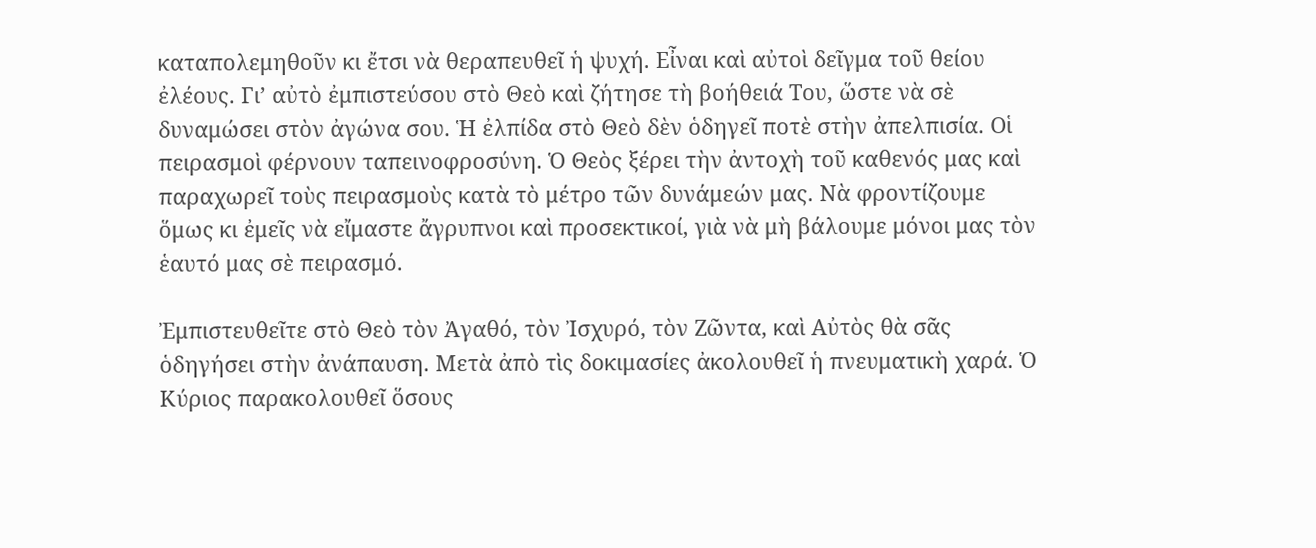καταπολεμηθοῦν κι ἔτσι νὰ θεραπευθεῖ ἡ ψυχή. Εἶναι καὶ αὐτοὶ δεῖγμα τοῦ θείου ἐλέους. Γι’ αὐτὸ ἐμπιστεύσου στὸ Θεὸ καὶ ζήτησε τὴ βοήθειά Του, ὥστε νὰ σὲ δυναμώσει στὸν ἀγώνα σου. Ἡ ἐλπίδα στὸ Θεὸ δὲν ὁδηγεῖ ποτὲ στὴν ἀπελπισία. Οἱ πειρασμοὶ φέρνουν ταπεινοφροσύνη. Ὁ Θεὸς ξέρει τὴν ἀντοχὴ τοῦ καθενός μας καὶ παραχωρεῖ τοὺς πειρασμοὺς κατὰ τὸ μέτρο τῶν δυνάμεών μας. Νὰ φροντίζουμε ὅμως κι ἐμεῖς νὰ εἴμαστε ἄγρυπνοι καὶ προσεκτικοί, γιὰ νὰ μὴ βάλουμε μόνοι μας τὸν ἑαυτό μας σὲ πειρασμό.

Ἐμπιστευθεῖτε στὸ Θεὸ τὸν Ἀγαθό, τὸν Ἰσχυρό, τὸν Ζῶντα, καὶ Αὐτὸς θὰ σᾶς ὁδηγήσει στὴν ἀνάπαυση. Μετὰ ἀπὸ τὶς δοκιμασίες ἀκολουθεῖ ἡ πνευματικὴ χαρά. Ὁ Κύριος παρακολουθεῖ ὅσους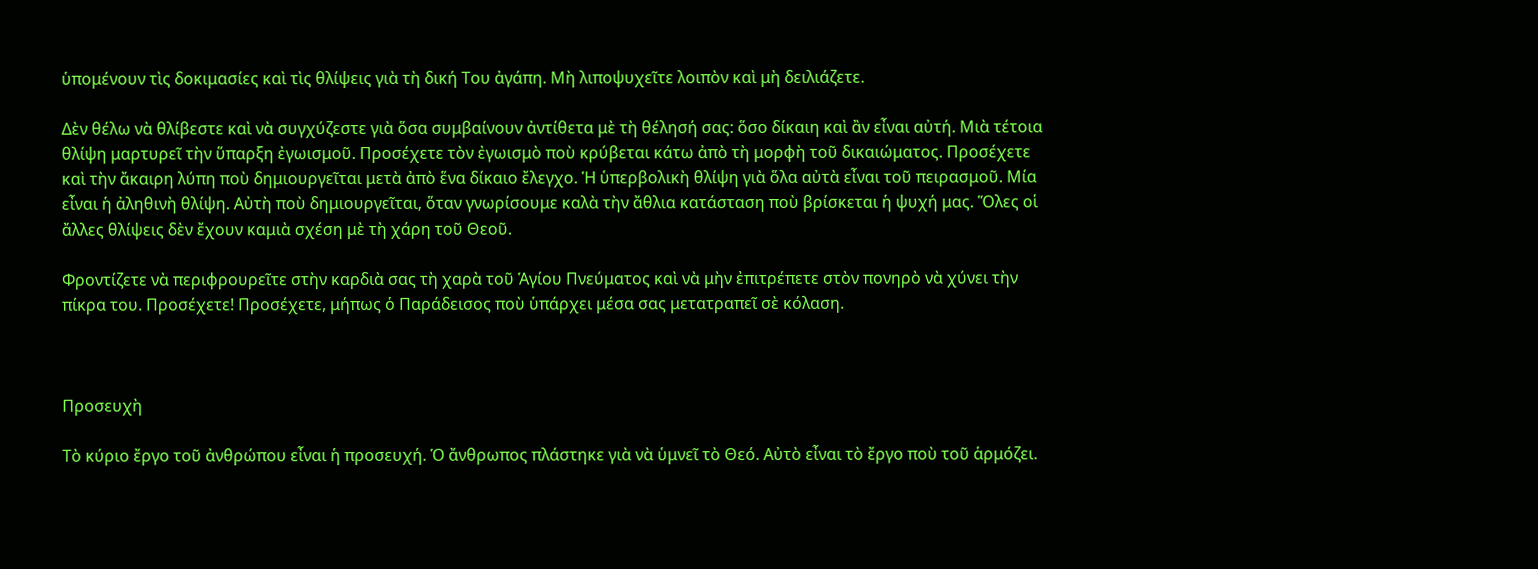ὑπομένουν τὶς δοκιμασίες καὶ τὶς θλίψεις γιὰ τὴ δική Του ἀγάπη. Μὴ λιποψυχεῖτε λοιπὸν καὶ μὴ δειλιάζετε.

Δὲν θέλω νὰ θλίβεστε καὶ νὰ συγχύζεστε γιὰ ὅσα συμβαίνουν ἀντίθετα μὲ τὴ θέλησή σας: ὅσο δίκαιη καὶ ἂν εἶναι αὐτή. Μιὰ τέτοια θλίψη μαρτυρεῖ τὴν ὕπαρξη ἐγωισμοῦ. Προσέχετε τὸν ἐγωισμὸ ποὺ κρύβεται κάτω ἀπὸ τὴ μορφὴ τοῦ δικαιώματος. Προσέχετε καὶ τὴν ἄκαιρη λύπη ποὺ δημιουργεῖται μετὰ ἀπὸ ἕνα δίκαιο ἔλεγχο. Ἡ ὑπερβολικὴ θλίψη γιὰ ὅλα αὐτὰ εἶναι τοῦ πειρασμοῦ. Μία εἶναι ἡ ἀληθινὴ θλίψη. Αὐτὴ ποὺ δημιουργεῖται, ὅταν γνωρίσουμε καλὰ τὴν ἄθλια κατάσταση ποὺ βρίσκεται ἡ ψυχή μας. Ὅλες οἱ ἄλλες θλίψεις δὲν ἔχουν καμιὰ σχέση μὲ τὴ χάρη τοῦ Θεοῦ.

Φροντίζετε νὰ περιφρουρεῖτε στὴν καρδιὰ σας τὴ χαρὰ τοῦ Ἁγίου Πνεύματος καὶ νὰ μὴν ἐπιτρέπετε στὸν πονηρὸ νὰ χύνει τὴν πίκρα του. Προσέχετε! Προσέχετε, μήπως ὁ Παράδεισος ποὺ ὑπάρχει μέσα σας μετατραπεῖ σὲ κόλαση.



Προσευχὴ

Τὸ κύριο ἔργο τοῦ ἀνθρώπου εἶναι ἡ προσευχή. Ὁ ἄνθρωπος πλάστηκε γιὰ νὰ ὑμνεῖ τὸ Θεό. Αὐτὸ εἶναι τὸ ἔργο ποὺ τοῦ ἁρμόζει.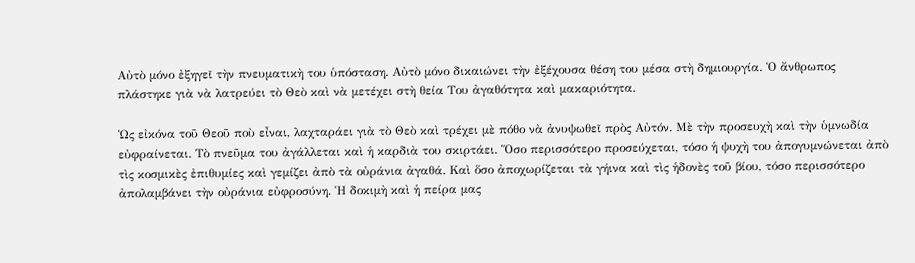Αὐτὸ μόνο ἐξηγεῖ τὴν πνευματικὴ του ὑπόσταση. Αὐτὸ μόνο δικαιώνει τὴν ἐξέχουσα θέση του μέσα στὴ δημιουργία. Ὁ ἄνθρωπος πλάστηκε γιὰ νὰ λατρεύει τὸ Θεὸ καὶ νὰ μετέχει στὴ θεία Του ἀγαθότητα καὶ μακαριότητα.

Ὡς εἰκόνα τοῦ Θεοῦ ποὺ εἶναι, λαχταράει γιὰ τὸ Θεὸ καὶ τρέχει μὲ πόθο νὰ ἀνυψωθεῖ πρὸς Αὐτόν. Μὲ τὴν προσευχὴ καὶ τὴν ὑμνωδία εὐφραίνεται. Τὸ πνεῦμα του ἀγάλλεται καὶ ἡ καρδιὰ του σκιρτάει. Ὅσο περισσότερο προσεύχεται, τόσο ἡ ψυχὴ του ἀπογυμνώνεται ἀπὸ τὶς κοσμικὲς ἐπιθυμίες καὶ γεμίζει ἀπὸ τὰ οὐράνια ἀγαθά. Καὶ ὅσο ἀποχωρίζεται τὰ γήινα καὶ τὶς ἡδονὲς τοῦ βίου, τόσο περισσότερο ἀπολαμβάνει τὴν οὐράνια εὐφροσύνη. Ἡ δοκιμὴ καὶ ἡ πείρα μας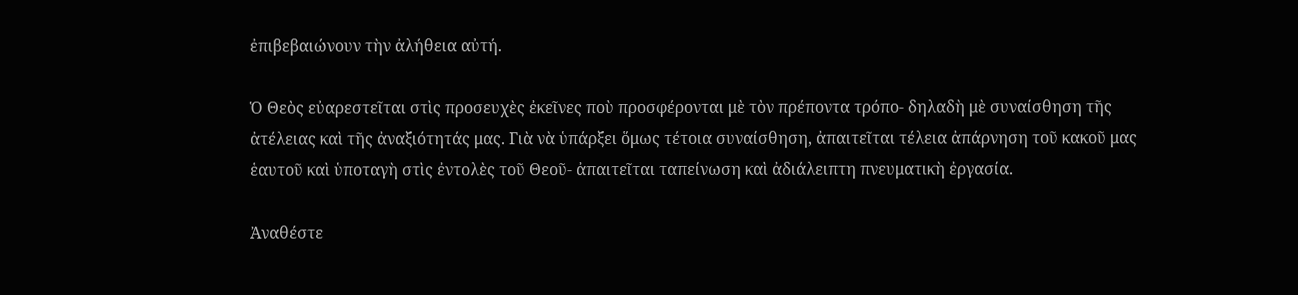ἐπιβεβαιώνουν τὴν ἀλήθεια αὐτή.

Ὁ Θεὸς εὐαρεστεῖται στὶς προσευχὲς ἐκεῖνες ποὺ προσφέρονται μὲ τὸν πρέποντα τρόπο- δηλαδὴ μὲ συναίσθηση τῆς ἀτέλειας καὶ τῆς ἀναξιότητάς μας. Γιὰ νὰ ὑπάρξει ὅμως τέτοια συναίσθηση, ἀπαιτεῖται τέλεια ἀπάρνηση τοῦ κακοῦ μας ἑαυτοῦ καὶ ὑποταγὴ στὶς ἐντολὲς τοῦ Θεοῦ- ἀπαιτεῖται ταπείνωση καὶ ἀδιάλειπτη πνευματικὴ ἐργασία.

Ἀναθέστε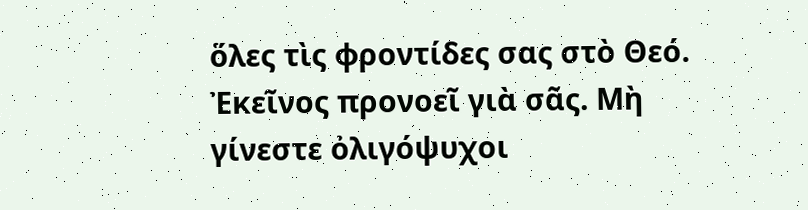ὅλες τὶς φροντίδες σας στὸ Θεό. Ἐκεῖνος προνοεῖ γιὰ σᾶς. Μὴ γίνεστε ὀλιγόψυχοι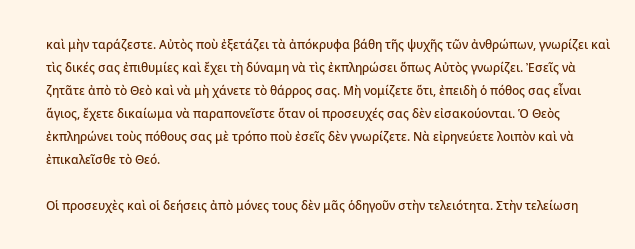καὶ μὴν ταράζεστε. Αὐτὸς ποὺ ἐξετάζει τὰ ἀπόκρυφα βάθη τῆς ψυχῆς τῶν ἀνθρώπων, γνωρίζει καὶ τὶς δικές σας ἐπιθυμίες καὶ ἔχει τὴ δύναμη νὰ τὶς ἐκπληρώσει ὅπως Αὐτὸς γνωρίζει. Ἐσεῖς νὰ ζητᾶτε ἀπὸ τὸ Θεὸ καὶ νὰ μὴ χάνετε τὸ θάρρος σας. Μὴ νομίζετε ὅτι, ἐπειδὴ ὁ πόθος σας εἶναι ἅγιος, ἔχετε δικαίωμα νὰ παραπονεῖστε ὅταν οἱ προσευχές σας δὲν εἰσακούονται. Ὁ Θεὸς ἐκπληρώνει τοὺς πόθους σας μὲ τρόπο ποὺ ἐσεῖς δὲν γνωρίζετε. Νὰ εἰρηνεύετε λοιπὸν καὶ νὰ ἐπικαλεῖσθε τὸ Θεό.

Οἱ προσευχὲς καὶ οἱ δεήσεις ἀπὸ μόνες τους δὲν μᾶς ὁδηγοῦν στὴν τελειότητα. Στὴν τελείωση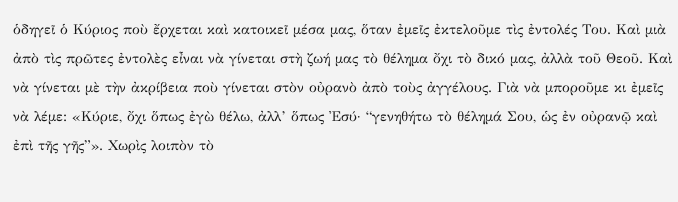ὁδηγεῖ ὁ Κύριος ποὺ ἔρχεται καὶ κατοικεῖ μέσα μας, ὅταν ἐμεῖς ἐκτελοῦμε τὶς ἐντολές Του. Καὶ μιὰ ἀπὸ τὶς πρῶτες ἐντολὲς εἶναι νὰ γίνεται στὴ ζωή μας τὸ θέλημα ὄχι τὸ δικό μας, ἀλλὰ τοῦ Θεοῦ. Καὶ νὰ γίνεται μὲ τὴν ἀκρίβεια ποὺ γίνεται στὸν οὐρανὸ ἀπὸ τοὺς ἀγγέλους. Γιὰ νὰ μποροῦμε κι ἐμεῖς νὰ λέμε: «Κύριε, ὄχι ὅπως ἐγὼ θέλω, ἀλλ’ ὅπως Ἐσύ· “γενηθήτω τὸ θέλημά Σου, ὡς ἐν οὐρανῷ καὶ ἐπὶ τῆς γῆς”». Χωρὶς λοιπὸν τὸ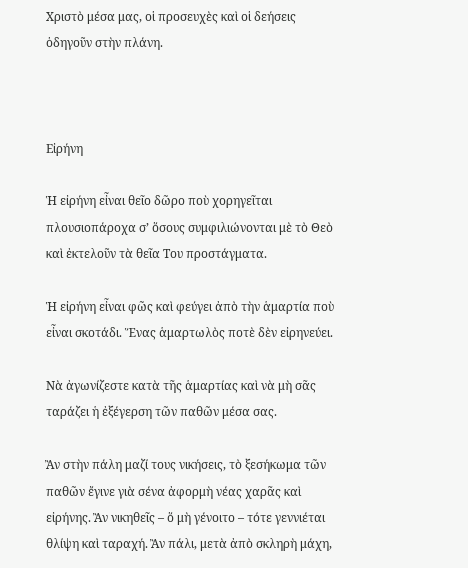Χριστὸ μέσα μας, οἱ προσευχὲς καὶ οἱ δεήσεις ὁδηγοῦν στὴν πλάνη.



Εἰρήνη

Ἡ εἰρήνη εἶναι θεῖο δῶρο ποὺ χορηγεῖται πλουσιοπάροχα σ’ ὅσους συμφιλιώνονται μὲ τὸ Θεὸ καὶ ἐκτελοῦν τὰ θεῖα Του προστάγματα.

Ἡ εἰρήνη εἶναι φῶς καὶ φεύγει ἀπὸ τὴν ἁμαρτία ποὺ εἶναι σκοτάδι. Ἕνας ἁμαρτωλὸς ποτὲ δὲν εἰρηνεύει.

Νὰ ἀγωνίζεστε κατὰ τῆς ἁμαρτίας καὶ νὰ μὴ σᾶς ταράζει ἡ ἐξέγερση τῶν παθῶν μέσα σας.

Ἂν στὴν πάλη μαζί τους νικήσεις, τὸ ξεσήκωμα τῶν παθῶν ἔγινε γιὰ σένα ἀφορμὴ νέας χαρᾶς καὶ εἰρήνης. Ἂν νικηθεῖς – ὅ μὴ γένοιτο – τότε γεννιέται θλίψη καὶ ταραχή. Ἂν πάλι, μετὰ ἀπὸ σκληρὴ μάχη,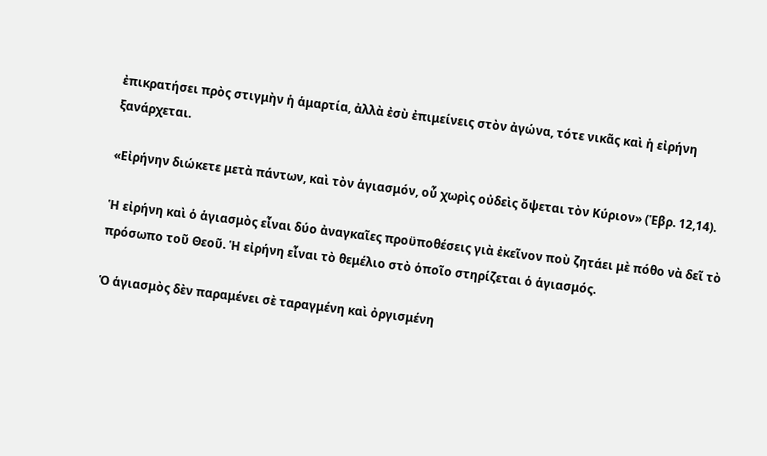ἐπικρατήσει πρὸς στιγμὴν ἡ ἁμαρτία, ἀλλὰ ἐσὺ ἐπιμείνεις στὸν ἀγώνα, τότε νικᾶς καὶ ἡ εἰρήνη ξανάρχεται.

«Εἰρήνην διώκετε μετὰ πάντων, καὶ τὸν ἁγιασμόν, οὗ χωρὶς οὐδεὶς ὄψεται τὸν Κύριον» (Ἑβρ. 12,14).

Ἡ εἰρήνη καὶ ὁ ἁγιασμὸς εἶναι δύο ἀναγκαῖες προϋποθέσεις γιὰ ἐκεῖνον ποὺ ζητάει μὲ πόθο νὰ δεῖ τὸ πρόσωπο τοῦ Θεοῦ. Ἡ εἰρήνη εἶναι τὸ θεμέλιο στὸ ὁποῖο στηρίζεται ὁ ἁγιασμός.

Ὁ ἁγιασμὸς δὲν παραμένει σὲ ταραγμένη καὶ ὀργισμένη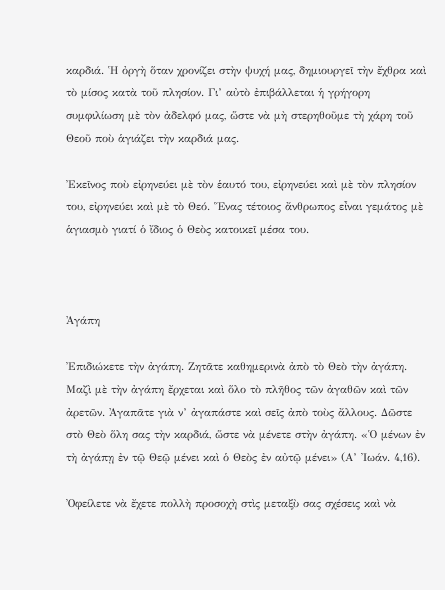καρδιά. Ἡ ὀργὴ ὅταν χρονίζει στὴν ψυχή μας, δημιουργεῖ τὴν ἔχθρα καὶ τὸ μίσος κατὰ τοῦ πλησίον. Γι’ αὐτὸ ἐπιβάλλεται ἡ γρήγορη συμφιλίωση μὲ τὸν ἀδελφό μας, ὥστε νὰ μὴ στερηθοῦμε τὴ χάρη τοῦ Θεοῦ ποὺ ἁγιάζει τὴν καρδιά μας.

Ἐκεῖνος ποὺ εἰρηνεύει μὲ τὸν ἑαυτό του, εἰρηνεύει καὶ μὲ τὸν πλησίον του, εἰρηνεύει καὶ μὲ τὸ Θεό. Ἕνας τέτοιος ἄνθρωπος εἶναι γεμάτος μὲ ἁγιασμὸ γιατί ὁ ἴδιος ὁ Θεὸς κατοικεῖ μέσα του.



Ἀγάπη

Ἐπιδιώκετε τὴν ἀγάπη. Ζητᾶτε καθημερινὰ ἀπὸ τὸ Θεὸ τὴν ἀγάπη. Μαζὶ μὲ τὴν ἀγάπη ἔρχεται καὶ ὅλο τὸ πλῆθος τῶν ἀγαθῶν καὶ τῶν ἀρετῶν. Ἀγαπᾶτε γιὰ ν’ ἀγαπάστε καὶ σεῖς ἀπὸ τοὺς ἄλλους. Δῶστε στὸ Θεὸ ὅλη σας τὴν καρδιά, ὥστε νὰ μένετε στὴν ἀγάπη. «Ὁ μένων ἐν τὴ ἀγάπῃ ἐν τῷ Θεῷ μένει καὶ ὁ Θεὸς ἐν αὐτῷ μένει» (Α’ Ἰωάν. 4,16).

Ὀφείλετε νὰ ἔχετε πολλὴ προσοχὴ στὶς μεταξὺ σας σχέσεις καὶ νὰ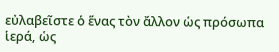εὐλαβεῖστε ὁ ἕνας τὸν ἄλλον ὡς πρόσωπα ἱερά, ὡς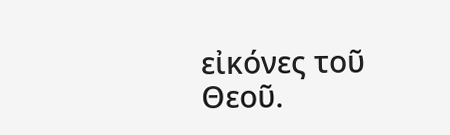εἰκόνες τοῦ Θεοῦ.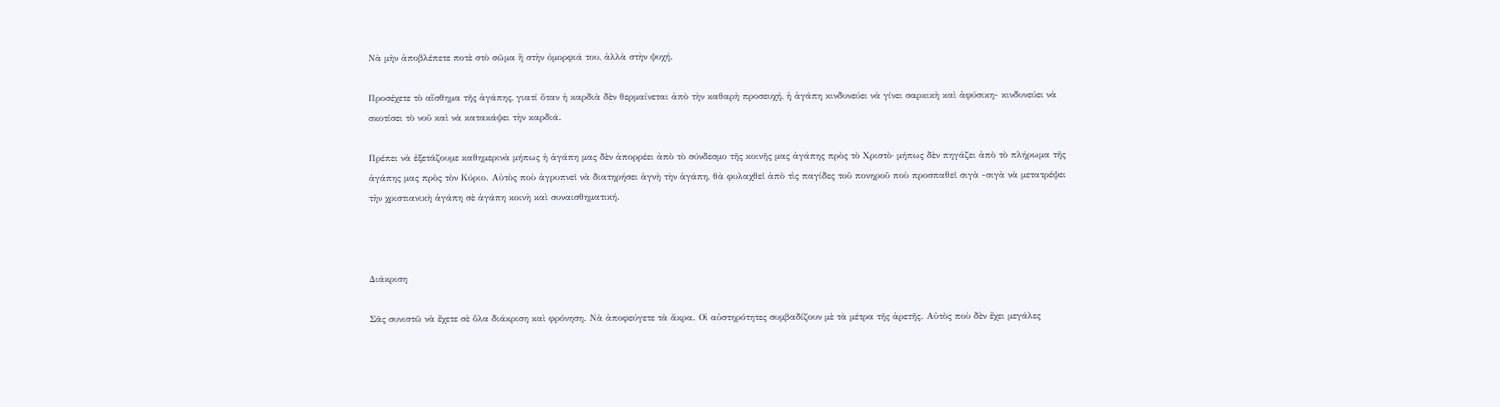Νὰ μὴν ἀποβλέπετε ποτὲ στὸ σῶμα ἢ στὴν ὀμορφιά του, ἀλλὰ στὴν ψυχή.

Προσέχετε τὸ αἴσθημα τῆς ἀγάπης, γιατί ὅταν ἡ καρδιὰ δὲν θερμαίνεται ἀπὸ τὴν καθαρὴ προσευχή, ἡ ἀγάπη κινδυνεύει νὰ γίνει σαρκικὴ καὶ ἀφύσικη- κινδυνεύει νὰ σκοτίσει τὸ νοῦ καὶ νὰ κατακάψει τὴν καρδιά.

Πρέπει νὰ ἐξετάζουμε καθημερινὰ μήπως ἡ ἀγάπη μας δὲν ἀπορρέει ἀπὸ τὸ σύνδεσμο τῆς κοινῆς μας ἀγάπης πρὸς τὸ Χριστὸ· μήπως δὲν πηγάζει ἀπὸ τὸ πλήρωμα τῆς ἀγάπης μας πρὸς τὸν Κύριο. Αὐτὸς ποὺ ἀγρυπνεῖ νὰ διατηρήσει ἁγνὴ τὴν ἀγάπη, θὰ φυλαχθεῖ ἀπὸ τὶς παγίδες τοῦ πονηροῦ ποὺ προσπαθεῖ σιγὰ -σιγὰ νὰ μετατρέψει τὴν χριστιανικὴ ἀγάπη σὲ ἀγάπη κοινὴ καὶ συναισθηματική.



Διάκριση

Σᾶς συνιστῶ νὰ ἔχετε σὲ ὅλα διάκριση καὶ φρόνηση. Νὰ ἀποφεύγετε τὰ ἄκρα. Οἱ αὐστηρότητες συμβαδίζουν μὲ τὰ μέτρα τῆς ἀρετῆς. Αὐτὸς ποὺ δὲν ἔχει μεγάλες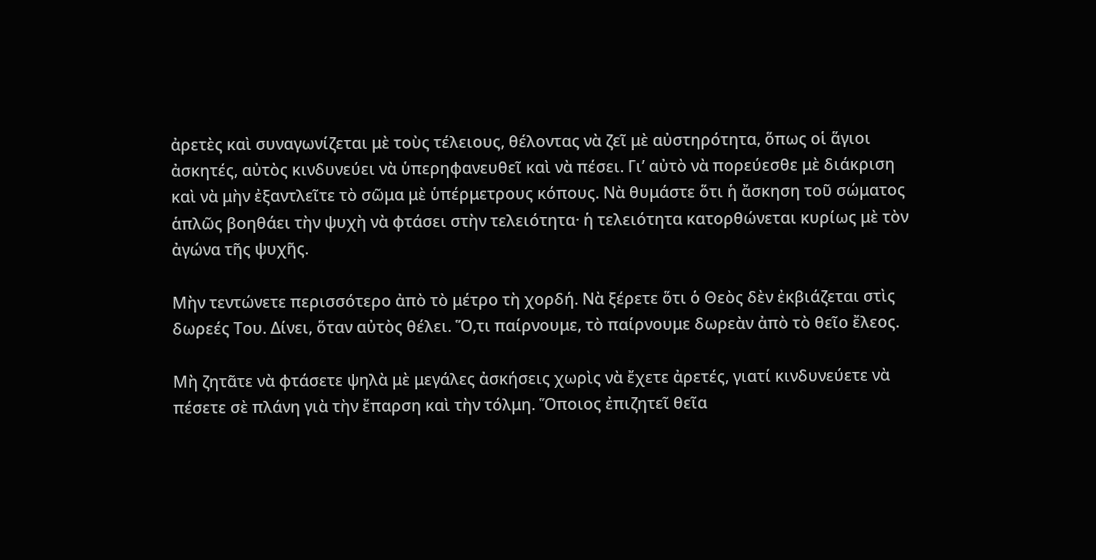ἀρετὲς καὶ συναγωνίζεται μὲ τοὺς τέλειους, θέλοντας νὰ ζεῖ μὲ αὐστηρότητα, ὅπως οἱ ἅγιοι ἀσκητές, αὐτὸς κινδυνεύει νὰ ὑπερηφανευθεῖ καὶ νὰ πέσει. Γι’ αὐτὸ νὰ πορεύεσθε μὲ διάκριση καὶ νὰ μὴν ἐξαντλεῖτε τὸ σῶμα μὲ ὑπέρμετρους κόπους. Νὰ θυμάστε ὅτι ἡ ἄσκηση τοῦ σώματος ἁπλῶς βοηθάει τὴν ψυχὴ νὰ φτάσει στὴν τελειότητα· ἡ τελειότητα κατορθώνεται κυρίως μὲ τὸν ἀγώνα τῆς ψυχῆς.

Μὴν τεντώνετε περισσότερο ἀπὸ τὸ μέτρο τὴ χορδή. Νὰ ξέρετε ὅτι ὁ Θεὸς δὲν ἐκβιάζεται στὶς δωρεές Του. Δίνει, ὅταν αὐτὸς θέλει. Ὅ,τι παίρνουμε, τὸ παίρνουμε δωρεὰν ἀπὸ τὸ θεῖο ἔλεος.

Μὴ ζητᾶτε νὰ φτάσετε ψηλὰ μὲ μεγάλες ἀσκήσεις χωρὶς νὰ ἔχετε ἀρετές, γιατί κινδυνεύετε νὰ πέσετε σὲ πλάνη γιὰ τὴν ἔπαρση καὶ τὴν τόλμη. Ὅποιος ἐπιζητεῖ θεῖα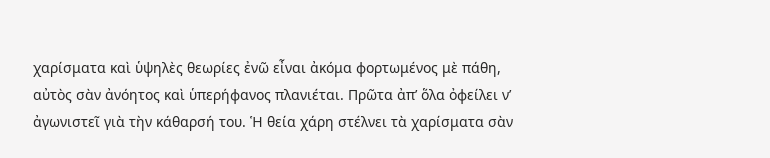χαρίσματα καὶ ὑψηλὲς θεωρίες ἐνῶ εἶναι ἀκόμα φορτωμένος μὲ πάθη, αὐτὸς σὰν ἀνόητος καὶ ὑπερήφανος πλανιέται. Πρῶτα ἀπ’ ὅλα ὀφείλει ν’ ἀγωνιστεῖ γιὰ τὴν κάθαρσή του. Ἡ θεία χάρη στέλνει τὰ χαρίσματα σὰν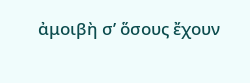ἀμοιβὴ σ’ ὅσους ἔχουν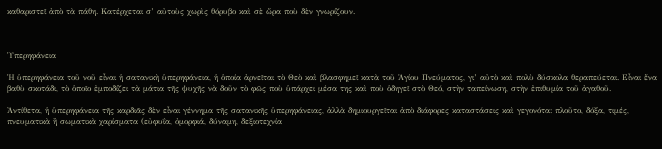καθαριστεῖ ἀπὸ τὰ πάθη. Κατέρχεται σ’ αὐτοὺς χωρὶς θόρυβο καὶ σὲ ὥρα ποὺ δὲν γνωρίζουν.



Ὑπερηφάνεια

Ἡ ὑπερηφάνεια τοῦ νοῦ εἶναι ἡ σατανικὴ ὑπερηφάνεια, ἡ ὁποία ἀρνεῖται τὸ Θεὸ καὶ βλασφημεῖ κατὰ τοῦ Ἁγίου Πνεύματος, γι’ αὐτὸ καὶ πολὺ δύσκολα θεραπεύεται. Εἶναι ἕνα βαθὺ σκοτάδι, τὸ ὁποῖο ἐμποδίζει τὰ μάτια τῆς ψυχῆς νὰ δοῦν τὸ φῶς ποὺ ὑπάρχει μέσα της καὶ ποὺ ὁδηγεῖ στὸ Θεό, στὴν ταπείνωση, στὴν ἐπιθυμία τοῦ ἀγαθοῦ.

Ἀντίθετα, ἡ ὑπερηφάνεια τῆς καρδιᾶς δὲν εἶναι γέννημα τῆς σατανικῆς ὑπερηφάνειας, ἀλλὰ δημιουργεῖται ἀπὸ διάφορες καταστάσεις καὶ γεγονότα: πλοῦτο, δόξα, τιμές, πνευματικὰ ἢ σωματικὰ χαρίσματα (εὐφυΐα, ὀμορφιά, δύναμη, δεξιοτεχνία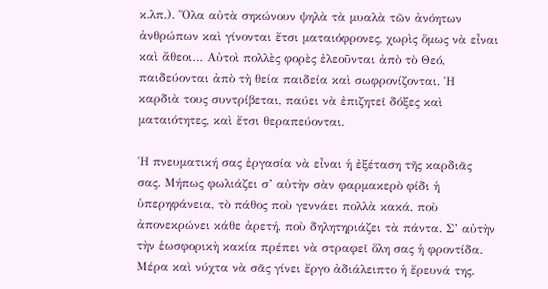κ.λπ.). Ὅλα αὐτὰ σηκώνουν ψηλὰ τὰ μυαλὰ τῶν ἀνόητων ἀνθρώπων καὶ γίνονται ἔτσι ματαιόφρονες, χωρὶς ὅμως νὰ εἶναι καὶ ἄθεοι… Αὐτοὶ πολλὲς φορὲς ἐλεοῦνται ἀπὸ τὸ Θεό, παιδεύονται ἀπὸ τὴ θεία παιδεία καὶ σωφρονίζονται. Ἡ καρδιὰ τους συντρίβεται, παύει νὰ ἐπιζητεῖ δόξες καὶ ματαιότητες, καὶ ἔτσι θεραπεύονται.

Ἡ πνευματική σας ἐργασία νὰ εἶναι ἡ ἐξέταση τῆς καρδιᾶς σας. Μήπως φωλιάζει σ’ αὐτὴν σὰν φαρμακερὸ φίδι ἡ ὑπερηφάνεια, τὸ πάθος ποὺ γεννάει πολλὰ κακά, ποὺ ἀπονεκρώνει κάθε ἀρετή, ποὺ δηλητηριάζει τὰ πάντα. Σ’ αὐτὴν τὴν ἑωσφορικὴ κακία πρέπει νὰ στραφεῖ ὅλη σας ἡ φροντίδα. Μέρα καὶ νύχτα νὰ σᾶς γίνει ἔργο ἀδιάλειπτο ἡ ἔρευνά της.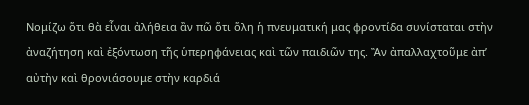Νομίζω ὅτι θὰ εἶναι ἀλήθεια ἂν πῶ ὅτι ὅλη ἡ πνευματική μας φροντίδα συνίσταται στὴν ἀναζήτηση καὶ ἐξόντωση τῆς ὑπερηφάνειας καὶ τῶν παιδιῶν της. Ἂν ἀπαλλαχτοῦμε ἀπ’ αὐτὴν καὶ θρονιάσουμε στὴν καρδιά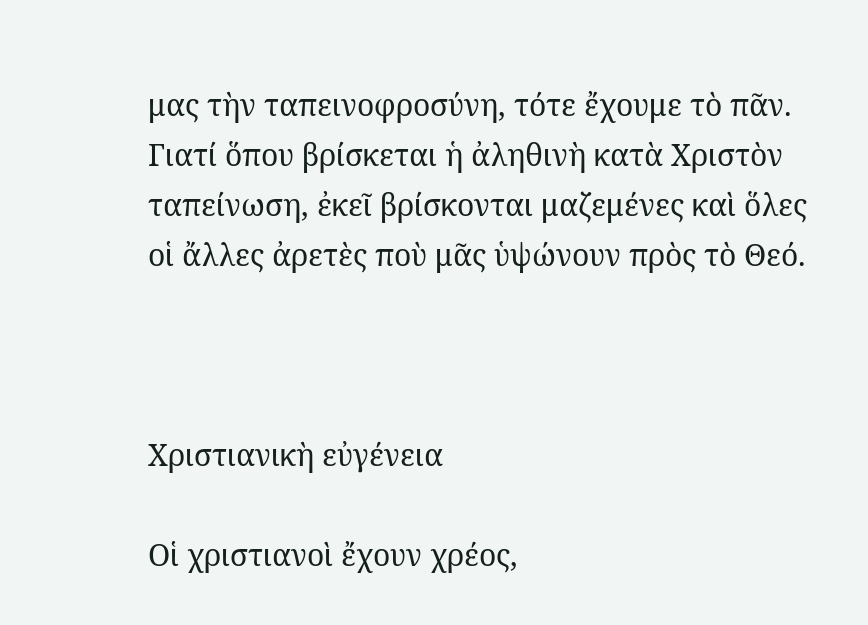μας τὴν ταπεινοφροσύνη, τότε ἔχουμε τὸ πᾶν. Γιατί ὅπου βρίσκεται ἡ ἀληθινὴ κατὰ Χριστὸν ταπείνωση, ἐκεῖ βρίσκονται μαζεμένες καὶ ὅλες οἱ ἄλλες ἀρετὲς ποὺ μᾶς ὑψώνουν πρὸς τὸ Θεό.



Χριστιανικὴ εὐγένεια

Οἱ χριστιανοὶ ἔχουν χρέος,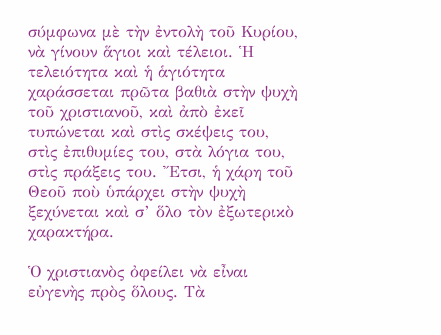σύμφωνα μὲ τὴν ἐντολὴ τοῦ Κυρίου, νὰ γίνουν ἅγιοι καὶ τέλειοι. Ἡ τελειότητα καὶ ἡ ἁγιότητα χαράσσεται πρῶτα βαθιὰ στὴν ψυχὴ τοῦ χριστιανοῦ, καὶ ἀπὸ ἐκεῖ τυπώνεται καὶ στὶς σκέψεις του, στὶς ἐπιθυμίες του, στὰ λόγια του, στὶς πράξεις του. Ἔτσι, ἡ χάρη τοῦ Θεοῦ ποὺ ὑπάρχει στὴν ψυχὴ ξεχύνεται καὶ σ’ ὅλο τὸν ἐξωτερικὸ χαρακτήρα.

Ὁ χριστιανὸς ὀφείλει νὰ εἶναι εὐγενὴς πρὸς ὅλους. Τὰ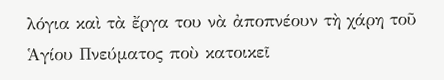λόγια καὶ τὰ ἔργα του νὰ ἀποπνέουν τὴ χάρη τοῦ Ἁγίου Πνεύματος ποὺ κατοικεῖ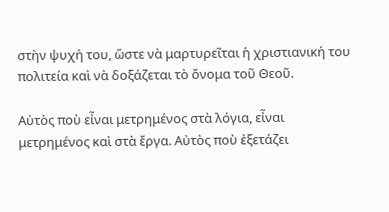στὴν ψυχή του, ὥστε νὰ μαρτυρεῖται ἡ χριστιανική του πολιτεία καὶ νὰ δοξάζεται τὸ ὄνομα τοῦ Θεοῦ.

Αὐτὸς ποὺ εἶναι μετρημένος στὰ λόγια, εἶναι μετρημένος καὶ στὰ ἔργα. Αὐτὸς ποὺ ἐξετάζει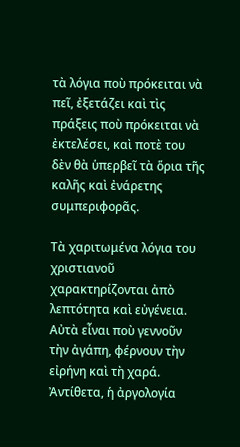τὰ λόγια ποὺ πρόκειται νὰ πεῖ, ἐξετάζει καὶ τὶς πράξεις ποὺ πρόκειται νὰ ἐκτελέσει, καὶ ποτὲ του δὲν θὰ ὑπερβεῖ τὰ ὅρια τῆς καλῆς καὶ ἐνάρετης συμπεριφορᾶς.

Τὰ χαριτωμένα λόγια του χριστιανοῦ χαρακτηρίζονται ἀπὸ λεπτότητα καὶ εὐγένεια. Αὐτὰ εἶναι ποὺ γεννοῦν τὴν ἀγάπη, φέρνουν τὴν εἰρήνη καὶ τὴ χαρά. Ἀντίθετα, ἡ ἀργολογία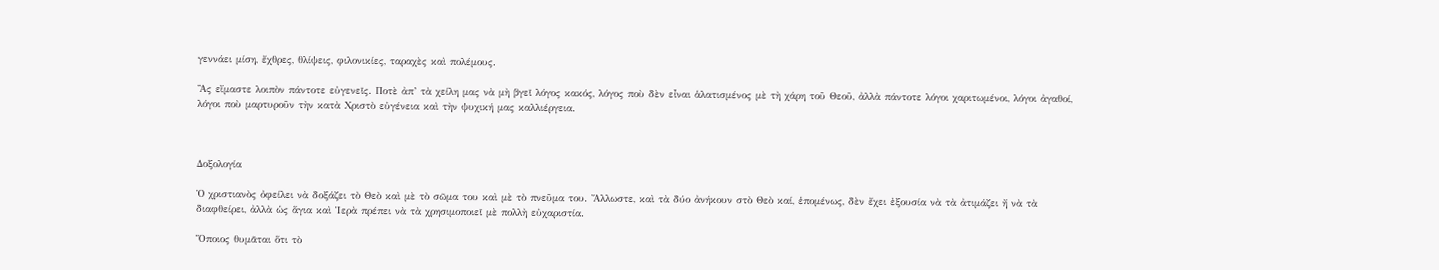γεννάει μίση, ἔχθρες, θλίψεις, φιλονικίες, ταραχὲς καὶ πολέμους.

Ἂς εἴμαστε λοιπὸν πάντοτε εὐγενεῖς. Ποτὲ ἀπ’ τὰ χείλη μας νὰ μὴ βγεῖ λόγος κακός, λόγος ποὺ δὲν εἶναι ἁλατισμένος μὲ τὴ χάρη τοῦ Θεοῦ, ἀλλὰ πάντοτε λόγοι χαριτωμένοι, λόγοι ἀγαθοί, λόγοι ποὺ μαρτυροῦν τὴν κατὰ Χριστὸ εὐγένεια καὶ τὴν ψυχική μας καλλιέργεια.



Δοξολογία

Ὁ χριστιανὸς ὀφείλει νὰ δοξάζει τὸ Θεὸ καὶ μὲ τὸ σῶμα του καὶ μὲ τὸ πνεῦμα του. Ἄλλωστε, καὶ τὰ δύο ἀνήκουν στὸ Θεὸ καί, ἑπομένως, δὲν ἔχει ἐξουσία νὰ τὰ ἀτιμάζει ἤ νὰ τὰ διαφθείρει, ἀλλὰ ὡς ἅγια καὶ Ἱερὰ πρέπει νὰ τὰ χρησιμοποιεῖ μὲ πολλὴ εὐχαριστία.

Ὅποιος θυμᾶται ὅτι τὸ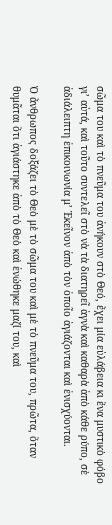σῶμα του καὶ τὸ πνεῦμα του ἀνήκουν στὸ Θεό, ἔχει μία εὐλάβεια κι ἕνα μυστικὸ φόβο γι’ αὐτά, καὶ τοῦτο συντελεῖ στὸ νὰ τὰ διατηρεῖ ἁγνὰ καὶ καθαρὰ ἀπὸ κάθε ρύπο, σὲ ἀδιάλειπτη ἐπικοινωνία μ’ Ἐκεῖνον ἀπὸ τὸν ὁποῖο ἁγιάζονται καὶ ἐνισχύονται.

Ὁ ἄνθρωπος δοξάζει τὸ Θεὸ μὲ τὸ σῶμα του καὶ μὲ τὸ πνεῦμα του, πρῶτα, ὅταν θυμᾶται ὅτι ἁγιάστηκε ἀπὸ τὸ Θεὸ καὶ ἑνώθηκε μαζί του, καὶ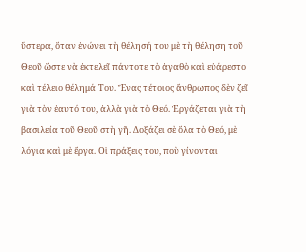ὕστερα, ὅταν ἑνώνει τὴ θέλησή του μὲ τὴ θέληση τοῦ Θεοῦ ὥστε νὰ ἐκτελεῖ πάντοτε τὸ ἀγαθὸ καὶ εὐάρεστο καὶ τέλειο θέλημά Του. Ἕνας τέτοιος ἄνθρωπος δὲν ζεῖ γιὰ τὸν ἑαυτό του, ἀλλὰ γιὰ τὸ Θεό. Ἐργάζεται γιὰ τὴ βασιλεία τοῦ Θεοῦ στὴ γῆ. Δοξάζει σὲ ὅλα τὸ Θεό, μὲ λόγια καὶ μὲ ἔργα. Οἱ πράξεις του, ποὺ γίνονται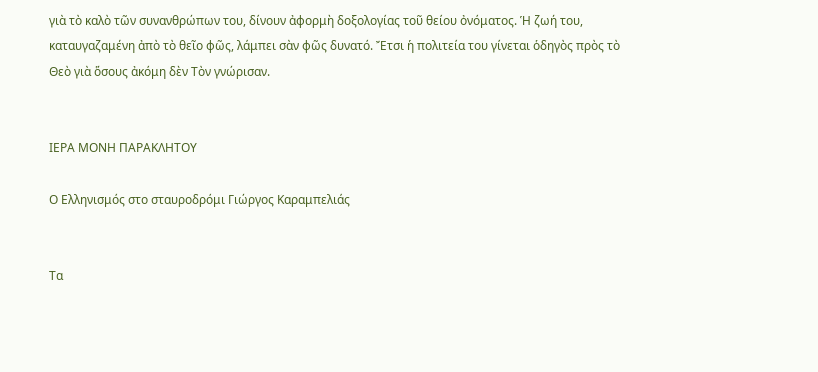γιὰ τὸ καλὸ τῶν συνανθρώπων του, δίνουν ἀφορμὴ δοξολογίας τοῦ θείου ὀνόματος. Ἡ ζωή του, καταυγαζαμένη ἀπὸ τὸ θεῖο φῶς, λάμπει σὰν φῶς δυνατό. Ἔτσι ἡ πολιτεία του γίνεται ὁδηγὸς πρὸς τὸ Θεὸ γιὰ ὅσους ἀκόμη δὲν Τὸν γνώρισαν.


ΙΕΡΑ ΜΟΝΗ ΠΑΡΑΚΛΗΤΟΥ

Ο Ελληνισμός στο σταυροδρόμι Γιώργος Καραμπελιάς


Τα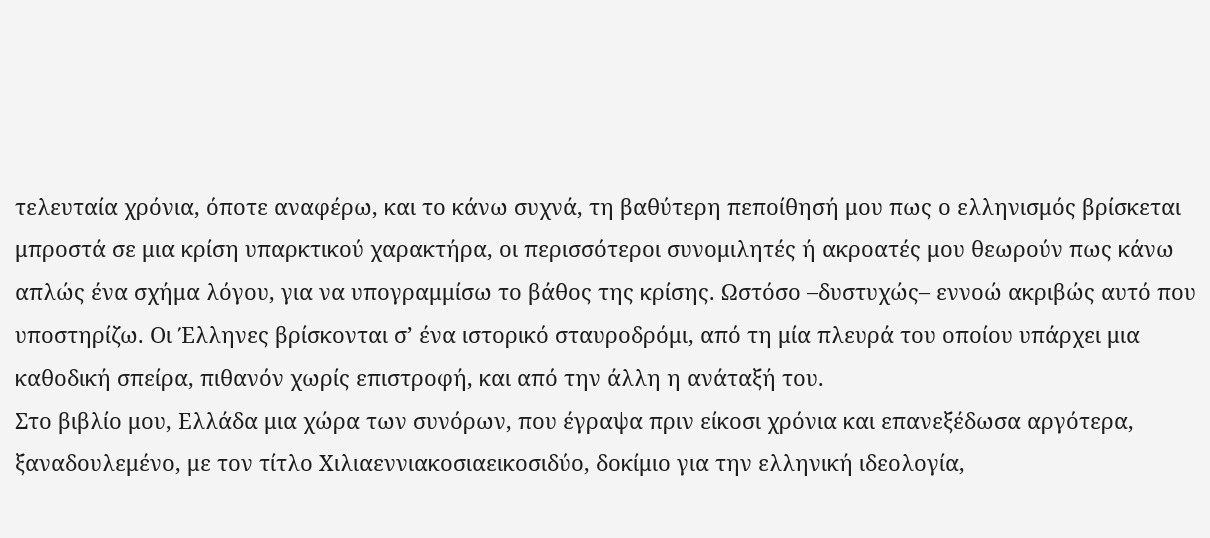τελευταία χρόνια, όποτε αναφέρω, και το κάνω συχνά, τη βαθύτερη πεποίθησή μου πως ο ελληνισμός βρίσκεται μπροστά σε μια κρίση υπαρκτικού χαρακτήρα, οι περισσότεροι συνομιλητές ή ακροατές μου θεωρούν πως κάνω απλώς ένα σχήμα λόγου, για να υπογραμμίσω το βάθος της κρίσης. Ωστόσο –δυστυχώς– εννοώ ακριβώς αυτό που υποστηρίζω. Οι Έλληνες βρίσκονται σ’ ένα ιστορικό σταυροδρόμι, από τη μία πλευρά του οποίου υπάρχει μια καθοδική σπείρα, πιθανόν χωρίς επιστροφή, και από την άλλη η ανάταξή του.
Στο βιβλίο μου, Ελλάδα μια χώρα των συνόρων, που έγραψα πριν είκοσι χρόνια και επανεξέδωσα αργότερα, ξαναδουλεμένο, με τον τίτλο Χιλιαεννιακοσιαεικοσιδύο, δοκίμιο για την ελληνική ιδεολογία,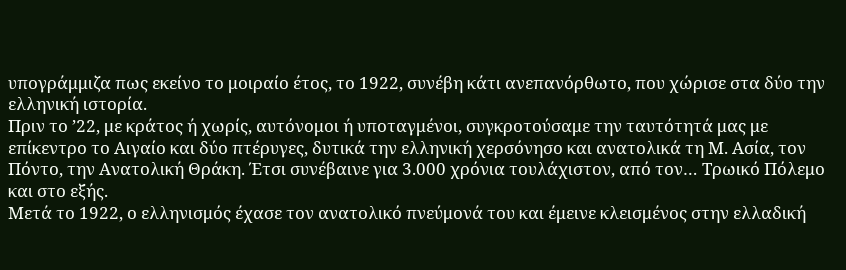υπογράμμιζα πως εκείνο το μοιραίο έτος, το 1922, συνέβη κάτι ανεπανόρθωτο, που χώρισε στα δύο την ελληνική ιστορία.
Πριν το ’22, με κράτος ή χωρίς, αυτόνομοι ή υποταγμένοι, συγκροτούσαμε την ταυτότητά μας με επίκεντρο το Αιγαίο και δύο πτέρυγες, δυτικά την ελληνική χερσόνησο και ανατολικά τη Μ. Ασία, τον Πόντο, την Ανατολική Θράκη. Έτσι συνέβαινε για 3.000 χρόνια τουλάχιστον, από τον… Τρωικό Πόλεμο και στο εξής.
Μετά το 1922, ο ελληνισμός έχασε τον ανατολικό πνεύμονά του και έμεινε κλεισμένος στην ελλαδική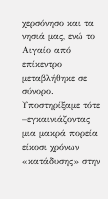χερσόνησο και τα νησιά μας, ενώ το Αιγαίο από επίκεντρο μεταβλήθηκε σε σύνορο.
Υποστηρίξαμε τότε –εγκαινιάζοντας μια μακρά πορεία είκοσι χρόνων «κατάδυσης» στην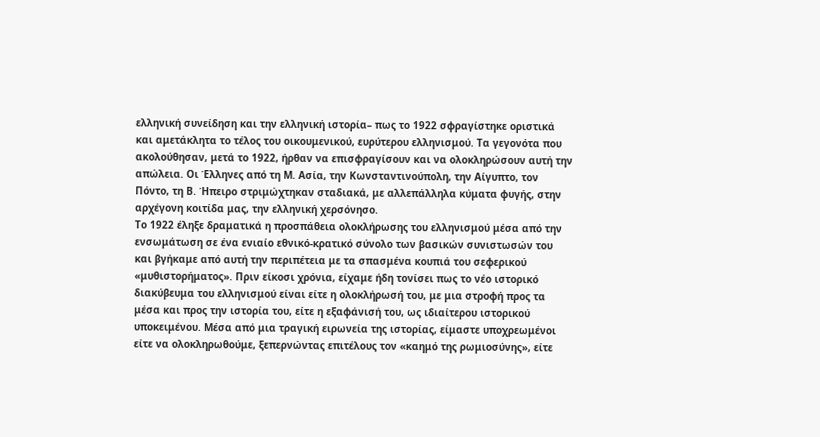ελληνική συνείδηση και την ελληνική ιστορία– πως το 1922 σφραγίστηκε οριστικά και αμετάκλητα το τέλος του οικουμενικού, ευρύτερου ελληνισμού. Τα γεγονότα που ακολούθησαν, μετά το 1922, ήρθαν να επισφραγίσουν και να ολοκληρώσουν αυτή την απώλεια. Οι Έλληνες από τη Μ. Ασία, την Κωνσταντινούπολη, την Αίγυπτο, τον Πόντο, τη Β. Ήπειρο στριμώχτηκαν σταδιακά, με αλλεπάλληλα κύματα φυγής, στην αρχέγονη κοιτίδα μας, την ελληνική χερσόνησο.
Το 1922 έληξε δραματικά η προσπάθεια ολοκλήρωσης του ελληνισμού μέσα από την ενσωμάτωση σε ένα ενιαίο εθνικό-κρατικό σύνολο των βασικών συνιστωσών του και βγήκαμε από αυτή την περιπέτεια με τα σπασμένα κουπιά του σεφερικού «μυθιστορήματος». Πριν είκοσι χρόνια, είχαμε ήδη τονίσει πως το νέο ιστορικό διακύβευμα του ελληνισμού είναι είτε η ολοκλήρωσή του, με μια στροφή προς τα μέσα και προς την ιστορία του, είτε η εξαφάνισή του, ως ιδιαίτερου ιστορικού υποκειμένου. Μέσα από μια τραγική ειρωνεία της ιστορίας, είμαστε υποχρεωμένοι είτε να ολοκληρωθούμε, ξεπερνώντας επιτέλους τον «καημό της ρωμιοσύνης», είτε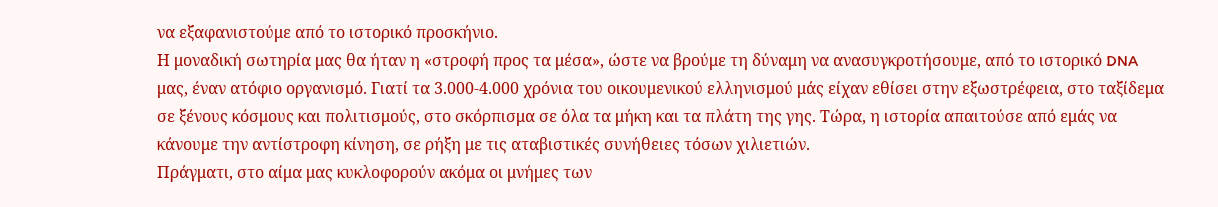να εξαφανιστούμε από το ιστορικό προσκήνιο.
Η μοναδική σωτηρία μας θα ήταν η «στροφή προς τα μέσα», ώστε να βρούμε τη δύναμη να ανασυγκροτήσουμε, από το ιστορικό DNA μας, έναν ατόφιο οργανισμό. Γιατί τα 3.000-4.000 χρόνια του οικουμενικού ελληνισμού μάς είχαν εθίσει στην εξωστρέφεια, στο ταξίδεμα σε ξένους κόσμους και πολιτισμούς, στο σκόρπισμα σε όλα τα μήκη και τα πλάτη της γης. Τώρα, η ιστορία απαιτούσε από εμάς να κάνουμε την αντίστροφη κίνηση, σε ρήξη με τις αταβιστικές συνήθειες τόσων χιλιετιών.
Πράγματι, στο αίμα μας κυκλοφορούν ακόμα οι μνήμες των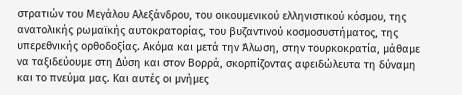στρατιών του Μεγάλου Αλεξάνδρου, του οικουμενικού ελληνιστικού κόσμου, της ανατολικής ρωμαϊκής αυτοκρατορίας, του βυζαντινού κοσμοσυστήματος, της υπερεθνικής ορθοδοξίας. Ακόμα και μετά την Άλωση, στην τουρκοκρατία, μάθαμε να ταξιδεύουμε στη Δύση και στον Βορρά, σκορπίζοντας αφειδώλευτα τη δύναμη και το πνεύμα μας. Και αυτές οι μνήμες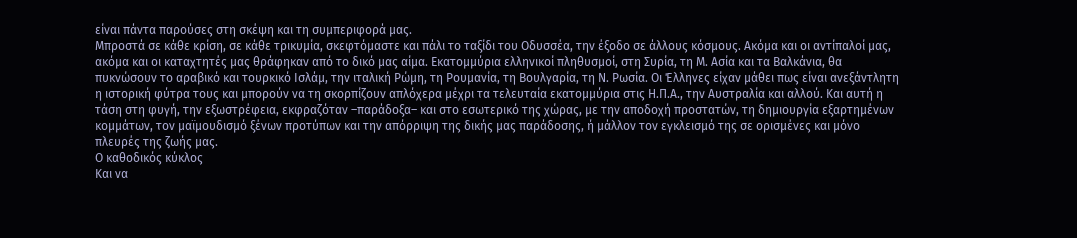είναι πάντα παρούσες στη σκέψη και τη συμπεριφορά μας.
Μπροστά σε κάθε κρίση, σε κάθε τρικυμία, σκεφτόμαστε και πάλι το ταξίδι του Οδυσσέα, την έξοδο σε άλλους κόσμους. Ακόμα και οι αντίπαλοί μας, ακόμα και οι καταχτητές μας θράφηκαν από το δικό μας αίμα. Εκατομμύρια ελληνικοί πληθυσμοί, στη Συρία, τη Μ. Ασία και τα Βαλκάνια, θα πυκνώσουν το αραβικό και τουρκικό Ισλάμ, την ιταλική Ρώμη, τη Ρουμανία, τη Βουλγαρία, τη Ν. Ρωσία. Οι Έλληνες είχαν μάθει πως είναι ανεξάντλητη η ιστορική φύτρα τους και μπορούν να τη σκορπίζουν απλόχερα μέχρι τα τελευταία εκατομμύρια στις Η.Π.Α., την Αυστραλία και αλλού. Και αυτή η τάση στη φυγή, την εξωστρέφεια, εκφραζόταν –παράδοξα– και στο εσωτερικό της χώρας, με την αποδοχή προστατών, τη δημιουργία εξαρτημένων κομμάτων, τον μαϊμουδισμό ξένων προτύπων και την απόρριψη της δικής μας παράδοσης, ή μάλλον τον εγκλεισμό της σε ορισμένες και μόνο πλευρές της ζωής μας.
Ο καθοδικός κύκλος
Και να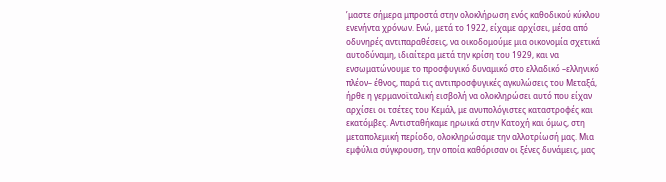’μαστε σήμερα μπροστά στην ολοκλήρωση ενός καθοδικού κύκλου ενενήντα χρόνων. Ενώ, μετά το 1922, είχαμε αρχίσει, μέσα από οδυνηρές αντιπαραθέσεις, να οικοδομούμε μια οικονομία σχετικά αυτοδύναμη, ιδιαίτερα μετά την κρίση του 1929, και να ενσωματώνουμε το προσφυγικό δυναμικό στο ελλαδικό –ελληνικό πλέον– έθνος, παρά τις αντιπροσφυγικές αγκυλώσεις του Μεταξά, ήρθε η γερμανοϊταλική εισβολή να ολοκληρώσει αυτό που είχαν αρχίσει οι τσέτες του Κεμάλ, με ανυπολόγιστες καταστροφές και εκατόμβες. Αντισταθήκαμε ηρωικά στην Κατοχή και όμως, στη μεταπολεμική περίοδο, ολοκληρώσαμε την αλλοτρίωσή μας. Μια εμφύλια σύγκρουση, την οποία καθόρισαν οι ξένες δυνάμεις, μας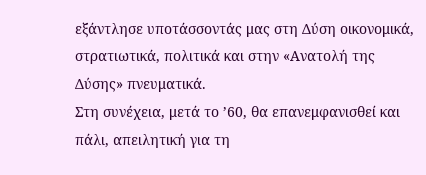εξάντλησε υποτάσσοντάς μας στη Δύση οικονομικά, στρατιωτικά, πολιτικά και στην «Ανατολή της Δύσης» πνευματικά.
Στη συνέχεια, μετά το ’60, θα επανεμφανισθεί και πάλι, απειλητική για τη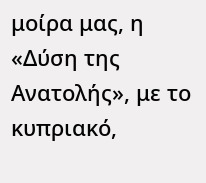μοίρα μας, η «Δύση της Ανατολής», με το κυπριακό,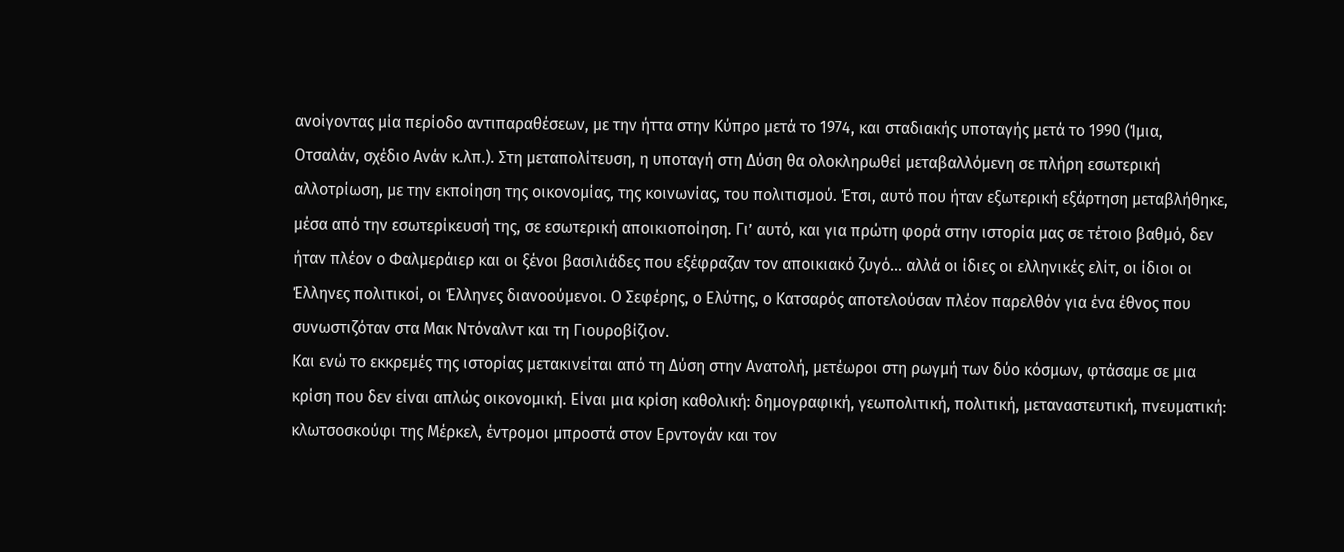ανοίγοντας μία περίοδο αντιπαραθέσεων, με την ήττα στην Κύπρο μετά το 1974, και σταδιακής υποταγής μετά το 1990 (Ίμια, Οτσαλάν, σχέδιο Ανάν κ.λπ.). Στη μεταπολίτευση, η υποταγή στη Δύση θα ολοκληρωθεί μεταβαλλόμενη σε πλήρη εσωτερική αλλοτρίωση, με την εκποίηση της οικονομίας, της κοινωνίας, του πολιτισμού. Έτσι, αυτό που ήταν εξωτερική εξάρτηση μεταβλήθηκε, μέσα από την εσωτερίκευσή της, σε εσωτερική αποικιοποίηση. Γι’ αυτό, και για πρώτη φορά στην ιστορία μας σε τέτοιο βαθμό, δεν ήταν πλέον ο Φαλμεράιερ και οι ξένοι βασιλιάδες που εξέφραζαν τον αποικιακό ζυγό… αλλά οι ίδιες οι ελληνικές ελίτ, οι ίδιοι οι Έλληνες πολιτικοί, οι Έλληνες διανοούμενοι. Ο Σεφέρης, ο Ελύτης, ο Κατσαρός αποτελούσαν πλέον παρελθόν για ένα έθνος που συνωστιζόταν στα Μακ Ντόναλντ και τη Γιουροβίζιον.
Και ενώ το εκκρεμές της ιστορίας μετακινείται από τη Δύση στην Ανατολή, μετέωροι στη ρωγμή των δύο κόσμων, φτάσαμε σε μια κρίση που δεν είναι απλώς οικονομική. Είναι μια κρίση καθολική: δημογραφική, γεωπολιτική, πολιτική, μεταναστευτική, πνευματική: κλωτσοσκούφι της Μέρκελ, έντρομοι μπροστά στον Ερντογάν και τον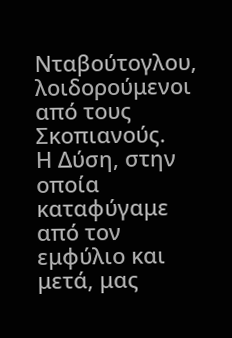Νταβούτογλου, λοιδορούμενοι από τους Σκοπιανούς.
Η Δύση, στην οποία καταφύγαμε από τον εμφύλιο και μετά, μας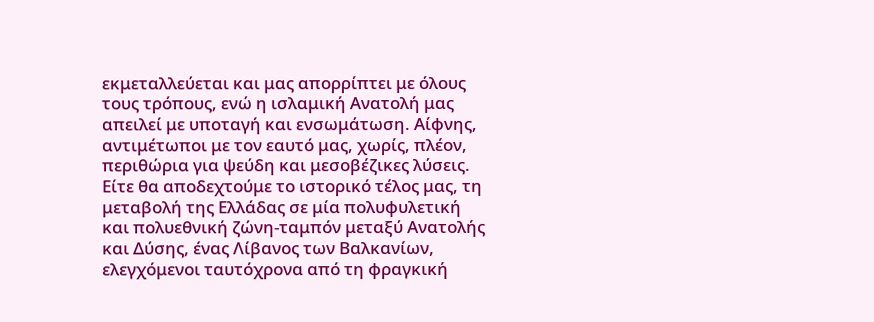εκμεταλλεύεται και μας απορρίπτει με όλους τους τρόπους, ενώ η ισλαμική Ανατολή μας απειλεί με υποταγή και ενσωμάτωση. Αίφνης, αντιμέτωποι με τον εαυτό μας, χωρίς, πλέον, περιθώρια για ψεύδη και μεσοβέζικες λύσεις.
Είτε θα αποδεχτούμε το ιστορικό τέλος μας, τη μεταβολή της Ελλάδας σε μία πολυφυλετική και πολυεθνική ζώνη-ταμπόν μεταξύ Ανατολής και Δύσης, ένας Λίβανος των Βαλκανίων,  ελεγχόμενοι ταυτόχρονα από τη φραγκική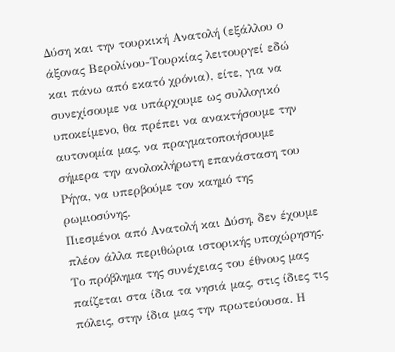Δύση και την τουρκική Ανατολή (εξάλλου ο άξονας Βερολίνου-Τουρκίας λειτουργεί εδώ και πάνω από εκατό χρόνια), είτε, για να συνεχίσουμε να υπάρχουμε ως συλλογικό υποκείμενο, θα πρέπει να ανακτήσουμε την αυτονομία μας, να πραγματοποιήσουμε σήμερα την ανολοκλήρωτη επανάσταση του Ρήγα, να υπερβούμε τον καημό της ρωμιοσύνης.
Πιεσμένοι από Ανατολή και Δύση, δεν έχουμε πλέον άλλα περιθώρια ιστορικής υποχώρησης. Το πρόβλημα της συνέχειας του έθνους μας παίζεται στα ίδια τα νησιά μας, στις ίδιες τις πόλεις, στην ίδια μας την πρωτεύουσα. Η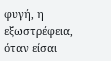φυγή, η εξωστρέφεια, όταν είσαι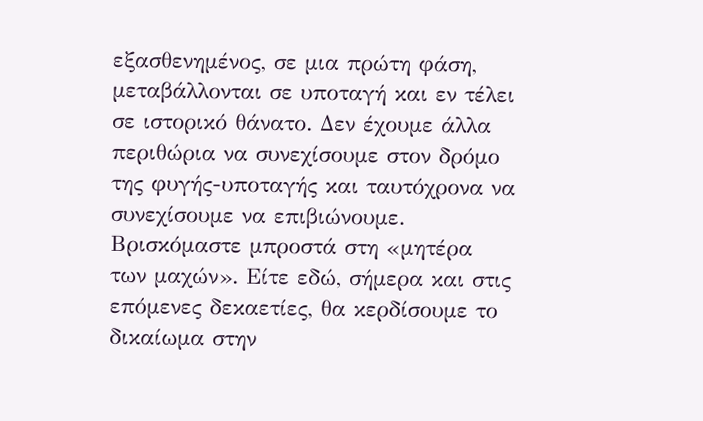εξασθενημένος, σε μια πρώτη φάση, μεταβάλλονται σε υποταγή και εν τέλει σε ιστορικό θάνατο. Δεν έχουμε άλλα περιθώρια να συνεχίσουμε στον δρόμο της φυγής-υποταγής και ταυτόχρονα να συνεχίσουμε να επιβιώνουμε.
Βρισκόμαστε μπροστά στη «μητέρα των μαχών». Είτε εδώ, σήμερα και στις επόμενες δεκαετίες, θα κερδίσουμε το δικαίωμα στην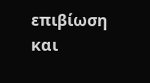επιβίωση και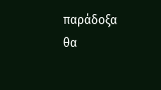παράδοξα θα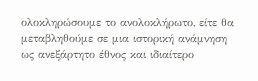ολοκληρώσουμε το ανολοκλήρωτο, είτε θα μεταβληθούμε σε μια ιστορική ανάμνηση ως ανεξάρτητο έθνος και ιδιαίτερο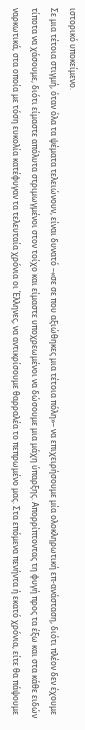ιστορικό υποκείμενο.
Σε μια τέτοια στιγμή, όταν όλα τα ψέματα τελειώνουν, είναι δυνατό –«σε σε που αξιώθηκες μια τέτοια πόλη»– να επιχειρήσουμε μία ολοκληρωτική επ-ανάσταση, διότι πλέον δεν έχουμε τίποτα να χάσουμε, διότι είμαστε απόλυτα στριμωγμένοι στον τοίχο και είμαστε υποχρεωμένοι να δώσουμε μια μάχη ύπαρξης. Απορρίπτοντας τη φυγή προς τα έξω και στα κάθε ειδών ναρκωτικά, στα οποία με τόση ευκολία κατέφυγαν τα τελευταία χρόνια οι Έλληνες, να αντικρίσουμε θαρραλέα το πεπρωμένο μας. Στα επόμενα πενήντα ή εκατό χρόνια, είτε θα πάψουμε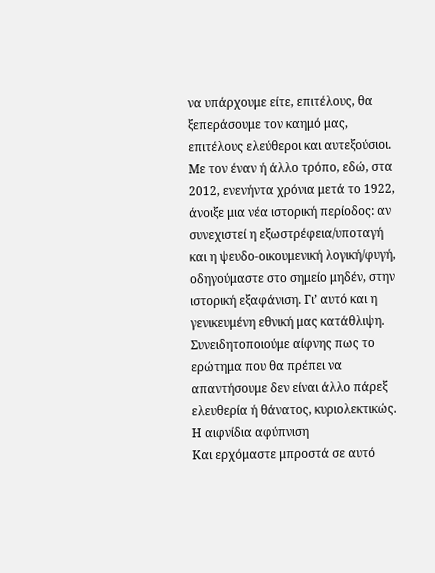να υπάρχουμε είτε, επιτέλους, θα ξεπεράσουμε τον καημό μας, επιτέλους ελεύθεροι και αυτεξούσιοι.
Με τον έναν ή άλλο τρόπο, εδώ, στα 2012, ενενήντα χρόνια μετά το 1922, άνοιξε μια νέα ιστορική περίοδος: αν συνεχιστεί η εξωστρέφεια/υποταγή και η ψευδο-οικουμενική λογική/φυγή, οδηγούμαστε στο σημείο μηδέν, στην ιστορική εξαφάνιση. Γι’ αυτό και η γενικευμένη εθνική μας κατάθλιψη. Συνειδητοποιούμε αίφνης πως το ερώτημα που θα πρέπει να απαντήσουμε δεν είναι άλλο πάρεξ ελευθερία ή θάνατος, κυριολεκτικώς.
Η αιφνίδια αφύπνιση
Και ερχόμαστε μπροστά σε αυτό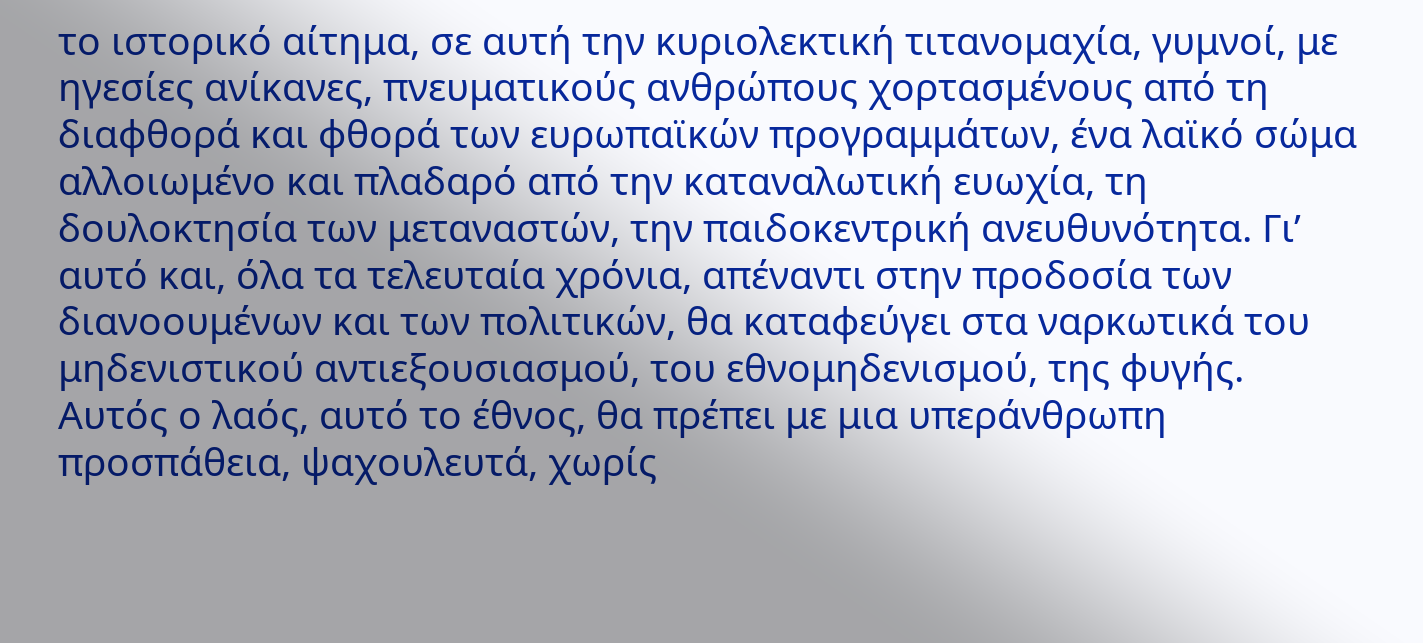το ιστορικό αίτημα, σε αυτή την κυριολεκτική τιτανομαχία, γυμνοί, με ηγεσίες ανίκανες, πνευματικούς ανθρώπους χορτασμένους από τη διαφθορά και φθορά των ευρωπαϊκών προγραμμάτων, ένα λαϊκό σώμα αλλοιωμένο και πλαδαρό από την καταναλωτική ευωχία, τη δουλοκτησία των μεταναστών, την παιδοκεντρική ανευθυνότητα. Γι’ αυτό και, όλα τα τελευταία χρόνια, απέναντι στην προδοσία των διανοουμένων και των πολιτικών, θα καταφεύγει στα ναρκωτικά του μηδενιστικού αντιεξουσιασμού, του εθνομηδενισμού, της φυγής.
Αυτός ο λαός, αυτό το έθνος, θα πρέπει με μια υπεράνθρωπη προσπάθεια, ψαχουλευτά, χωρίς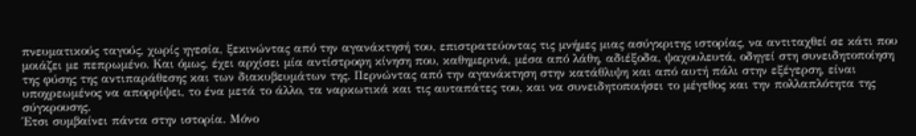πνευματικούς ταγούς, χωρίς ηγεσία, ξεκινώντας από την αγανάκτησή του, επιστρατεύοντας τις μνήμες μιας ασύγκριτης ιστορίας, να αντιταχθεί σε κάτι που μοιάζει με πεπρωμένο. Και όμως, έχει αρχίσει μία αντίστροφη κίνηση που, καθημερινά, μέσα από λάθη, αδιέξοδα, ψαχουλευτά, οδηγεί στη συνειδητοποίηση της φύσης της αντιπαράθεσης και των διακυβευμάτων της. Περνώντας από την αγανάκτηση στην κατάθλιψη και από αυτή πάλι στην εξέγερση, είναι υποχρεωμένος να απορρίψει, το ένα μετά το άλλο, τα ναρκωτικά και τις αυταπάτες του, και να συνειδητοποιήσει το μέγεθος και την πολλαπλότητα της σύγκρουσης.
Έτσι συμβαίνει πάντα στην ιστορία. Μόνο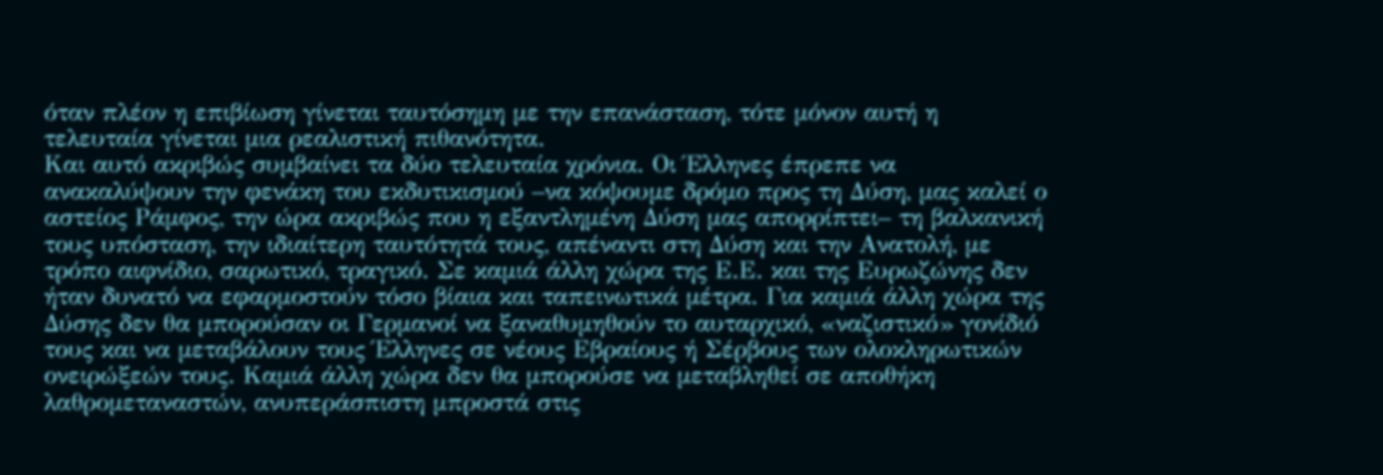όταν πλέον η επιβίωση γίνεται ταυτόσημη με την επανάσταση, τότε μόνον αυτή η τελευταία γίνεται μια ρεαλιστική πιθανότητα.
Και αυτό ακριβώς συμβαίνει τα δύο τελευταία χρόνια. Οι Έλληνες έπρεπε να ανακαλύψουν την φενάκη του εκδυτικισμού –να κόψουμε δρόμο προς τη Δύση, μας καλεί ο αστείος Ράμφος, την ώρα ακριβώς που η εξαντλημένη Δύση μας απορρίπτει– τη βαλκανική τους υπόσταση, την ιδιαίτερη ταυτότητά τους, απέναντι στη Δύση και την Ανατολή, με τρόπο αιφνίδιο, σαρωτικό, τραγικό. Σε καμιά άλλη χώρα της Ε.Ε. και της Ευρωζώνης δεν ήταν δυνατό να εφαρμοστούν τόσο βίαια και ταπεινωτικά μέτρα. Για καμιά άλλη χώρα της Δύσης δεν θα μπορούσαν οι Γερμανοί να ξαναθυμηθούν το αυταρχικό, «ναζιστικό» γονίδιό τους και να μεταβάλουν τους Έλληνες σε νέους Εβραίους ή Σέρβους των ολοκληρωτικών ονειρώξεών τους. Καμιά άλλη χώρα δεν θα μπορούσε να μεταβληθεί σε αποθήκη λαθρομεταναστών, ανυπεράσπιστη μπροστά στις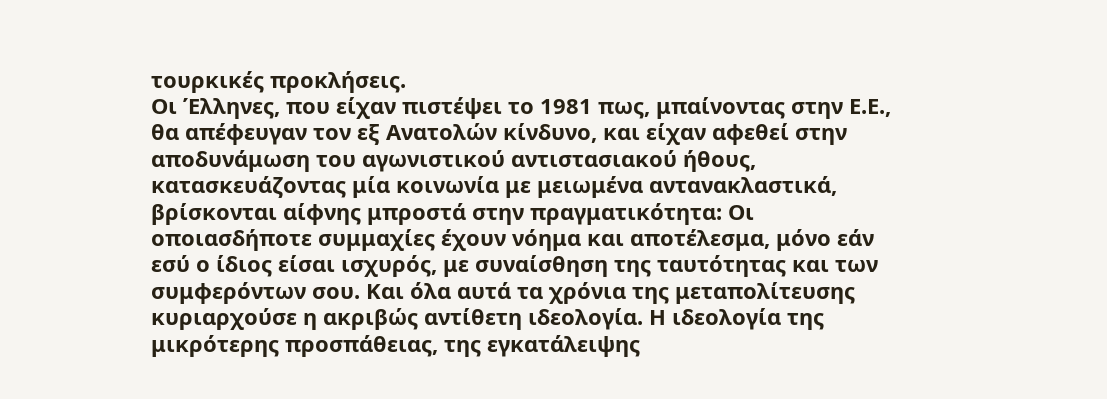τουρκικές προκλήσεις.
Οι Έλληνες, που είχαν πιστέψει το 1981 πως, μπαίνοντας στην Ε.Ε., θα απέφευγαν τον εξ Ανατολών κίνδυνο, και είχαν αφεθεί στην αποδυνάμωση του αγωνιστικού αντιστασιακού ήθους, κατασκευάζοντας μία κοινωνία με μειωμένα αντανακλαστικά, βρίσκονται αίφνης μπροστά στην πραγματικότητα: Οι οποιασδήποτε συμμαχίες έχουν νόημα και αποτέλεσμα, μόνο εάν εσύ ο ίδιος είσαι ισχυρός, με συναίσθηση της ταυτότητας και των συμφερόντων σου. Και όλα αυτά τα χρόνια της μεταπολίτευσης κυριαρχούσε η ακριβώς αντίθετη ιδεολογία. Η ιδεολογία της μικρότερης προσπάθειας, της εγκατάλειψης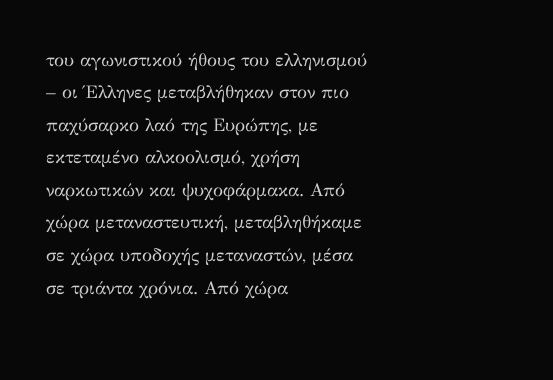του αγωνιστικού ήθους του ελληνισμού – οι Έλληνες μεταβλήθηκαν στον πιο παχύσαρκο λαό της Ευρώπης, με εκτεταμένο αλκοολισμό, χρήση ναρκωτικών και ψυχοφάρμακα. Από χώρα μεταναστευτική, μεταβληθήκαμε σε χώρα υποδοχής μεταναστών, μέσα σε τριάντα χρόνια. Από χώρα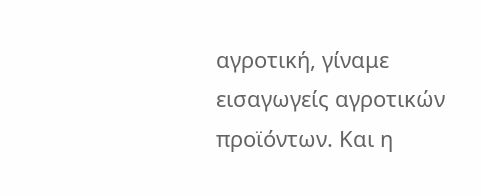αγροτική, γίναμε εισαγωγείς αγροτικών προϊόντων. Και η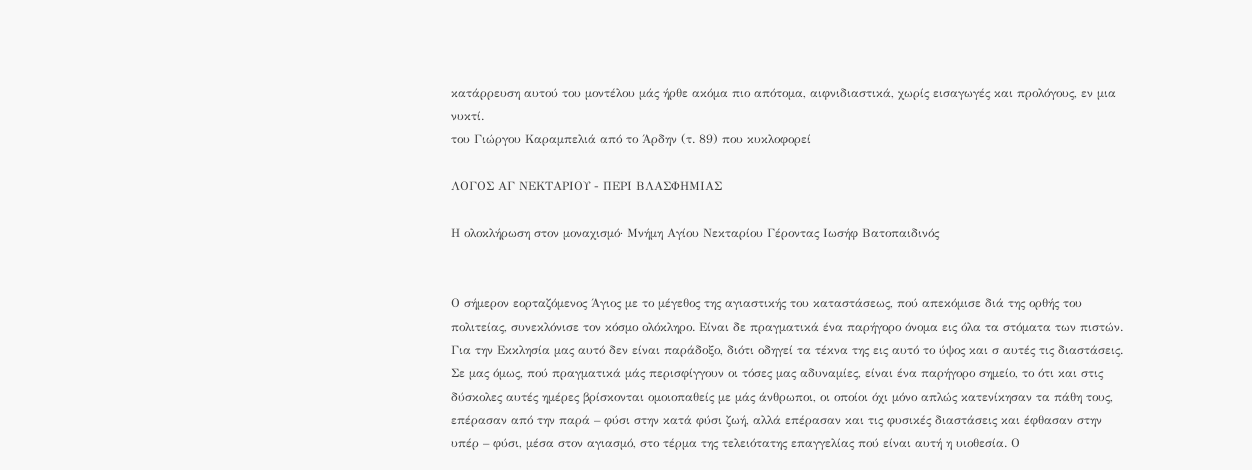κατάρρευση αυτού του μοντέλου μάς ήρθε ακόμα πιο απότομα, αιφνιδιαστικά, χωρίς εισαγωγές και προλόγους, εν μια νυκτί.
του Γιώργου Καραμπελιά από το Άρδην (τ. 89) που κυκλοφορεί

ΛΟΓΟΣ ΑΓ ΝΕΚΤΑΡΙΟΥ - ΠΕΡΙ ΒΛΑΣΦΗΜΙΑΣ

Η ολοκλήρωση στον μοναχισμό· Μνήμη Αγίου Νεκταρίου Γέροντας Ιωσήφ Βατοπαιδινός


Ο σήμερον εορταζόμενος Άγιος με το μέγεθος της αγιαστικής του καταστάσεως, πού απεκόμισε διά της ορθής του πολιτείας, συνεκλόνισε τον κόσμο ολόκληρο. Είναι δε πραγματικά ένα παρήγορο όνομα εις όλα τα στόματα των πιστών. Για την Εκκλησία μας αυτό δεν είναι παράδοξο, διότι οδηγεί τα τέκνα της εις αυτό το ύψος και σ αυτές τις διαστάσεις. Σε μας όμως, πού πραγματικά μάς περισφίγγουν οι τόσες μας αδυναμίες, είναι ένα παρήγορο σημείο, το ότι και στις δύσκολες αυτές ημέρες βρίσκονται ομοιοπαθείς με μάς άνθρωποι, οι οποίοι όχι μόνο απλώς κατενίκησαν τα πάθη τους, επέρασαν από την παρά – φύσι στην κατά φύσι ζωή, αλλά επέρασαν και τις φυσικές διαστάσεις και έφθασαν στην υπέρ – φύσι, μέσα στον αγιασμό, στο τέρμα της τελειότατης επαγγελίας πού είναι αυτή η υιοθεσία. Ο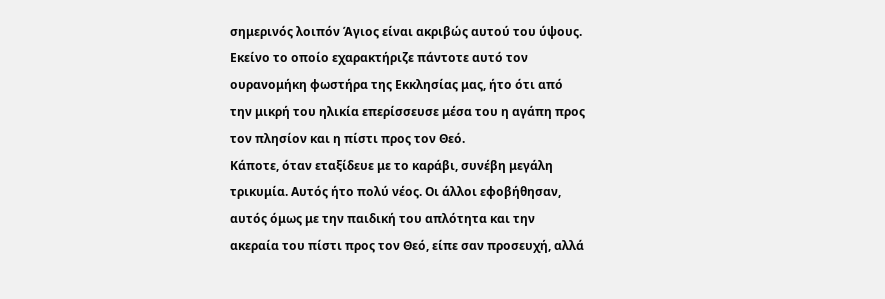σημερινός λοιπόν Άγιος είναι ακριβώς αυτού του ύψους.
Εκείνο το οποίο εχαρακτήριζε πάντοτε αυτό τον ουρανομήκη φωστήρα της Εκκλησίας μας, ήτο ότι από την μικρή του ηλικία επερίσσευσε μέσα του η αγάπη προς τον πλησίον και η πίστι προς τον Θεό.
Κάποτε, όταν εταξίδευε με το καράβι, συνέβη μεγάλη τρικυμία. Αυτός ήτο πολύ νέος. Οι άλλοι εφοβήθησαν, αυτός όμως με την παιδική του απλότητα και την ακεραία του πίστι προς τον Θεό, είπε σαν προσευχή, αλλά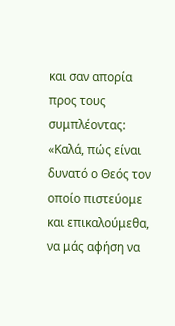και σαν απορία προς τους συμπλέοντας: «Καλά, πώς είναι δυνατό ο Θεός τον οποίο πιστεύομε και επικαλούμεθα, να μάς αφήση να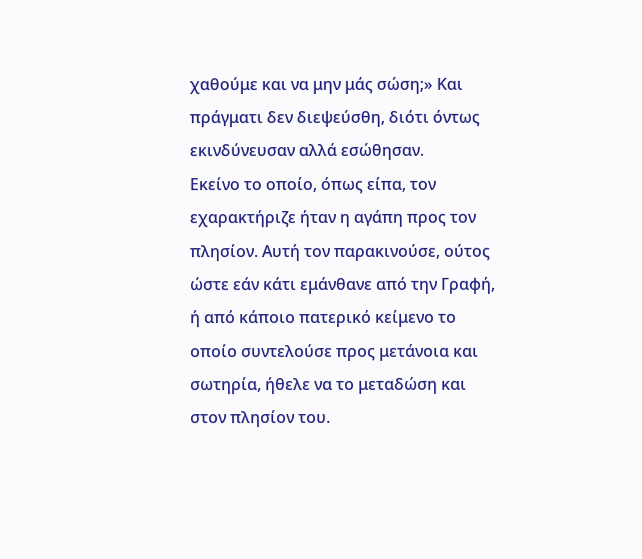χαθούμε και να μην μάς σώση;» Και πράγματι δεν διεψεύσθη, διότι όντως εκινδύνευσαν αλλά εσώθησαν.
Εκείνο το οποίο, όπως είπα, τον εχαρακτήριζε ήταν η αγάπη προς τον πλησίον. Αυτή τον παρακινούσε, ούτος ώστε εάν κάτι εμάνθανε από την Γραφή, ή από κάποιο πατερικό κείμενο το οποίο συντελούσε προς μετάνοια και σωτηρία, ήθελε να το μεταδώση και στον πλησίον του.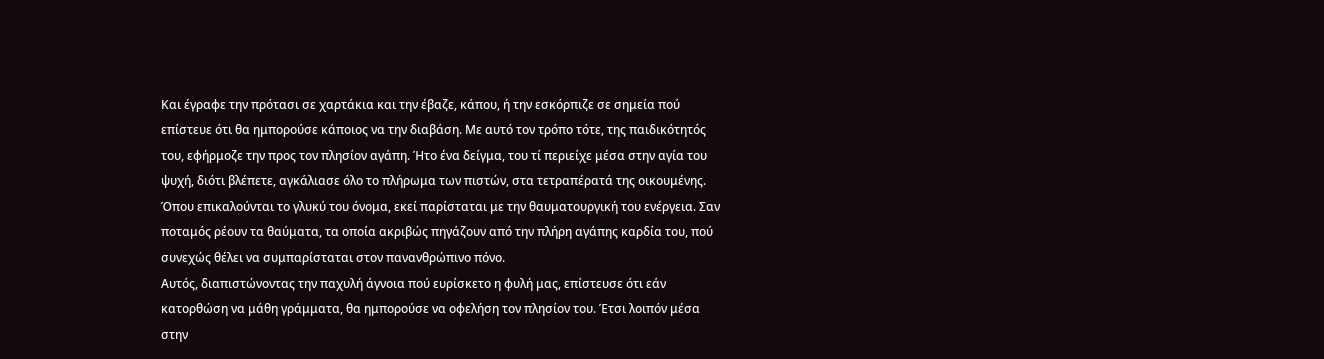Και έγραφε την πρότασι σε χαρτάκια και την έβαζε, κάπου, ή την εσκόρπιζε σε σημεία πού επίστευε ότι θα ημπορούσε κάποιος να την διαβάση. Με αυτό τον τρόπο τότε, της παιδικότητός του, εφήρμοζε την προς τον πλησίον αγάπη. Ήτο ένα δείγμα, του τί περιείχε μέσα στην αγία του ψυχή, διότι βλέπετε, αγκάλιασε όλο το πλήρωμα των πιστών, στα τετραπέρατά της οικουμένης.
Όπου επικαλούνται το γλυκύ του όνομα, εκεί παρίσταται με την θαυματουργική του ενέργεια. Σαν ποταμός ρέουν τα θαύματα, τα οποία ακριβώς πηγάζουν από την πλήρη αγάπης καρδία του, πού συνεχώς θέλει να συμπαρίσταται στον πανανθρώπινο πόνο.
Αυτός, διαπιστώνοντας την παχυλή άγνοια πού ευρίσκετο η φυλή μας, επίστευσε ότι εάν κατορθώση να μάθη γράμματα, θα ημπορούσε να οφελήση τον πλησίον του. Έτσι λοιπόν μέσα στην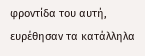φροντίδα του αυτή, ευρέθησαν τα κατάλληλα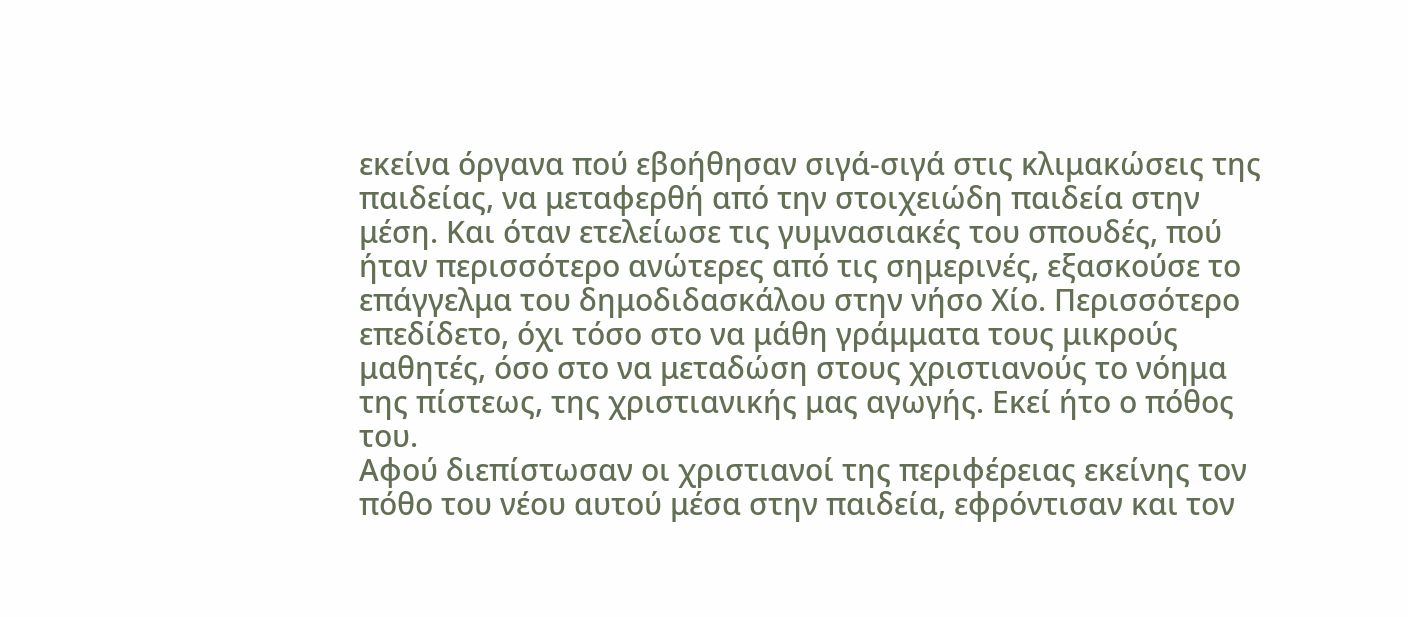εκείνα όργανα πού εβοήθησαν σιγά-σιγά στις κλιμακώσεις της παιδείας, να μεταφερθή από την στοιχειώδη παιδεία στην μέση. Και όταν ετελείωσε τις γυμνασιακές του σπουδές, πού ήταν περισσότερο ανώτερες από τις σημερινές, εξασκούσε το επάγγελμα του δημοδιδασκάλου στην νήσο Χίο. Περισσότερο επεδίδετο, όχι τόσο στο να μάθη γράμματα τους μικρούς μαθητές, όσο στο να μεταδώση στους χριστιανούς το νόημα της πίστεως, της χριστιανικής μας αγωγής. Εκεί ήτο ο πόθος του.
Αφού διεπίστωσαν οι χριστιανοί της περιφέρειας εκείνης τον πόθο του νέου αυτού μέσα στην παιδεία, εφρόντισαν και τον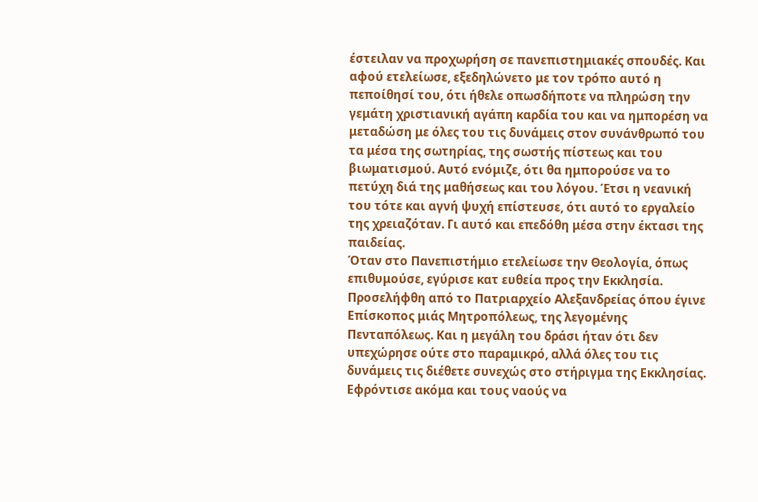έστειλαν να προχωρήση σε πανεπιστημιακές σπουδές. Και αφού ετελείωσε, εξεδηλώνετο με τον τρόπο αυτό η πεποίθησί του, ότι ήθελε οπωσδήποτε να πληρώση την γεμάτη χριστιανική αγάπη καρδία του και να ημπορέση να μεταδώση με όλες του τις δυνάμεις στον συνάνθρωπό του τα μέσα της σωτηρίας, της σωστής πίστεως και του βιωματισμού. Αυτό ενόμιζε, ότι θα ημπορούσε να το πετύχη διά της μαθήσεως και του λόγου. Έτσι η νεανική του τότε και αγνή ψυχή επίστευσε, ότι αυτό το εργαλείο της χρειαζόταν. Γι αυτό και επεδόθη μέσα στην έκτασι της παιδείας.
Όταν στο Πανεπιστήμιο ετελείωσε την Θεολογία, όπως επιθυμούσε, εγύρισε κατ ευθεία προς την Εκκλησία. Προσελήφθη από το Πατριαρχείο Αλεξανδρείας όπου έγινε Επίσκοπος μιάς Μητροπόλεως, της λεγομένης Πενταπόλεως. Και η μεγάλη του δράσι ήταν ότι δεν υπεχώρησε ούτε στο παραμικρό, αλλά όλες του τις δυνάμεις τις διέθετε συνεχώς στο στήριγμα της Εκκλησίας. Εφρόντισε ακόμα και τους ναούς να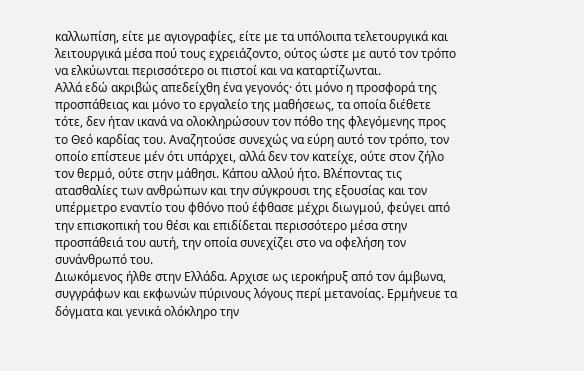καλλωπίση, είτε με αγιογραφίες, είτε με τα υπόλοιπα τελετουργικά και λειτουργικά μέσα πού τους εχρειάζοντο, ούτος ώστε με αυτό τον τρόπο να ελκύωνται περισσότερο οι πιστοί και να καταρτίζωνται.
Αλλά εδώ ακριβώς απεδείχθη ένα γεγονός· ότι μόνο η προσφορά της προσπάθειας και μόνο το εργαλείο της μαθήσεως, τα οποία διέθετε τότε, δεν ήταν ικανά να ολοκληρώσουν τον πόθο της φλεγόμενης προς το Θεό καρδίας του. Αναζητούσε συνεχώς να εύρη αυτό τον τρόπο, τον οποίο επίστευε μέν ότι υπάρχει, αλλά δεν τον κατείχε, ούτε στον ζήλο τον θερμό, ούτε στην μάθησι. Κάπου αλλού ήτο. Βλέποντας τις ατασθαλίες των ανθρώπων και την σύγκρουσι της εξουσίας και τον υπέρμετρο εναντίο του φθόνο πού έφθασε μέχρι διωγμού, φεύγει από την επισκοπική του θέσι και επιδίδεται περισσότερο μέσα στην προσπάθειά του αυτή, την οποία συνεχίζει στο να οφελήση τον συνάνθρωπό του.
Διωκόμενος ήλθε στην Ελλάδα. Αρχισε ως ιεροκήρυξ από τον άμβωνα, συγγράφων και εκφωνών πύρινους λόγους περί μετανοίας. Ερμήνευε τα δόγματα και γενικά ολόκληρο την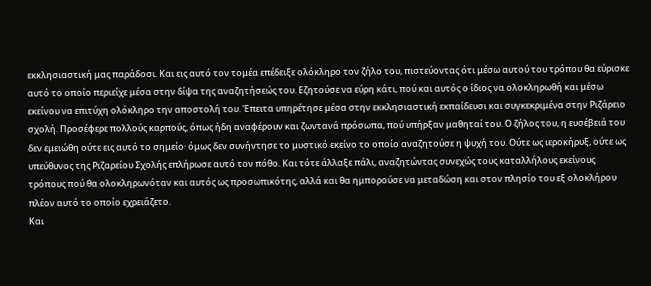εκκλησιαστική μας παράδοσι. Και εις αυτό τον τομέα επέδειξε ολόκληρο τον ζήλο του, πιστεύοντας ότι μέσω αυτού του τρόπου θα εύρισκε αυτό το οποίο περιείχε μέσα στην δίψα της αναζητήσεώς του. Εζητούσε να εύρη κάτι, πού και αυτός ο ίδιος να ολοκληρωθή και μέσω εκείνου να επιτύχη ολόκληρο την αποστολή του. Έπειτα υπηρέτησε μέσα στην εκκλησιαστική εκπαίδευσι και συγκεκριμένα στην Ριζάρειο σχολή. Προσέφερε πολλούς καρπούς, όπως ήδη αναφέρουν και ζωντανά πρόσωπα, πού υπήρξαν μαθηταί του. Ο ζήλος του, η ευσέβειά του δεν εμειώθη ούτε εις αυτό το σημείο· όμως δεν συνήντησε το μυστικό εκείνο το οποίο αναζητούσε η ψυχή του. Ούτε ως ιεροκήρυξ, ούτε ως υπεύθυνος της Ριζαρείου Σχολής επλήρωσε αυτό τον πόθο. Και τότε άλλαξε πάλι, αναζητώντας συνεχώς τους καταλλήλους εκείνους τρόπους πού θα ολοκληρωνόταν και αυτός ως προσωπικότης, αλλά και θα ημπορούσε να μεταδώση και στον πλησίο του εξ ολοκλήρου πλέον αυτό το οποίο εχρειάζετο.
Και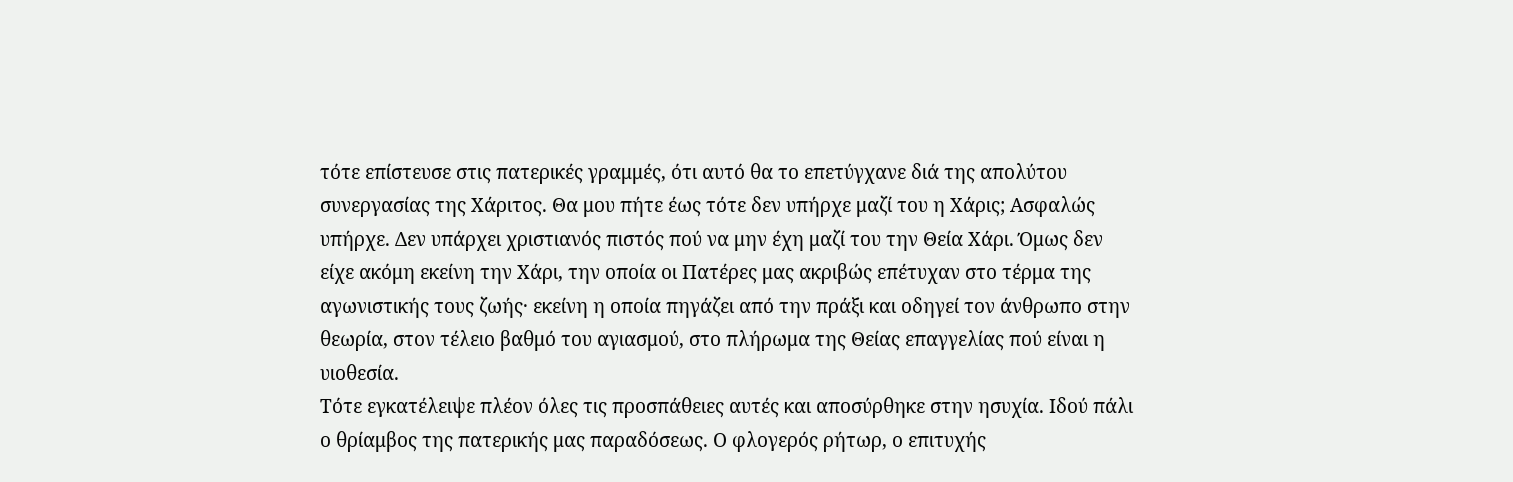τότε επίστευσε στις πατερικές γραμμές, ότι αυτό θα το επετύγχανε διά της απολύτου συνεργασίας της Χάριτος. Θα μου πήτε έως τότε δεν υπήρχε μαζί του η Χάρις; Ασφαλώς υπήρχε. Δεν υπάρχει χριστιανός πιστός πού να μην έχη μαζί του την Θεία Χάρι. Όμως δεν είχε ακόμη εκείνη την Χάρι, την οποία οι Πατέρες μας ακριβώς επέτυχαν στο τέρμα της αγωνιστικής τους ζωής· εκείνη η οποία πηγάζει από την πράξι και οδηγεί τον άνθρωπο στην θεωρία, στον τέλειο βαθμό του αγιασμού, στο πλήρωμα της Θείας επαγγελίας πού είναι η υιοθεσία.
Τότε εγκατέλειψε πλέον όλες τις προσπάθειες αυτές και αποσύρθηκε στην ησυχία. Ιδού πάλι ο θρίαμβος της πατερικής μας παραδόσεως. Ο φλογερός ρήτωρ, ο επιτυχής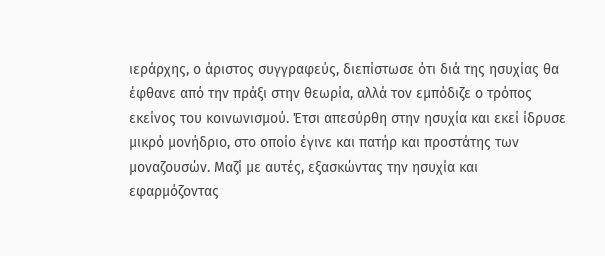ιεράρχης, ο άριστος συγγραφεύς, διεπίστωσε ότι διά της ησυχίας θα έφθανε από την πράξι στην θεωρία, αλλά τον εμπόδιζε ο τρόπος εκείνος του κοινωνισμού. Έτσι απεσύρθη στην ησυχία και εκεί ίδρυσε μικρό μονήδριο, στο οποίο έγινε και πατήρ και προστάτης των μοναζουσών. Μαζί με αυτές, εξασκώντας την ησυχία και εφαρμόζοντας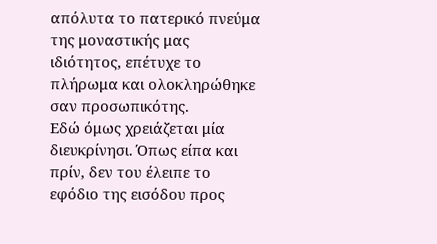απόλυτα το πατερικό πνεύμα της μοναστικής μας ιδιότητος, επέτυχε το πλήρωμα και ολοκληρώθηκε σαν προσωπικότης.
Εδώ όμως χρειάζεται μία διευκρίνησι. Όπως είπα και πρίν, δεν του έλειπε το εφόδιο της εισόδου προς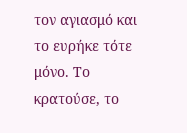τον αγιασμό και το ευρήκε τότε μόνο. Το κρατούσε, το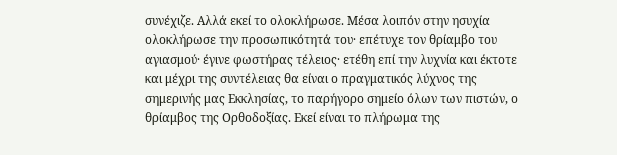συνέχιζε. Αλλά εκεί το ολοκλήρωσε. Μέσα λοιπόν στην ησυχία ολοκλήρωσε την προσωπικότητά του· επέτυχε τον θρίαμβο του αγιασμού· έγινε φωστήρας τέλειος· ετέθη επί την λυχνία και έκτοτε και μέχρι της συντέλειας θα είναι ο πραγματικός λύχνος της σημερινής μας Εκκλησίας, το παρήγορο σημείο όλων των πιστών, ο θρίαμβος της Ορθοδοξίας. Εκεί είναι το πλήρωμα της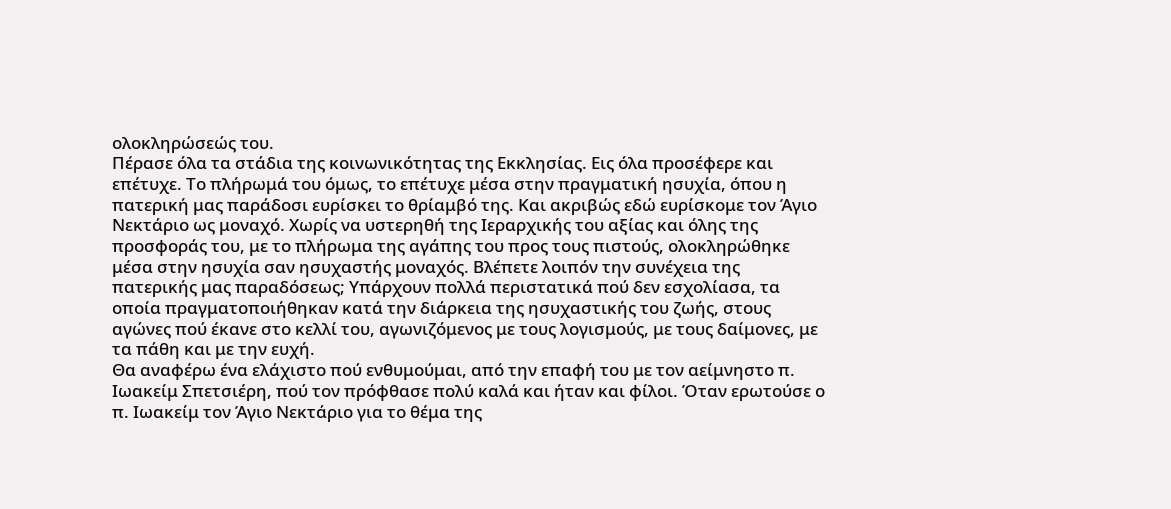ολοκληρώσεώς του.
Πέρασε όλα τα στάδια της κοινωνικότητας της Εκκλησίας. Εις όλα προσέφερε και επέτυχε. Το πλήρωμά του όμως, το επέτυχε μέσα στην πραγματική ησυχία, όπου η πατερική μας παράδοσι ευρίσκει το θρίαμβό της. Και ακριβώς εδώ ευρίσκομε τον Άγιο Νεκτάριο ως μοναχό. Χωρίς να υστερηθή της Ιεραρχικής του αξίας και όλης της προσφοράς του, με το πλήρωμα της αγάπης του προς τους πιστούς, ολοκληρώθηκε μέσα στην ησυχία σαν ησυχαστής μοναχός. Βλέπετε λοιπόν την συνέχεια της πατερικής μας παραδόσεως; Υπάρχουν πολλά περιστατικά πού δεν εσχολίασα, τα οποία πραγματοποιήθηκαν κατά την διάρκεια της ησυχαστικής του ζωής, στους αγώνες πού έκανε στο κελλί του, αγωνιζόμενος με τους λογισμούς, με τους δαίμονες, με τα πάθη και με την ευχή.
Θα αναφέρω ένα ελάχιστο πού ενθυμούμαι, από την επαφή του με τον αείμνηστο π. Ιωακείμ Σπετσιέρη, πού τον πρόφθασε πολύ καλά και ήταν και φίλοι. Όταν ερωτούσε ο π. Ιωακείμ τον Άγιο Νεκτάριο για το θέμα της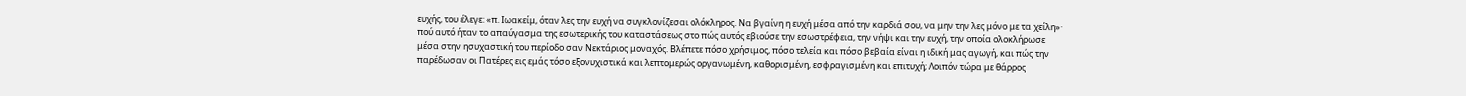ευχής, του έλεγε: «π. Ιωακείμ, όταν λες την ευχή να συγκλονίζεσαι ολόκληρος. Να βγαίνη η ευχή μέσα από την καρδιά σου, να μην την λες μόνο με τα χείλη»· πού αυτό ήταν το απαύγασμα της εσωτερικής του καταστάσεως στο πώς αυτός εβιούσε την εσωστρέφεια, την νήψι και την ευχή, την οποία ολοκλήρωσε μέσα στην ησυχαστική του περίοδο σαν Νεκτάριος μοναχός. Βλέπετε πόσο χρήσιμος, πόσο τελεία και πόσο βεβαία είναι η ιδική μας αγωγή, και πώς την παρέδωσαν οι Πατέρες εις εμάς τόσο εξονυχιστικά και λεπτομερώς οργανωμένη, καθορισμένη, εσφραγισμένη και επιτυχή; Λοιπόν τώρα με θάρρος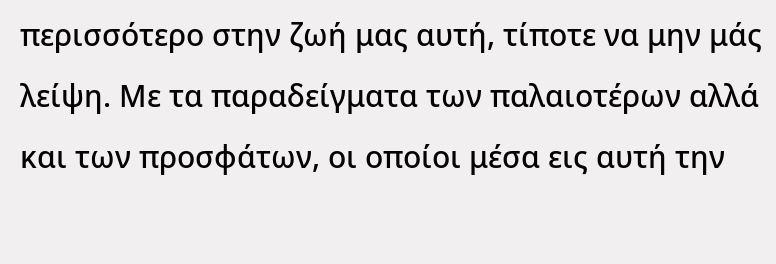περισσότερο στην ζωή μας αυτή, τίποτε να μην μάς λείψη. Με τα παραδείγματα των παλαιοτέρων αλλά και των προσφάτων, οι οποίοι μέσα εις αυτή την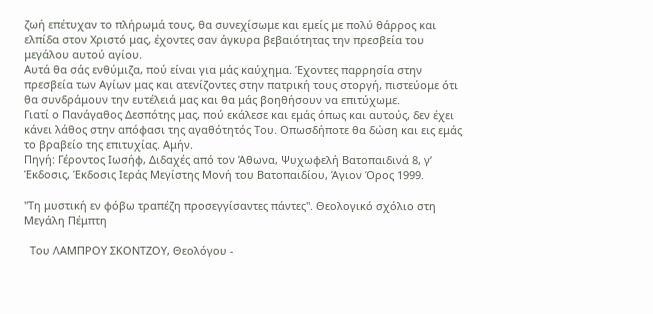ζωή επέτυχαν το πλήρωμά τους, θα συνεχίσωμε και εμείς με πολύ θάρρος και ελπίδα στον Χριστό μας, έχοντες σαν άγκυρα βεβαιότητας την πρεσβεία του μεγάλου αυτού αγίου.
Αυτά θα σάς ενθύμιζα, πού είναι για μάς καύχημα. Έχοντες παρρησία στην πρεσβεία των Αγίων μας και ατενίζοντες στην πατρική τους στοργή, πιστεύομε ότι θα συνδράμουν την ευτέλειά μας και θα μάς βοηθήσουν να επιτύχωμε.
Γιατί ο Πανάγαθος Δεσπότης μας, πού εκάλεσε και εμάς όπως και αυτούς, δεν έχει κάνει λάθος στην απόφασι της αγαθότητός Του. Οπωσδήποτε θα δώση και εις εμάς το βραβείο της επιτυχίας. Αμήν.
Πηγή: Γέροντος Ιωσήφ, Διδαχές από τον Άθωνα, Ψυχωφελή Βατοπαιδινά 8, γ’ Έκδοσις, Έκδοσις Ιεράς Μεγίστης Μονή του Βατοπαιδίου, Άγιον Όρος 1999.

"Τη μυστική εν φόβω τραπέζη προσεγγίσαντες πάντες". Θεολογικό σχόλιο στη Μεγάλη Πέμπτη

  Του ΛΑΜΠΡΟΥ ΣΚΟΝΤΖΟΥ, Θεολόγου -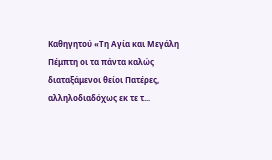Καθηγητού «Τη Αγία και Μεγάλη Πέμπτη οι τα πάντα καλώς διαταξάμενοι θείοι Πατέρες, αλληλοδιαδόχως εκ τε τ...